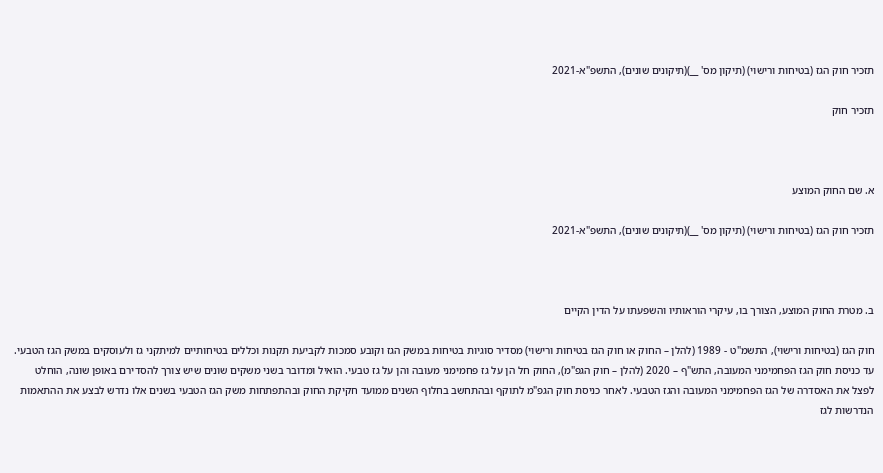תזכיר חוק הגז (בטיחות ורישוי) (תיקון מס' __)(תיקונים שונים), התשפ"א-2021

תזכיר חוק



א. שם החוק המוצע

תזכיר חוק הגז (בטיחות ורישוי) (תיקון מס' __)(תיקונים שונים), התשפ"א-2021



ב. מטרת החוק המוצע, הצורך בו, עיקרי הוראותיו והשפעתו על הדין הקיים

חוק הגז (בטיחות ורישוי), התשמ"ט - 1989 (להלן – החוק או חוק הגז בטיחות ורישוי) מסדיר סוגיות בטיחות במשק הגז וקובע סמכות לקביעת תקנות וכללים בטיחותיים למיתקני גז ולעוסקים במשק הגז הטבעי. עד כניסת חוק הגז הפחמימני המעובה, התש"ף – 2020 (להלן – חוק הגפ"מ), החוק חל הן על גז פחמימני מעובה והן על גז טבעי. הואיל ומדובר בשני משקים שונים שיש צורך להסדירם באופן שונה, הוחלט לפצל את האסדרה של הגז הפחמימני המעובה והגז הטבעי. לאחר כניסת חוק הגפ"מ לתוקף ובהתחשב בחלוף השנים ממועד חקיקת החוק ובהתפתחות משק הגז הטבעי בשנים אלו נדרש לבצע את ההתאמות הנדרשות לגז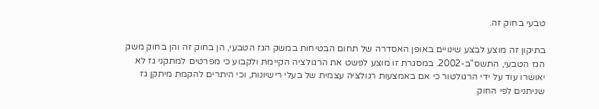טבעי בחוק זה.

בתיקון זה מוצע לבצע שינויים באופן האסדרה של תחום הבטיחות במשק הגז הטבעי, הן בחוק זה והן בחוק משק הגז הטבעי, התשס"ב-2002. במסגרת זו מוצע לפשט את הרגולציה הקיימת ולקבוע כי מפרטים למתקני גז לא יאושרו עוד על ידי הרגולטור כי אם באמצעות רגולציה עצמית של בעלי רישיונות, וכי היתרים להקמת מיתקן גז שניתנים לפי החוק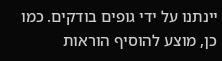יינתנו על ידי גופים בודקים. כמו כן, מוצע להוסיף הוראות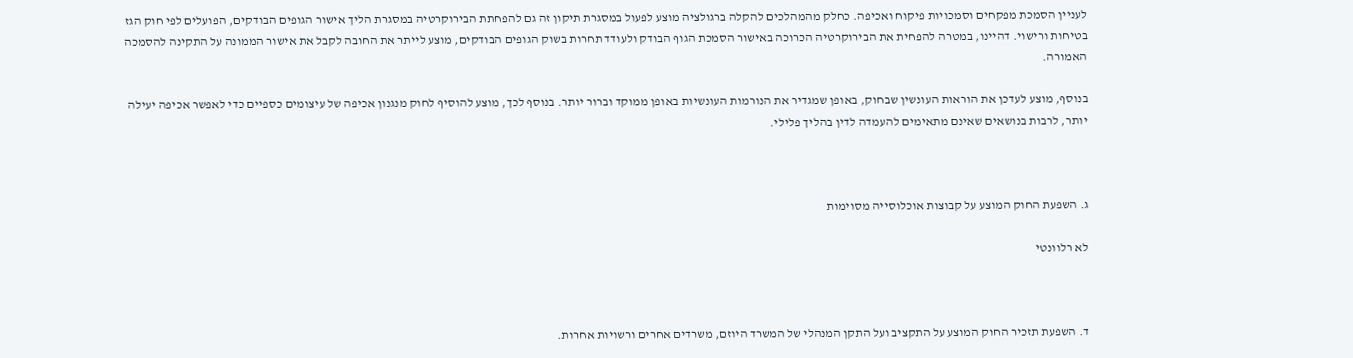לעניין הסמכת מפקחים וסמכויות פיקוח ואכיפה. כחלק מהמהלכים להקלה ברגולציה מוצע לפעול במסגרת תיקון זה גם להפחתת הבירוקרטיה במסגרת הליך אישור הגופים הבודקים, הפועלים לפי חוק הגז בטיחות ורישוי. דהיינו, במטרה להפחית את הבירוקרטיה הכרוכה באישור הסמכת הגוף הבודק ולעודד תחרות בשוק הגופים הבודקים, מוצע לייתר את החובה לקבל את אישור הממונה על התקינה להסמכה האמורה.

בנוסף, מוצע לעדכן את הוראות העונשין שבחוק, באופן שמגדיר את הנורמות העונשיות באופן ממוקד וברור יותר. בנוסף לכך, מוצע להוסיף לחוק מנגנון אכיפה של עיצומים כספיים כדי לאפשר אכיפה יעילה יותר, לרבות בנושאים שאינם מתאימים להעמדה לדין בהליך פלילי.



ג. השפעת החוק המוצע על קבוצות אוכלוסייה מסוימות

לא רלוונטי



ד. השפעת תזכיר החוק המוצע על התקציב ועל התקן המנהלי של המשרד היוזם, משרדים אחרים ורשויות אחרות.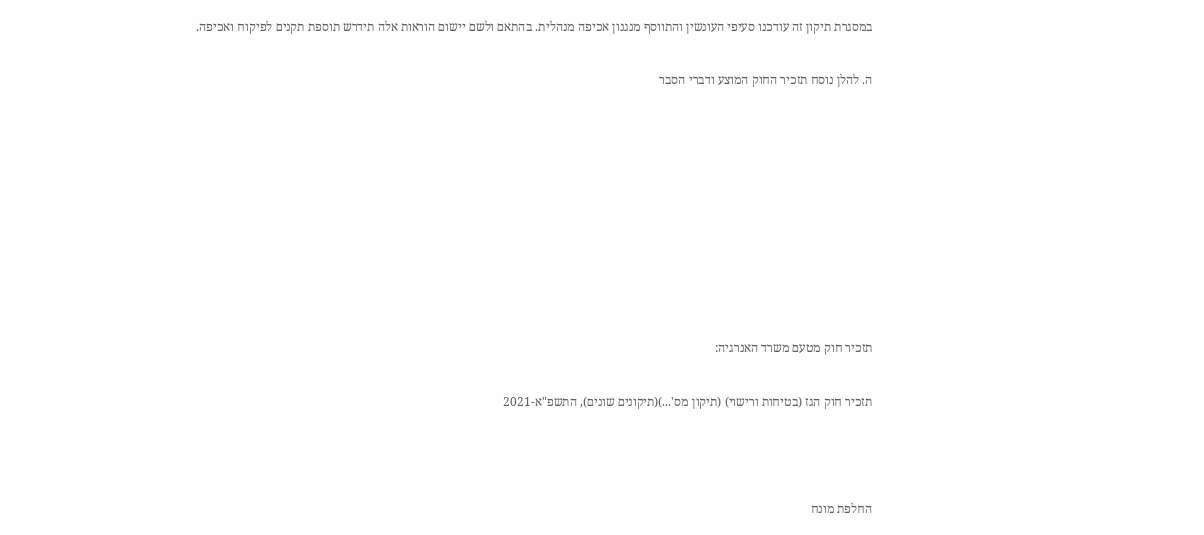במסגרת תיקון זה עודכנו סעיפי העונשין והתווסף מנגנון אכיפה מנהלית. בהתאם ולשם יישום הוראות אלה תידרש תוספת תקנים לפיקוח ואכיפה.

ה. להלן נוסח תזכיר החוק המוצע ודברי הסבר









תזכיר חוק מטעם משרד האנרגיה:

תזכיר חוק הגז (בטיחות ורישוי) (תיקון מס'...)(תיקונים שונים), התשפ"א-2021



החלפת מונח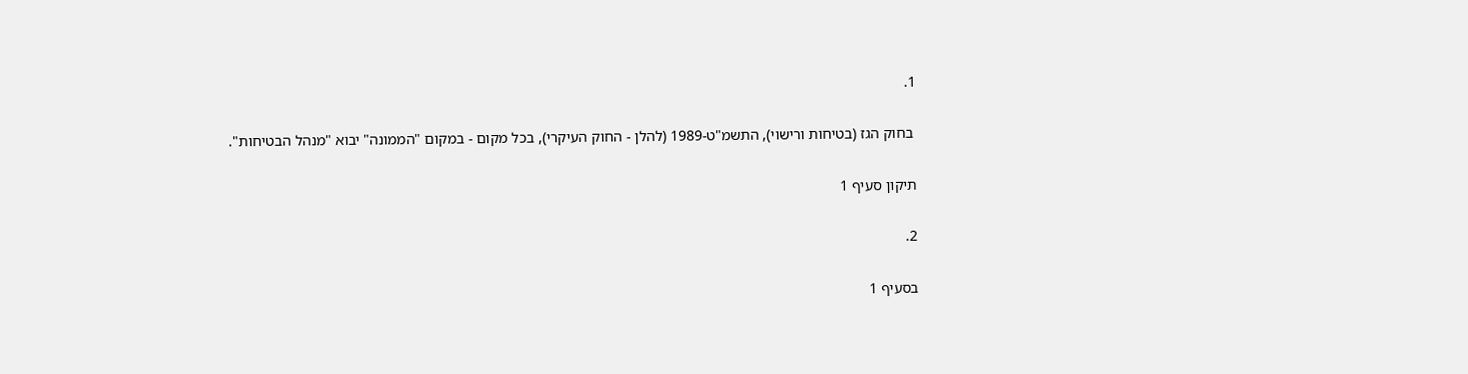1.

 בחוק הגז (בטיחות ורישוי), התשמ"ט-1989 (להלן - החוק העיקרי), בכל מקום - במקום "הממונה" יבוא "מנהל הבטיחות".

תיקון סעיף 1

2.

בסעיף 1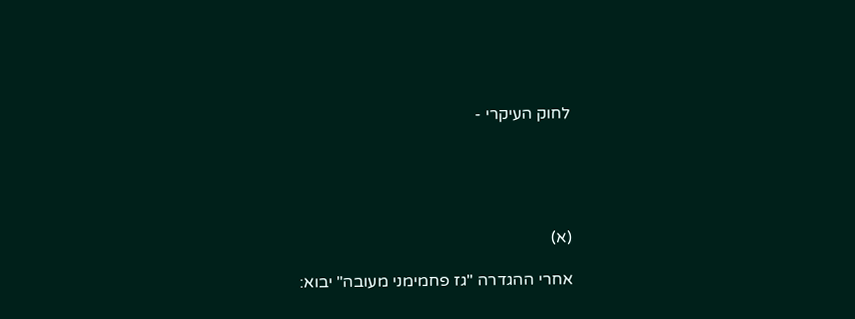לחוק העיקרי -





(א)

אחרי ההגדרה "גז פחמימני מעובה" יבוא: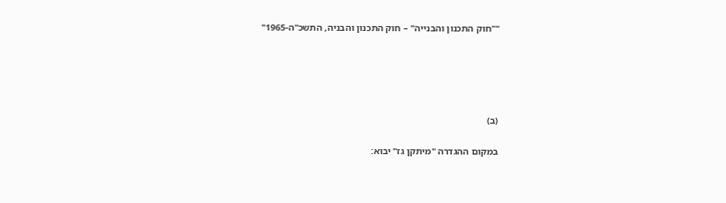""חוק התכנון והבנייה" – חוק התכנון והבניה, התשכ"ה-1965"





(ב)

במקום ההגדרה "מיתקן גז" יבוא: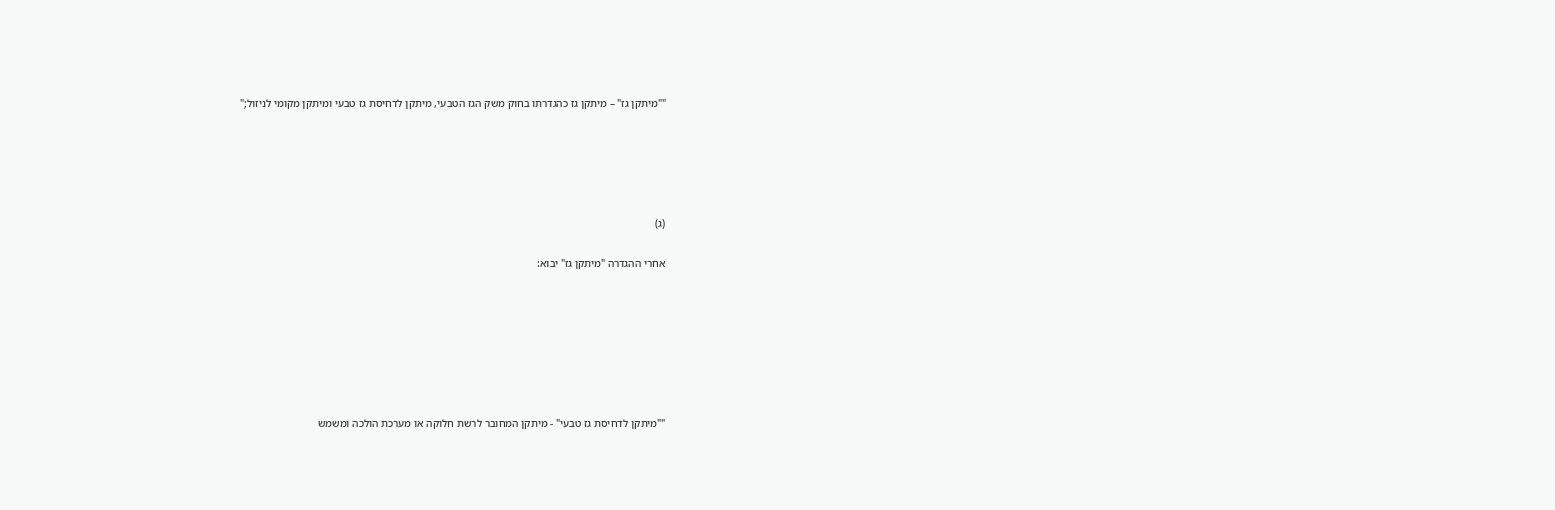""מיתקן גז" – מיתקן גז כהגדרתו בחוק משק הגז הטבעי, מיתקן לדחיסת גז טבעי ומיתקן מקומי לניזול;"





(ג)

אחרי ההגדרה "מיתקן גז" יבוא:







""מיתקן לדחיסת גז טבעי" - מיתקן המחובר לרשת חלוקה או מערכת הולכה ומשמש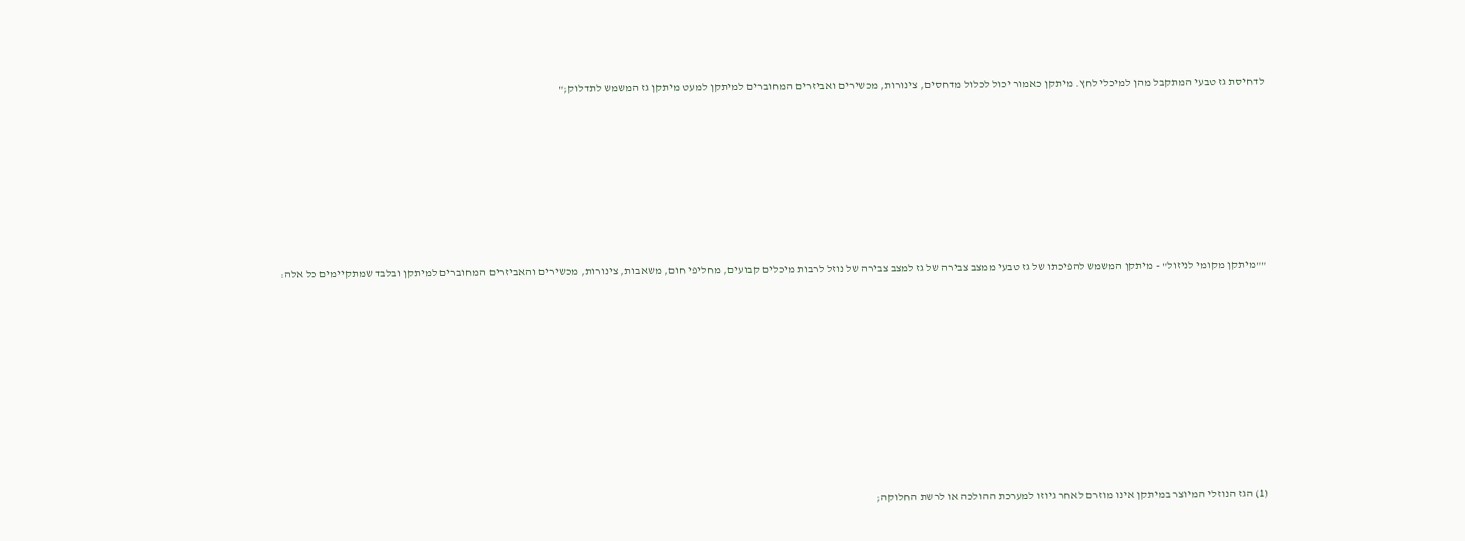לדחיסת גז טבעי המתקבל מהן למיכלי לחץ. מיתקן כאמור יכול לכלול מדחסים, צינורות, מכשירים ואביזרים המחוברים למיתקן למעט מיתקן גז המשמש לתדלוק;"







""מיתקן מקומי לניזול" - מיתקן המשמש להפיכתו של גז טבעי ממצב צבירה של גז למצב צבירה של נוזל לרבות מיכלים קבועים, מחליפי חום, משאבות, צינורות, מכשירים והאביזרים המחוברים למיתקן ובלבד שמתקיימים כל אלה:









(1) הגז הנוזלי המיוצר במיתקן אינו מוזרם לאחר גיוזו למערכת ההולכה או לרשת החלוקה;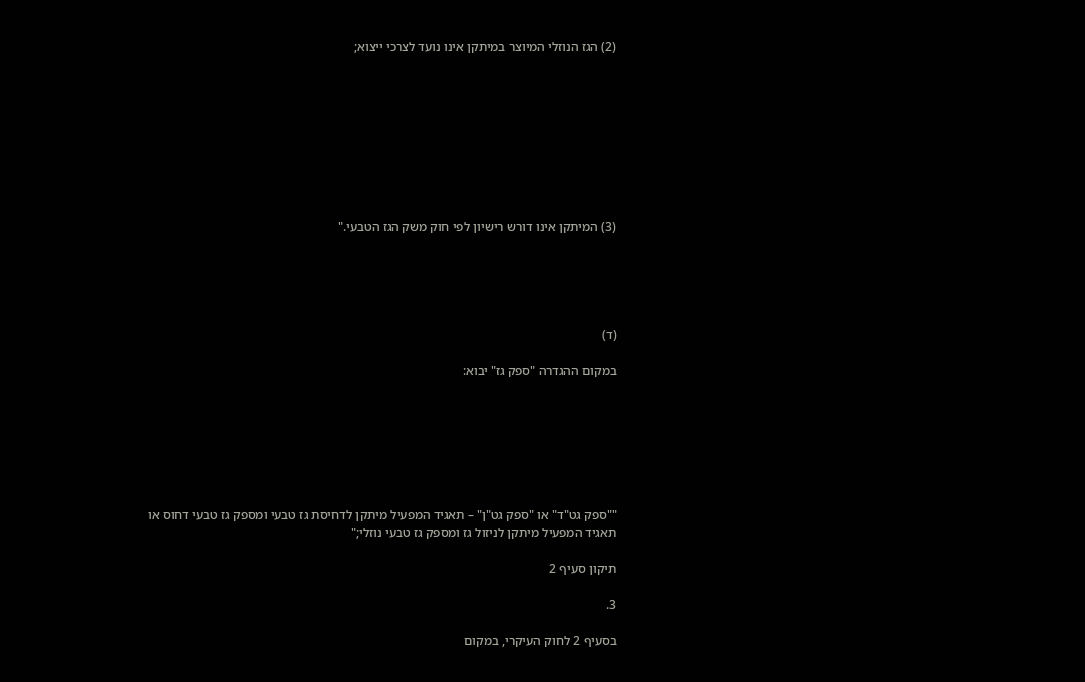(2) הגז הנוזלי המיוצר במיתקן אינו נועד לצרכי ייצוא;









(3) המיתקן אינו דורש רישיון לפי חוק משק הגז הטבעי."





(ד)

במקום ההגדרה "ספק גז" יבוא:







""ספק גט"ד" או "ספק גט"ן" – תאגיד המפעיל מיתקן לדחיסת גז טבעי ומספק גז טבעי דחוס או תאגיד המפעיל מיתקן לניזול גז ומספק גז טבעי נוזלי;"

תיקון סעיף 2

3.

בסעיף 2 לחוק העיקרי, במקום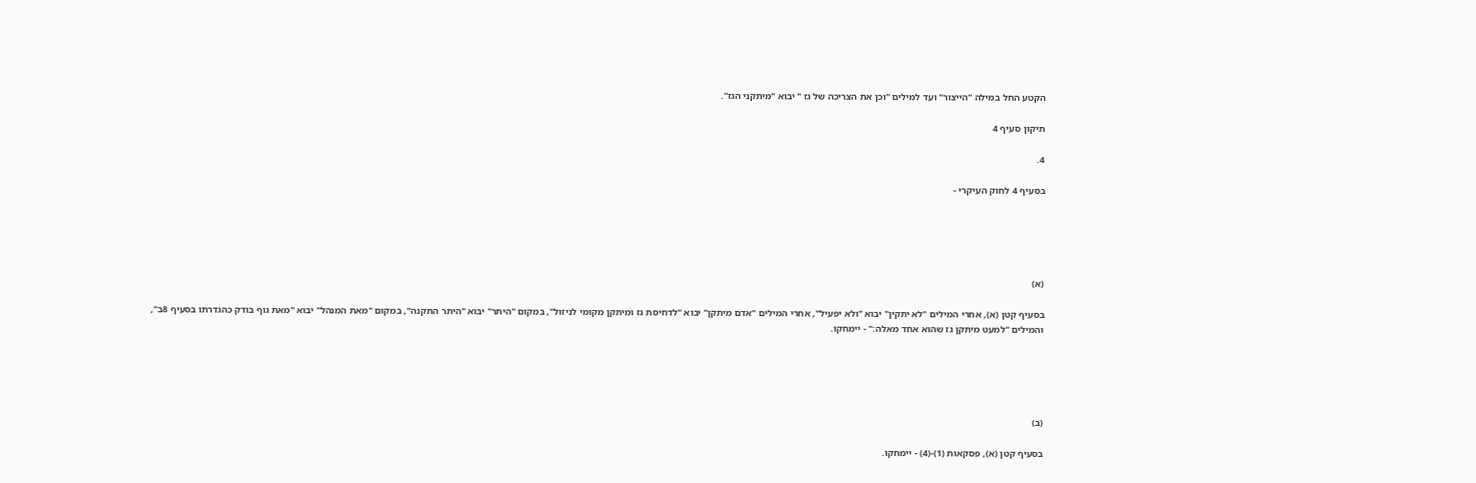הקטע החל במילה "הייצור" ועד למילים "וכן את הצריכה של גז " יבוא "מיתקני הגז".

תיקון סעיף 4

4.

בסעיף 4 לחוק העיקרי -





(א)

בסעיף קטן (א), אחרי המילים "לא יתקין" יבוא "ולא יפעיל", אחרי המילים "אדם מיתקן" יבוא "לדחיסת גז ומיתקן מקומי לניזול", במקום "היתר" יבוא "היתר התקנה", במקום "מאת המנהל" יבוא "מאת גוף בודק כהגדרתו בסעיף 8ב", והמילים "למעט מיתקן גז שהוא אחד מאלה:" - יימחקו.





(ב)

בסעיף קטן (א), פסקאות (1)-(4) - יימחקו.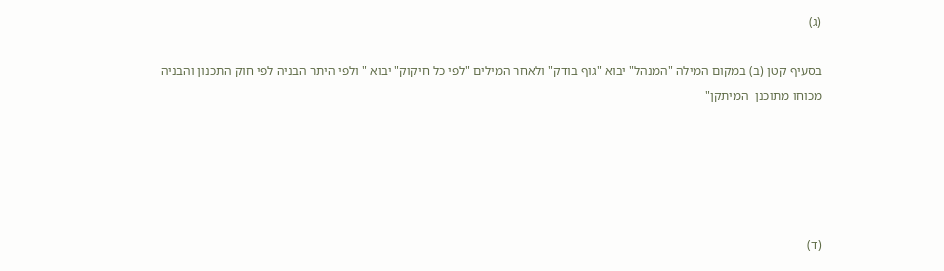(ג)

בסעיף קטן (ב) במקום המילה "המנהל" יבוא "גוף בודק" ולאחר המילים "לפי כל חיקוק" יבוא " ולפי היתר הבניה לפי חוק התכנון והבניה מכוחו מתוכנן  המיתקן"





(ד)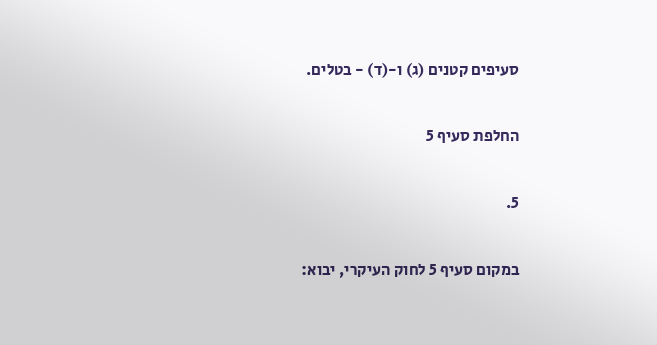סעיפים קטנים (ג) ו-(ד) - בטלים.

החלפת סעיף 5

5.

במקום סעיף 5 לחוק העיקרי, יבוא: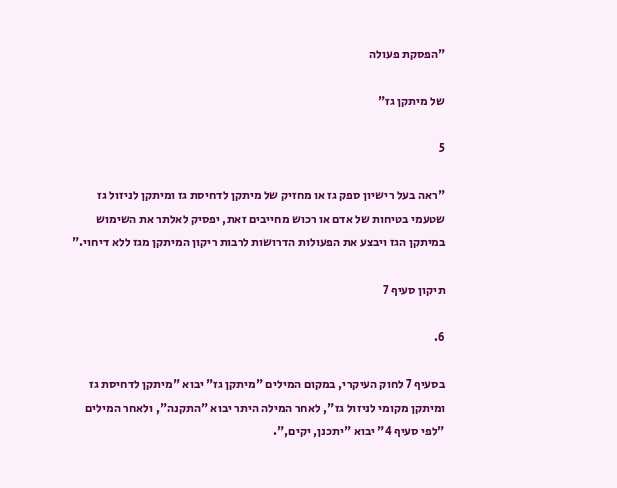"הפסקת פעולה

של מיתקן גז"

5

"ראה בעל רישיון ספק גז או מחזיק של מיתקן לדחיסת גז ומיתקן לניזול גז שטעמי בטיחות של אדם או רכוש מחייבים זאת, יפסיק לאלתר את השימוש במיתקן הגז ויבצע את הפעולות הדרושות לרבות ריקון המיתקן מגז ללא דיחוי."

תיקון סעיף 7

6.

בסעיף 7 לחוק העיקרי, במקום המילים "מיתקן גז" יבוא "מיתקן לדחיסת גז ומיתקן מקומי לניזול גז", לאחר המילה היתר יבוא "התקנה", ולאחר המילים "לפי סעיף 4" יבוא "יתכנן, יקים,".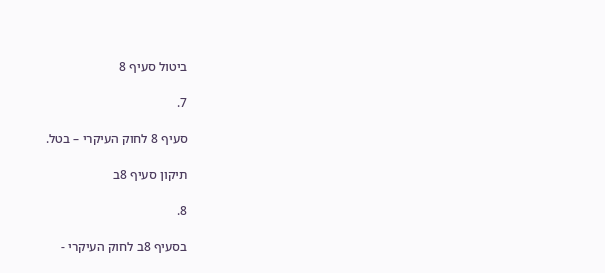ביטול סעיף 8

7.

סעיף 8 לחוק העיקרי – בטל.

תיקון סעיף 8ב

8.

בסעיף 8ב לחוק העיקרי -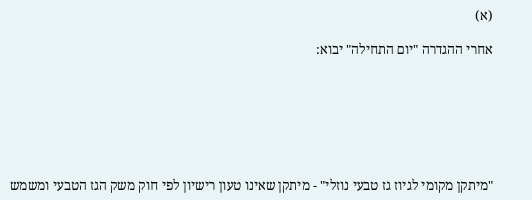(א)

אחרי ההגדרה "יום התחילה" יבוא:







"מיתקן מקומי לגיוז גז טבעי נוזלי" - מיתקן שאינו טעון רישיון לפי חוק משק הגז הטבעי ומשמש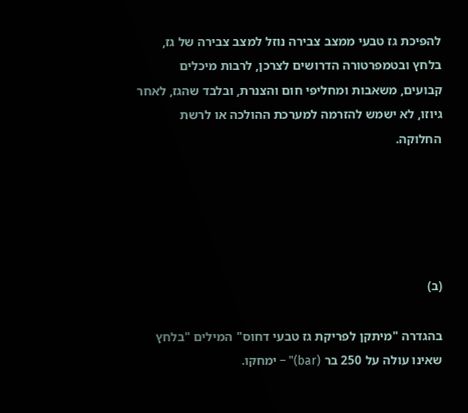להפיכת גז טבעי ממצב צבירה נוזל למצב צבירה של גז, בלחץ ובטמפרטורה הדרושים לצרכן, לרבות מיכלים קבועים, משאבות ומחליפי חום והצנרת, ובלבד שהגז, לאחר גיוזו, לא ישמש להזרמה למערכת ההולכה או לרשת החלוקה.





(ב)

בהגדרה "מיתקן לפריקת גז טבעי דחוס" המילים "בלחץ שאינו עולה על 250 בר (bar)" – ימחקו.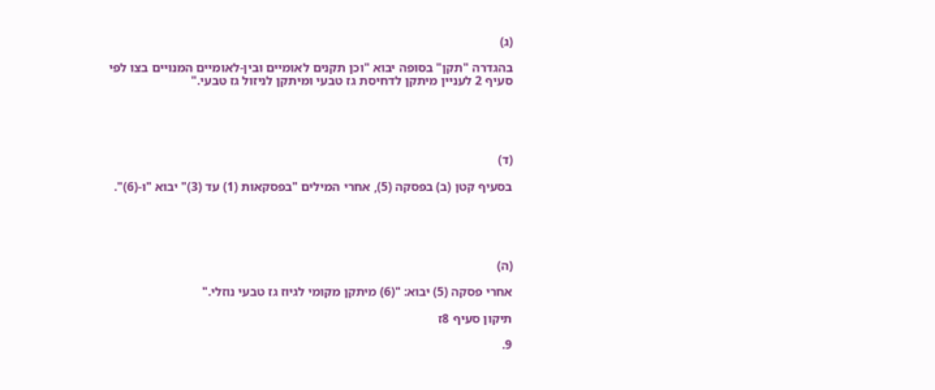(ג)

בהגדרה "תקן" בסופה יבוא "וכן תקנים לאומיים ובין-לאומיים המנויים בצו לפי סעיף 2 לעניין מיתקן לדחיסת גז טבעי ומיתקן לניזול גז טבעי."





(ד)

בסעיף קטן (ב) בפסקה (5), אחרי המילים "בפסקאות (1) עד (3)" יבוא "ו-(6)".





(ה)

אחרי פסקה (5) יבוא: "(6) מיתקן מקומי לגיוז גז טבעי נוזלי."

תיקון סעיף 8ז

9.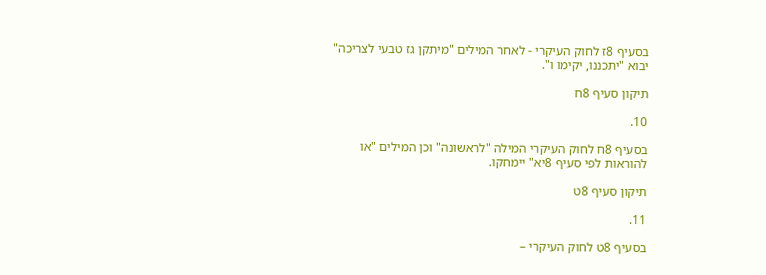בסעיף 8ז לחוק העיקרי - לאחר המילים "מיתקן גז טבעי לצריכה" יבוא "יתכננו, יקימו ו".

תיקון סעיף 8ח

10.

בסעיף 8ח לחוק העיקרי המילה "לראשונה" וכן המילים "או להוראות לפי סעיף 8יא" יימחקו.

תיקון סעיף 8ט

11.

בסעיף 8ט לחוק העיקרי –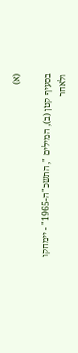(א)

בסעיף קטן (ב), המילים ", התשכ"ה-1965" - יימחקו ולאחר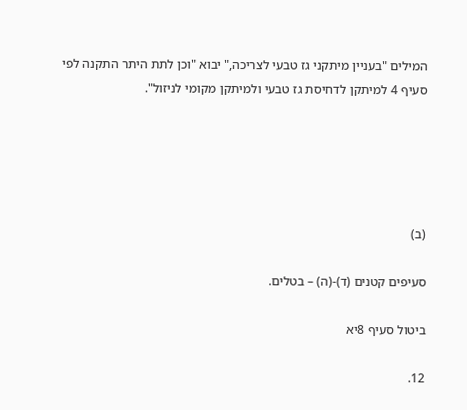המילים "בעניין מיתקני גז טבעי לצריכה," יבוא "וכן לתת היתר התקנה לפי סעיף 4 למיתקן לדחיסת גז טבעי ולמיתקן מקומי לניזול".





(ב)

סעיפים קטנים (ד)-(ה) – בטלים.

ביטול סעיף 8יא

12.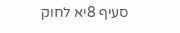סעיף 8יא לחוק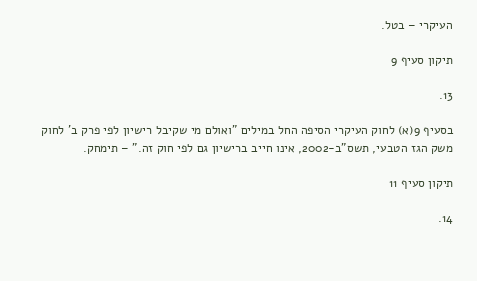העיקרי – בטל.

תיקון סעיף 9

13.

בסעיף 9(א) לחוק העיקרי הסיפה החל במילים "ואולם מי שקיבל רישיון לפי פרק ב' לחוק משק הגז הטבעי, תשס"ב-2002, אינו חייב ברישיון גם לפי חוק זה." – תימחק.

תיקון סעיף 11

14.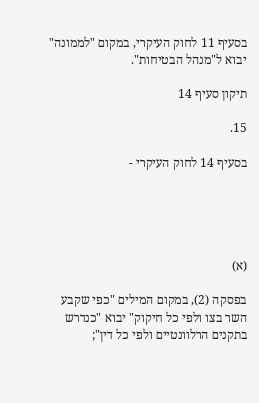בסעיף 11 לחוק העיקרי, במקום "לממונה" יבוא ל"מנהל הבטיחות".

תיקון סעיף 14

15.

בסעיף 14 לחוק העיקרי -





(א)

בפסקה (2), במקום המילים "כפי שקבע השר בצו ולפי כל חיקוק" יבוא "כנדרש בתקנים הרלוונטיים ולפי כל דין";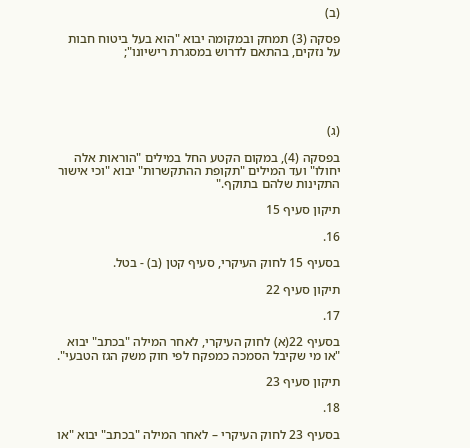(ב)

פסקה (3) תמחק ובמקומה יבוא "הוא בעל ביטוח חבות על נזקים, בהתאם לדרוש במסגרת רישיונו";





(ג)

בפסקה (4), במקום הקטע החל במילים "הוראות אלה יחולו" ועד המילים "תקופת ההתקשרות" יבוא "וכי אישור התקינות שלהם בתוקף."

תיקון סעיף 15

16.

בסעיף 15 לחוק העיקרי, סעיף קטן (ב) - בטל.

תיקון סעיף 22

17.

בסעיף 22(א) לחוק העיקרי, לאחר המילה "בכתב" יבוא "או מי שקיבל הסמכה כמפקח לפי חוק משק הגז הטבעי".

תיקון סעיף 23

18.

בסעיף 23 לחוק העיקרי – לאחר המילה "בכתב" יבוא "או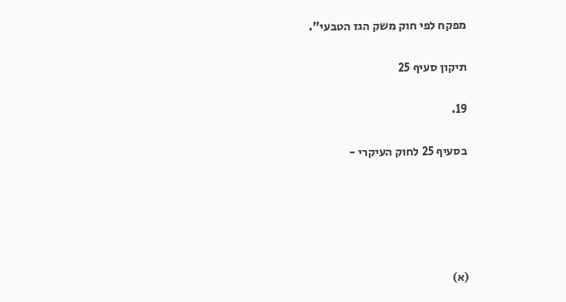מפקח לפי חוק משק הגז הטבעי".

תיקון סעיף 25

19.

בסעיף 25 לחוק העיקרי -





(א)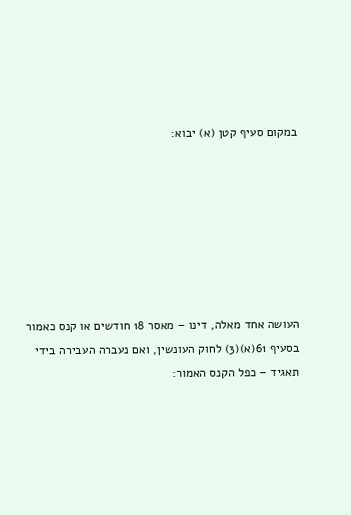במקום סעיף קטן (א) יבוא:







העושה אחד מאלה, דינו – מאסר 18 חודשים או קנס כאמור בסעיף 61(א)(3) לחוק העונשין, ואם נעברה העבירה בידי תאגיד – כפל הקנס האמור: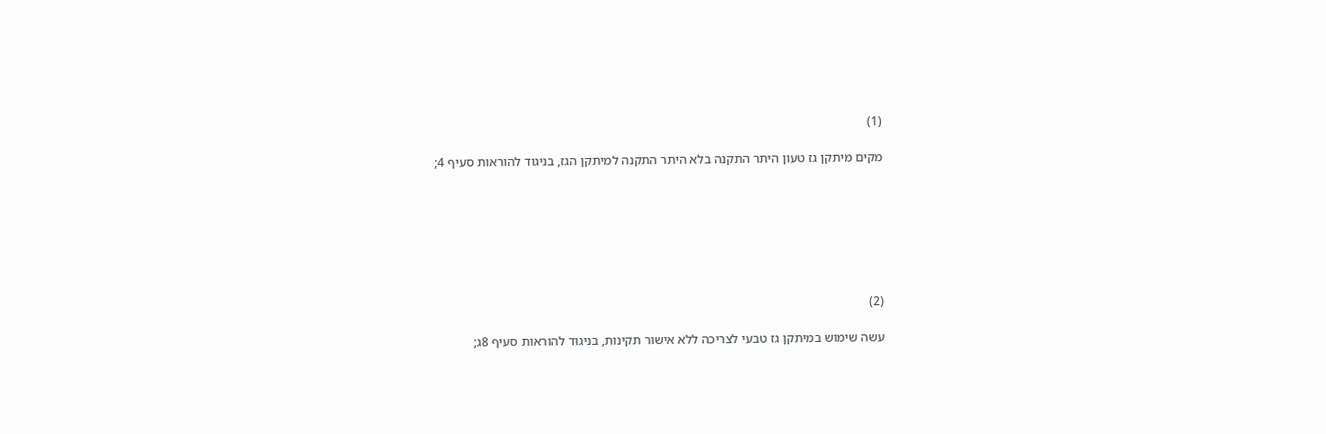(1)

מקים מיתקן גז טעון היתר התקנה בלא היתר התקנה למיתקן הגז, בניגוד להוראות סעיף 4;







(2)

עשה שימוש במיתקן גז טבעי לצריכה ללא אישור תקינות, בניגוד להוראות סעיף 8ג;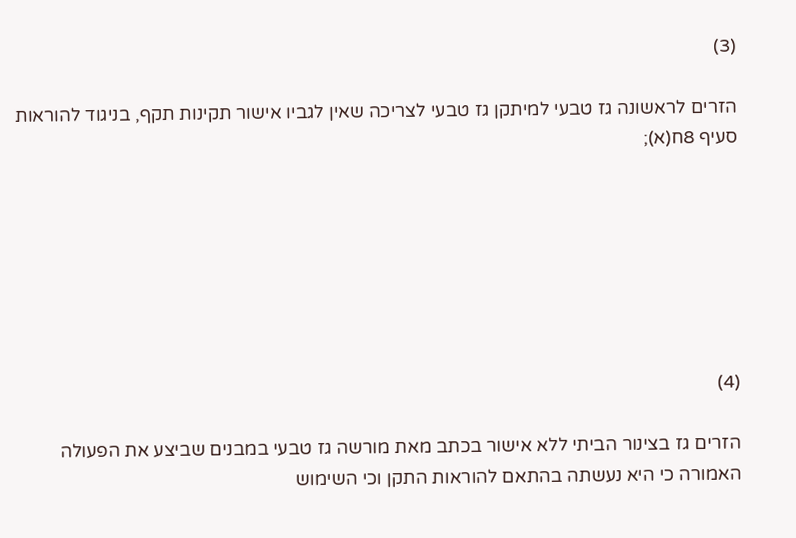(3)

הזרים לראשונה גז טבעי למיתקן גז טבעי לצריכה שאין לגביו אישור תקינות תקף, בניגוד להוראות סעיף 8ח(א);







(4)

הזרים גז בצינור הביתי ללא אישור בכתב מאת מורשה גז טבעי במבנים שביצע את הפעולה האמורה כי היא נעשתה בהתאם להוראות התקן וכי השימוש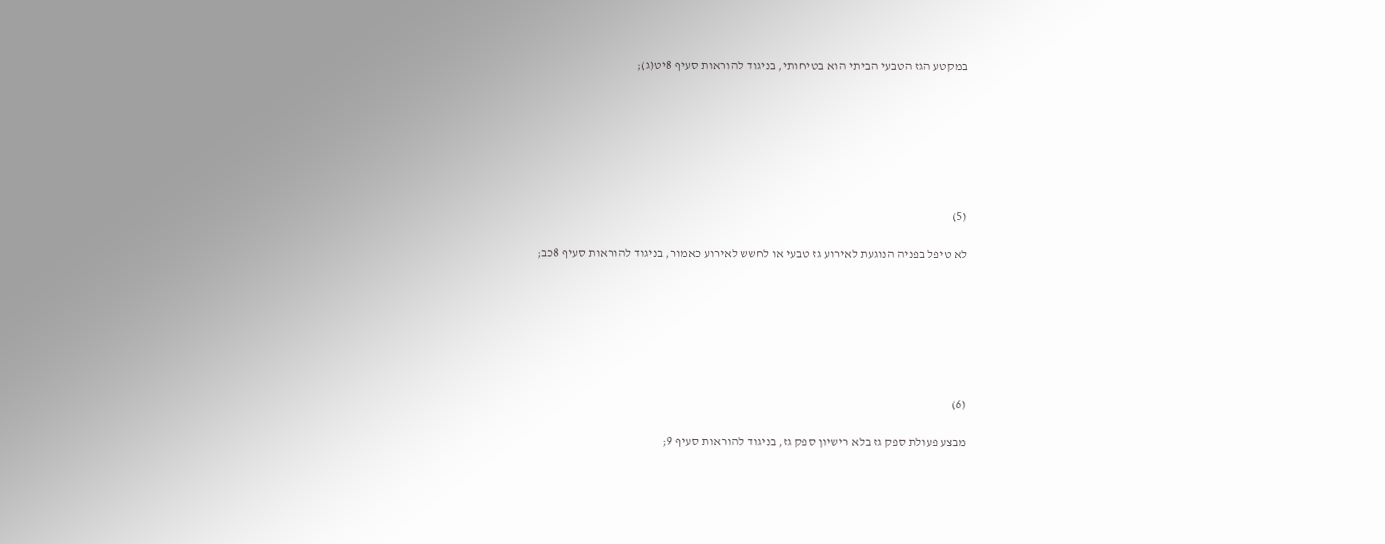במקטע הגז הטבעי הביתי הוא בטיחותי, בניגוד להוראות סעיף 8יט(ג);







(5)

לא טיפל בפניה הנוגעת לאירוע גז טבעי או לחשש לאירוע כאמור, בניגוד להוראות סעיף 8כב;







(6)

מבצע פעולת ספק גז בלא רישיון ספק גז, בניגוד להוראות סעיף 9;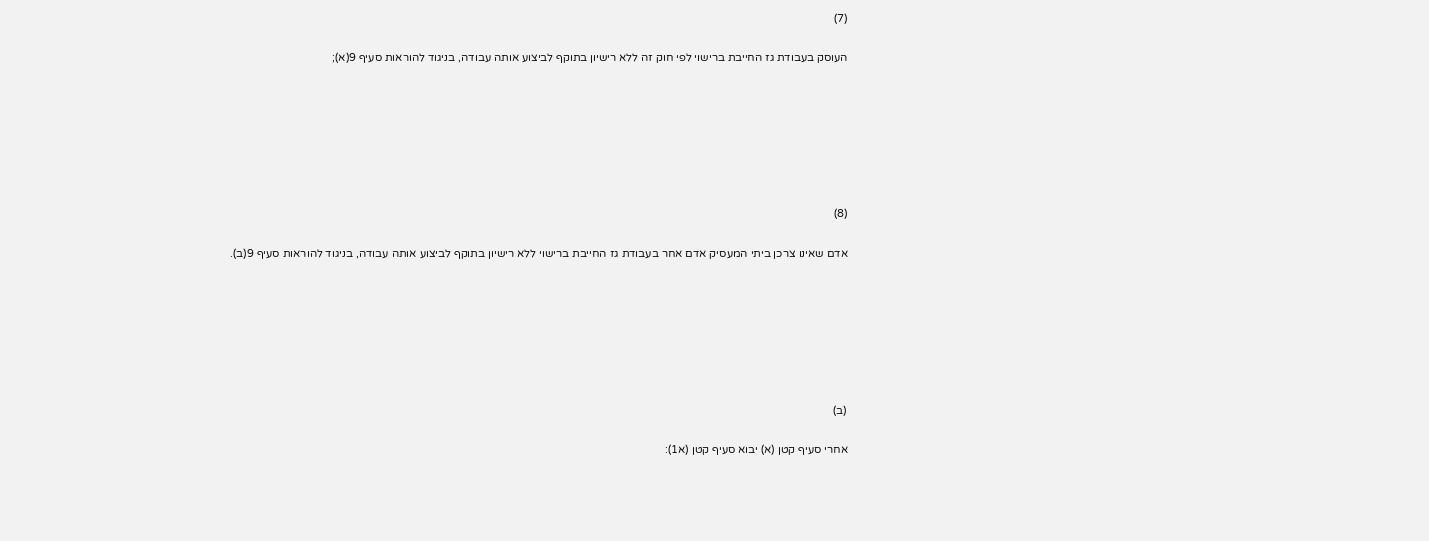(7)

העוסק בעבודת גז החייבת ברישוי לפי חוק זה ללא רישיון בתוקף לביצוע אותה עבודה, בניגוד להוראות סעיף 9(א);







(8)

אדם שאינו צרכן ביתי המעסיק אדם אחר בעבודת גז החייבת ברישוי ללא רישיון בתוקף לביצוע אותה עבודה, בניגוד להוראות סעיף 9(ב).







(ב)

אחרי סעיף קטן (א) יבוא סעיף קטן (א1):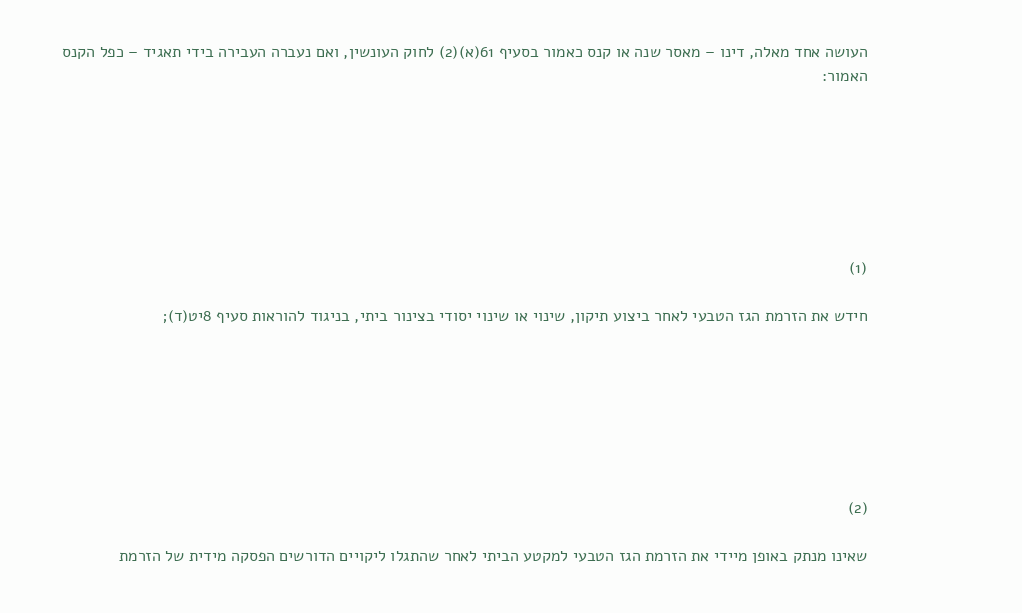העושה אחד מאלה, דינו – מאסר שנה או קנס כאמור בסעיף 61(א)(2) לחוק העונשין, ואם נעברה העבירה בידי תאגיד – כפל הקנס האמור:







(1)

חידש את הזרמת הגז הטבעי לאחר ביצוע תיקון, שינוי או שינוי יסודי בצינור ביתי, בניגוד להוראות סעיף 8יט(ד);







(2)

שאינו מנתק באופן מיידי את הזרמת הגז הטבעי למקטע הביתי לאחר שהתגלו ליקויים הדורשים הפסקה מידית של הזרמת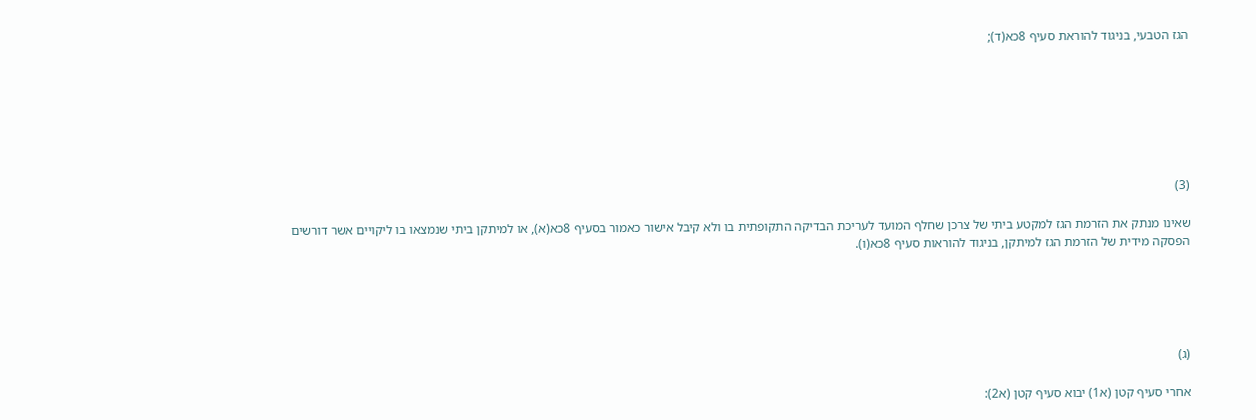הגז הטבעי, בניגוד להוראת סעיף 8כא(ד);







(3)

שאינו מנתק את הזרמת הגז למקטע ביתי של צרכן שחלף המועד לעריכת הבדיקה התקופתית בו ולא קיבל אישור כאמור בסעיף 8כא(א), או למיתקן ביתי שנמצאו בו ליקויים אשר דורשים הפסקה מידית של הזרמת הגז למיתקן, בניגוד להוראות סעיף 8כא(ו).





(ג)

אחרי סעיף קטן (א1) יבוא סעיף קטן (א2):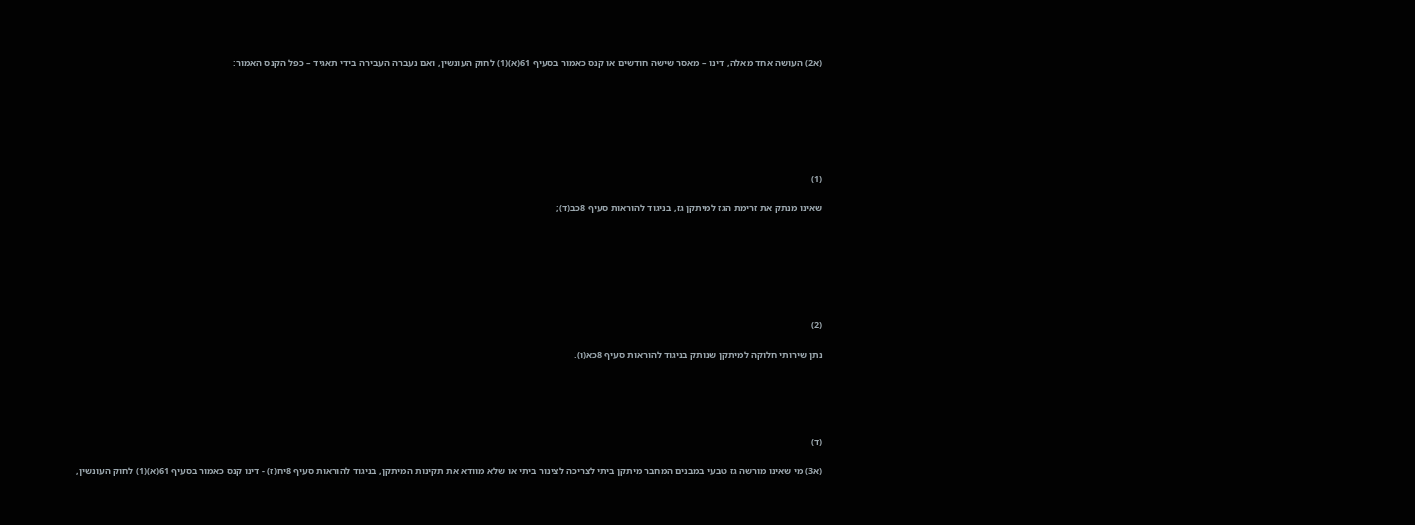(א2) העושה אחד מאלה, דינו – מאסר שישה חודשים או קנס כאמור בסעיף 61(א)(1) לחוק העונשין, ואם נעברה העבירה בידי תאגיד – כפל הקנס האמור:







(1)

שאינו מנתק את זרימת הגז למיתקן גז, בניגוד להוראות סעיף 8כב(ד);







(2)

נתן שירותי חלוקה למיתקן שנותק בניגוד להוראות סעיף 8כא(ו).





(ד)

(א3) מי שאינו מורשה גז טבעי במבנים המחבר מיתקן ביתי לצריכה לצינור ביתי או שלא מוודא את תקינות המיתקן, בניגוד להוראות סעיף 8יח(ז) - דינו קנס כאמור בסעיף 61(א)(1) לחוק העונשין,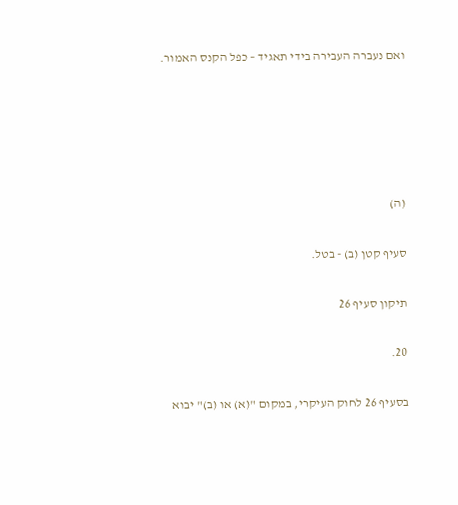ואם נעברה העבירה בידי תאגיד – כפל הקנס האמור.





(ה)

סעיף קטן (ב) - בטל.

תיקון סעיף 26

20.

בסעיף 26 לחוק העיקרי, במקום "(א) או (ב)" יבוא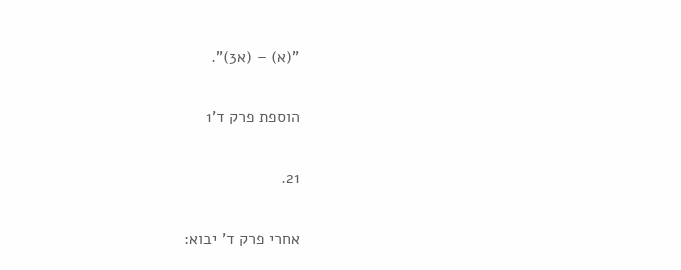"(א) – (א3)".

הוספת פרק ד'1

21.

אחרי פרק ד' יבוא: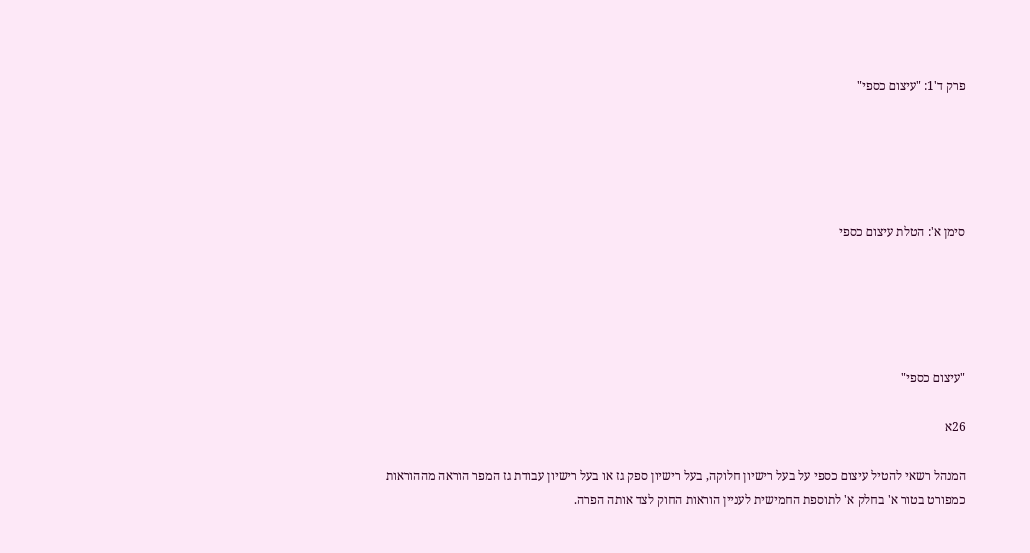פרק ד'1: "עיצום כספי"





סימן א': הטלת עיצום כספי





"עיצום כספי"

26א

המנהל רשאי להטיל עיצום כספי על בעל רישיון חלוקה, בעל רישיון ספק גז או בעל רישיון עבודת גז המפר הוראה מההוראות כמפורט בטור א' בחלק א' לתוספת החמישית לעניין הוראות החוק לצד אותה הפרה.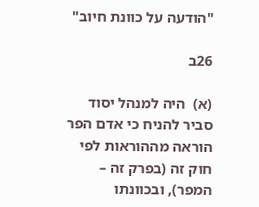"הודעה על כוונת חיוב"

26ב

(א)  היה למנהל יסוד סביר להניח כי אדם הפר הוראה מההוראות לפי חוק זה (בפרק זה – המפר), ובכוונתו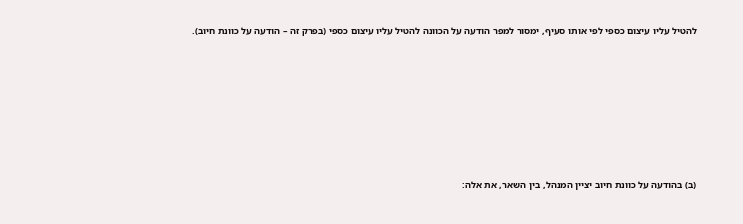להטיל עליו עיצום כספי לפי אותו סעיף, ימסור למפר הודעה על הכוונה להטיל עליו עיצום כספי (בפרק זה – הודעה על כוונת חיוב).













(ב) בהודעה על כוונת חיוב יציין המנהל, בין השאר, את אלה: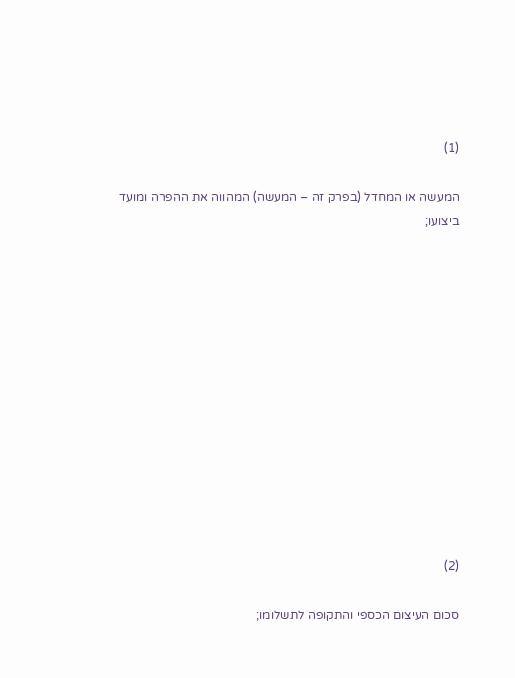(1)

המעשה או המחדל (בפרק זה – המעשה) המהווה את ההפרה ומועד ביצועו;













(2)

סכום העיצום הכספי והתקופה לתשלומו;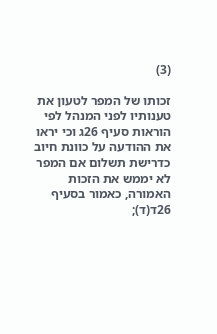(3)

זכותו של המפר לטעון את טענותיו לפני המנהל לפי הוראות סעיף 26ג וכי יראו את ההודעה על כוונת חיוב כדרישת תשלום אם המפר לא יממש את הזכות האמורה, כאמור בסעיף 26ד(ד);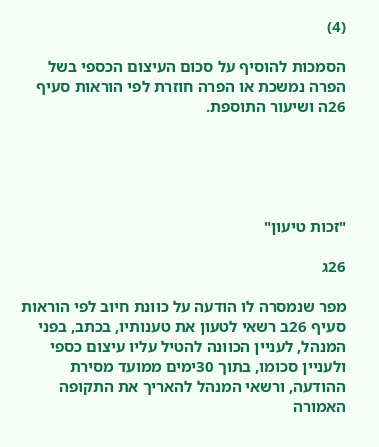(4)

הסמכות להוסיף על סכום העיצום הכספי בשל הפרה נמשכת או הפרה חוזרת לפי הוראות סעיף 26ה ושיעור התוספת.





"זכות טיעון"

26ג

מפר שנמסרה לו הודעה על כוונת חיוב לפי הוראות סעיף 26ב רשאי לטעון את טענותיו, בכתב, בפני המנהל, לעניין הכוונה להטיל עליו עיצום כספי ולעניין סכומו, בתוך 30ימים ממועד מסירת ההודעה, ורשאי המנהל להאריך את התקופה האמורה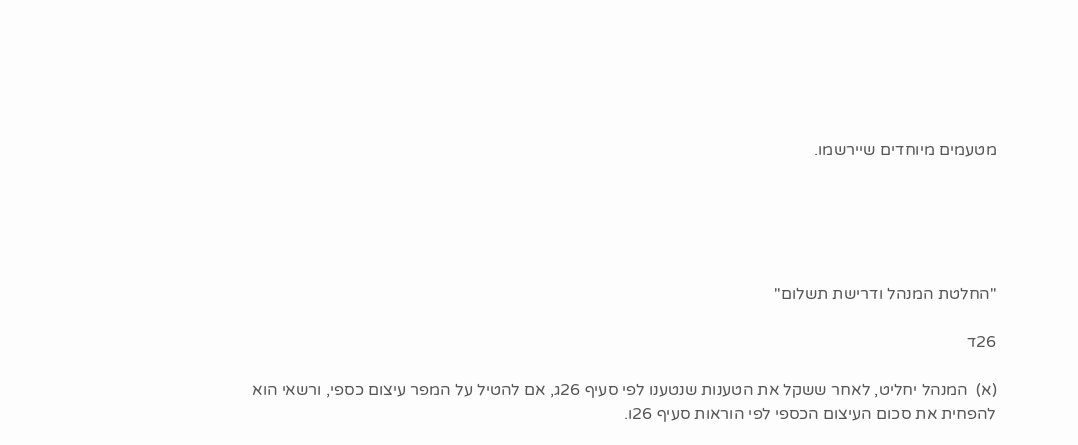מטעמים מיוחדים שיירשמו.





"החלטת המנהל ודרישת תשלום"

26ד

(א)  המנהל יחליט, לאחר ששקל את הטענות שנטענו לפי סעיף 26ג, אם להטיל על המפר עיצום כספי, ורשאי הוא להפחית את סכום העיצום הכספי לפי הוראות סעיף 26ו.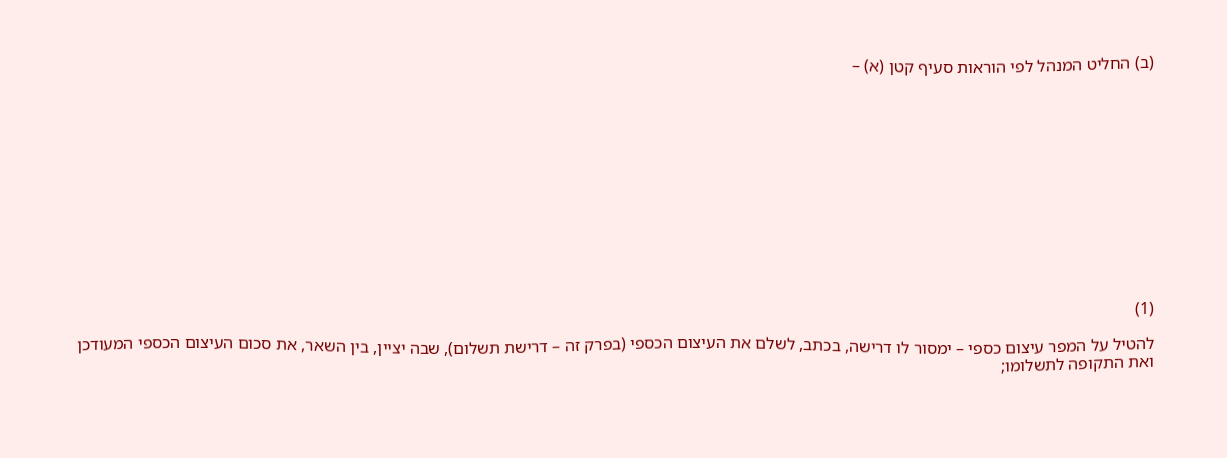(ב) החליט המנהל לפי הוראות סעיף קטן (א) –













(1)

להטיל על המפר עיצום כספי – ימסור לו דרישה, בכתב, לשלם את העיצום הכספי (בפרק זה – דרישת תשלום), שבה יציין, בין השאר, את סכום העיצום הכספי המעודכן ואת התקופה לתשלומו;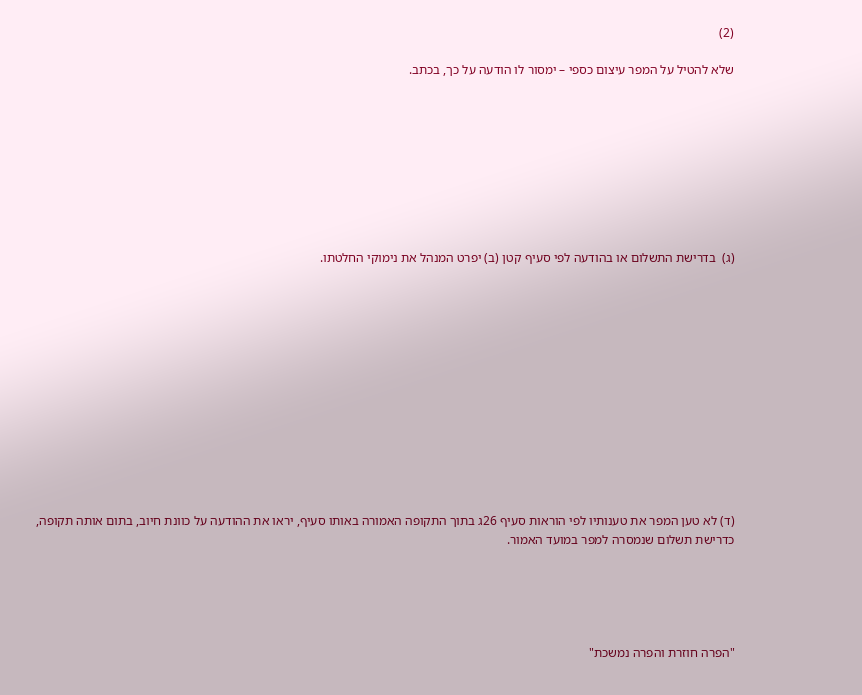(2)

שלא להטיל על המפר עיצום כספי – ימסור לו הודעה על כך, בכתב.









(ג)  בדרישת התשלום או בהודעה לפי סעיף קטן (ב) יפרט המנהל את נימוקי החלטתו.













(ד) לא טען המפר את טענותיו לפי הוראות סעיף 26ג בתוך התקופה האמורה באותו סעיף, יראו את ההודעה על כוונת חיוב, בתום אותה תקופה, כדרישת תשלום שנמסרה למפר במועד האמור.





"הפרה חוזרת והפרה נמשכת"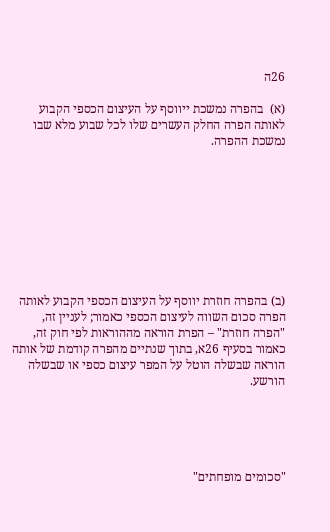26ה

(א)  בהפרה נמשכת ייווסף על העיצום הכספי הקבוע לאותה הפרה החלק העשרים שלו לכל שבוע מלא שבו נמשכת ההפרה.









(ב) בהפרה חוזרת יווסף על העיצום הכספי הקבוע לאותה הפרה סכום השווה לעיצום הכספי כאמור; לעניין זה, "הפרה חוזרת" – הפרת הוראה מההוראות לפי חוק זה, כאמור בסעיף 26א, בתוך שנתיים מהפרה קודמת של אותה הוראה שבשלה הוטל על המפר עיצום כספי או שבשלה הורשע.





"סכומים מופחתים"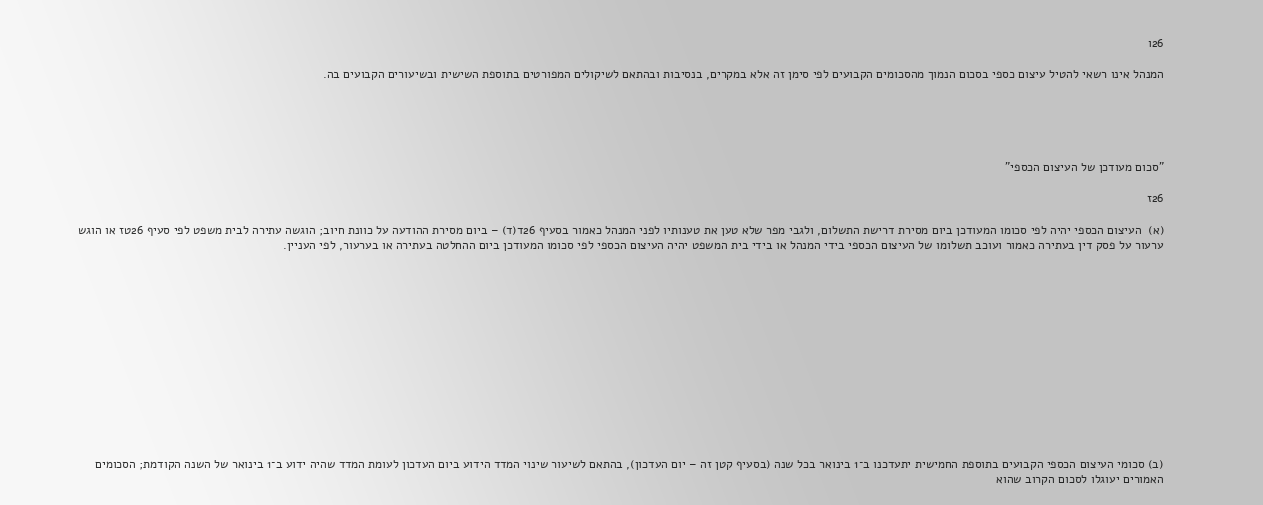26ו

המנהל אינו רשאי להטיל עיצום כספי בסכום הנמוך מהסכומים הקבועים לפי סימן זה אלא במקרים, בנסיבות ובהתאם לשיקולים המפורטים בתוספת השישית ובשיעורים הקבועים בה.





"סכום מעודכן של העיצום הכספי"

26ז

(א)  העיצום הכספי יהיה לפי סכומו המעודכן ביום מסירת דרישת התשלום, ולגבי מפר שלא טען את טענותיו לפני המנהל כאמור בסעיף 26ד(ד) – ביום מסירת ההודעה על כוונת חיוב; הוגשה עתירה לבית משפט לפי סעיף 26טז או הוגש ערעור על פסק דין בעתירה כאמור ועוכב תשלומו של העיצום הכספי בידי המנהל או בידי בית המשפט יהיה העיצום הכספי לפי סכומו המעודכן ביום ההחלטה בעתירה או בערעור, לפי העניין.













(ב) סכומי העיצום הכספי הקבועים בתוספת החמישית יתעדכנו ב־1 בינואר בכל שנה (בסעיף קטן זה – יום העדכון), בהתאם לשיעור שינוי המדד הידוע ביום העדכון לעומת המדד שהיה ידוע ב־1 בינואר של השנה הקודמת; הסכומים האמורים יעוגלו לסכום הקרוב שהוא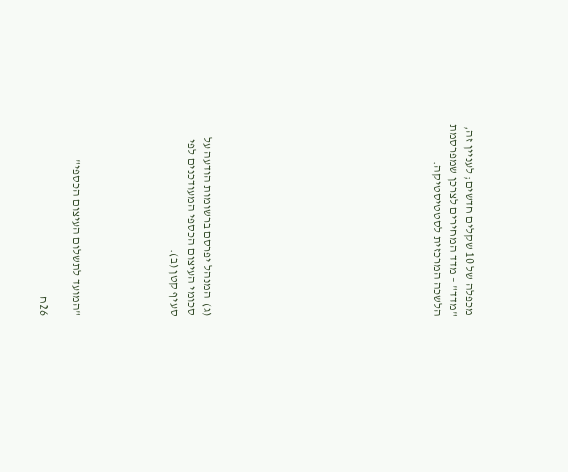מכפלה של 10 שקלים חדשים; לעניין זה, "מדד" – מדד המחירים לצרכן שמפרסמת הלשכה המרכזית לסטטיסטיקה.













(ג)  המנהל יפרסם ברשומות הודעה על סכומי העיצום הכספי המעודכנים לפי סעיף קטן (ב).





"המועד לתשלום העיצום הכספי"

26ח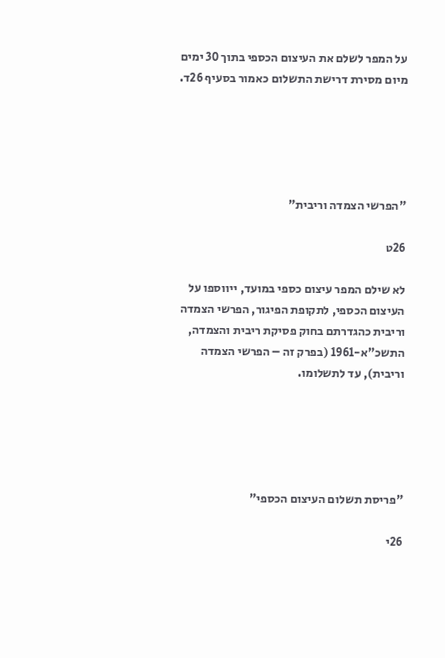על המפר לשלם את העיצום הכספי בתוך 30 ימים מיום מסירת דרישת התשלום כאמור בסעיף 26ד.





"הפרשי הצמדה וריבית"

26ט

לא שילם המפר עיצום כספי במועד, ייווספו על העיצום הכספי, לתקופת הפיגור, הפרשי הצמדה וריבית כהגדרתם בחוק פסיקת ריבית והצמדה, התשכ"א-1961 (בפרק זה – הפרשי הצמדה וריבית), עד לתשלומו.





"פריסת תשלום העיצום הכספי"

26י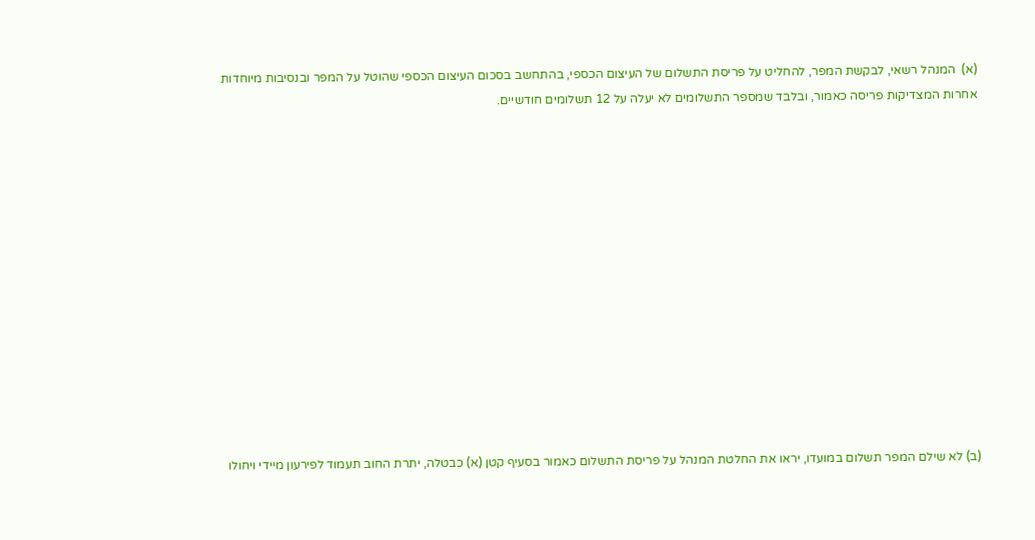(א)  המנהל רשאי, לבקשת המפר, להחליט על פריסת התשלום של העיצום הכספי, בהתחשב בסכום העיצום הכספי שהוטל על המפר ובנסיבות מיוחדות אחרות המצדיקות פריסה כאמור, ובלבד שמספר התשלומים לא יעלה על 12 תשלומים חודשיים.













(ב) לא שילם המפר תשלום במועדו, יראו את החלטת המנהל על פריסת התשלום כאמור בסעיף קטן (א) כבטלה, יתרת החוב תעמוד לפירעון מיידי ויחולו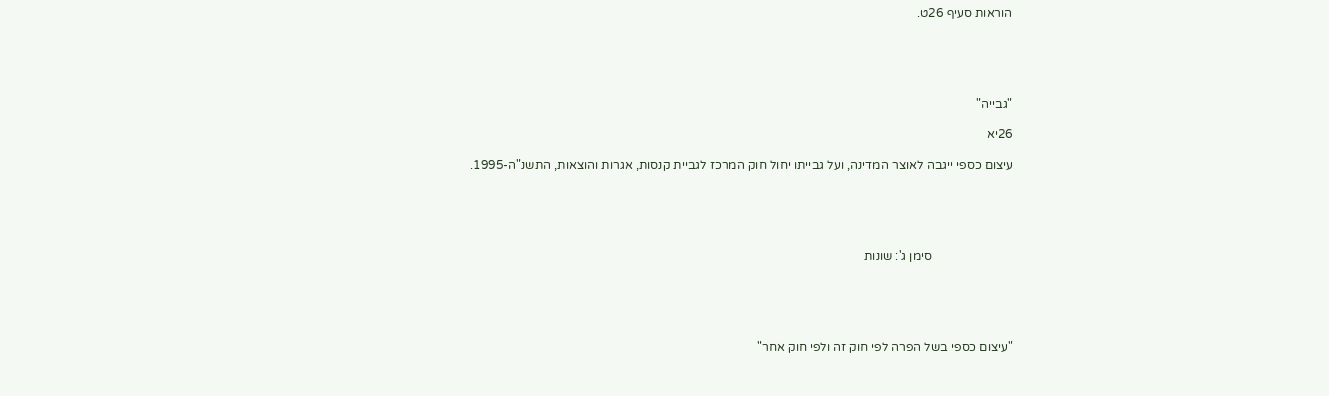הוראות סעיף 26ט.





"גבייה"

26יא

עיצום כספי ייגבה לאוצר המדינה, ועל גבייתו יחול חוק המרכז לגביית קנסות, אגרות והוצאות, התשנ"ה-1995.





                          סימן ג': שונות





"עיצום כספי בשל הפרה לפי חוק זה ולפי חוק אחר"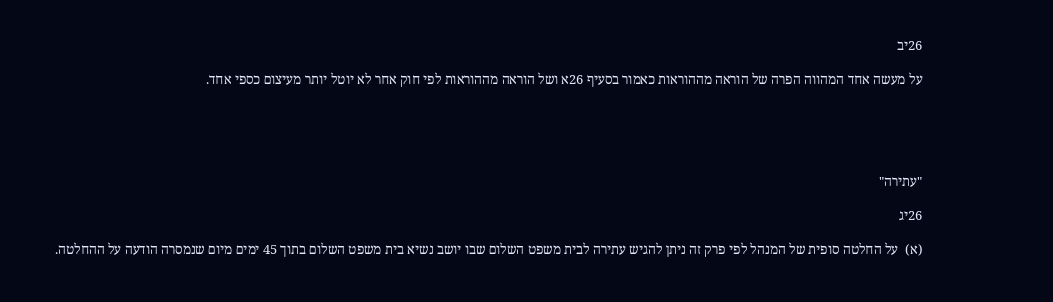26יב

על מעשה אחד המהווה הפרה של הוראה מההוראות כאמור בסעיף 26א ושל הוראה מההוראות לפי חוק אחר לא יוטל יותר מעיצום כספי אחד.





"עתירה"

26יג

(א)  על החלטה סופית של המנהל לפי פרק זה ניתן להגיש עתירה לבית משפט השלום שבו יושב נשיא בית משפט השלום בתוך 45 ימים מיום שנמסרה הודעה על ההחלטה.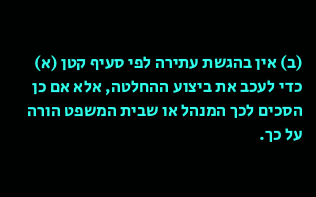(ב) אין בהגשת עתירה לפי סעיף קטן (א) כדי לעכב את ביצוע ההחלטה, אלא אם כן הסכים לכך המנהל או שבית המשפט הורה על כך.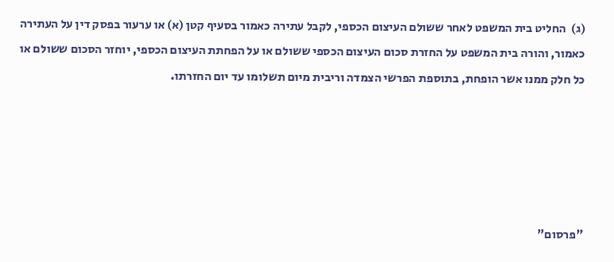(ג)  החליט בית המשפט לאחר ששולם העיצום הכספי, לקבל עתירה כאמור בסעיף קטן (א) או ערעור בפסק דין על העתירה כאמור, והורה בית המשפט על החזרת סכום העיצום הכספי ששולם או על הפחתת העיצום הכספי, יוחזר הסכום ששולם או כל חלק ממנו אשר הופחת, בתוספת הפרשי הצמדה וריבית מיום תשלומו עד יום החזרתו.





"פרסום"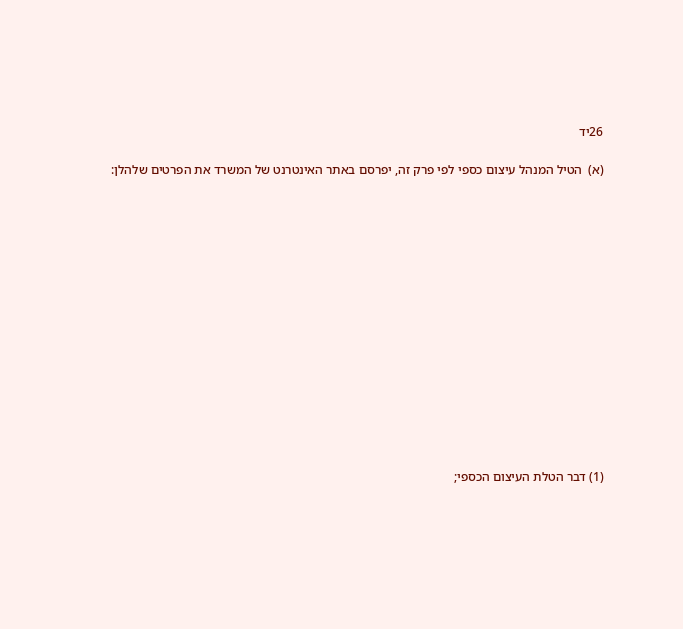26יד

(א)  הטיל המנהל עיצום כספי לפי פרק זה, יפרסם באתר האינטרנט של המשרד את הפרטים שלהלן:















(1) דבר הטלת העיצום הכספי;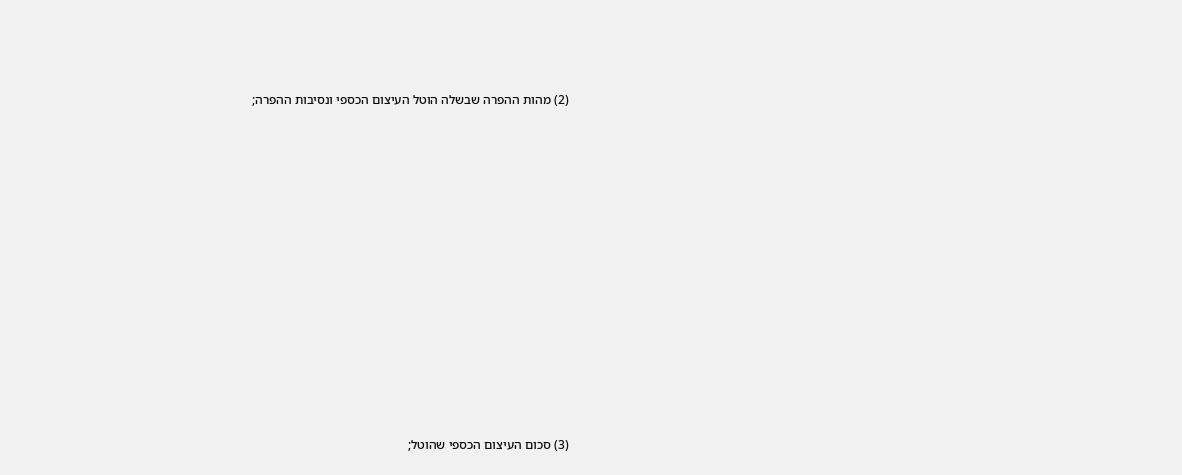(2) מהות ההפרה שבשלה הוטל העיצום הכספי ונסיבות ההפרה;















(3) סכום העיצום הכספי שהוטל;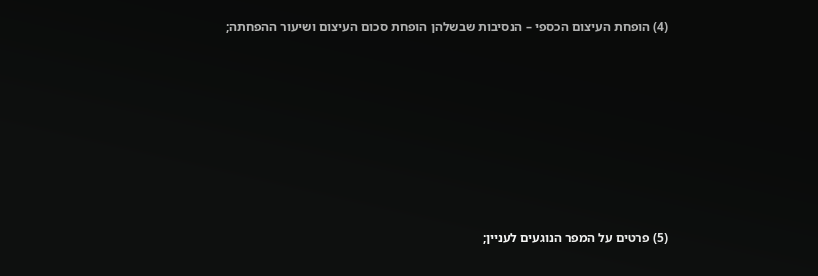(4) הופחת העיצום הכספי – הנסיבות שבשלהן הופחת סכום העיצום ושיעור ההפחתה;















(5) פרטים על המפר הנוגעים לעניין;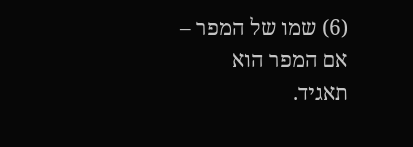(6) שמו של המפר – אם המפר הוא תאגיד.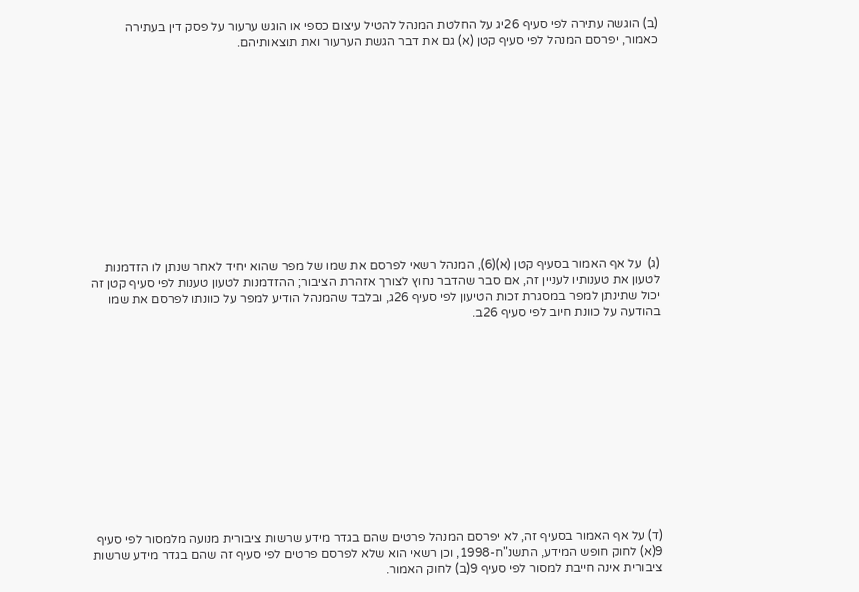(ב) הוגשה עתירה לפי סעיף 26יג על החלטת המנהל להטיל עיצום כספי או הוגש ערעור על פסק דין בעתירה כאמור, יפרסם המנהל לפי סעיף קטן (א) גם את דבר הגשת הערעור ואת תוצאותיהם.













(ג)  על אף האמור בסעיף קטן (א)(6), המנהל רשאי לפרסם את שמו של מפר שהוא יחיד לאחר שנתן לו הזדמנות לטעון את טענותיו לעניין זה, אם סבר שהדבר נחוץ לצורך אזהרת הציבור; ההזדמנות לטעון טענות לפי סעיף קטן זה יכול שתינתן למפר במסגרת זכות הטיעון לפי סעיף 26ג, ובלבד שהמנהל הודיע למפר על כוונתו לפרסם את שמו בהודעה על כוונת חיוב לפי סעיף 26ב.













(ד) על אף האמור בסעיף זה, לא יפרסם המנהל פרטים שהם בגדר מידע שרשות ציבורית מנועה מלמסור לפי סעיף 9(א) לחוק חופש המידע, התשנ"ח-1998, וכן רשאי הוא שלא לפרסם פרטים לפי סעיף זה שהם בגדר מידע שרשות ציבורית אינה חייבת למסור לפי סעיף 9(ב) לחוק האמור.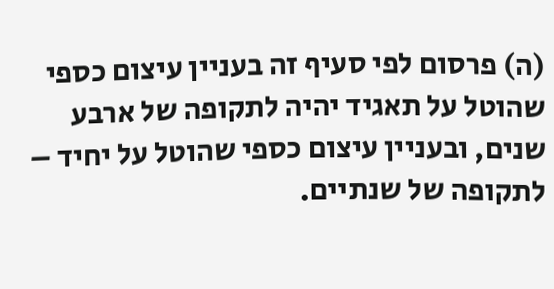(ה) פרסום לפי סעיף זה בעניין עיצום כספי שהוטל על תאגיד יהיה לתקופה של ארבע שנים, ובעניין עיצום כספי שהוטל על יחיד – לתקופה של שנתיים.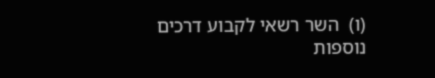(ו)  השר רשאי לקבוע דרכים נוספות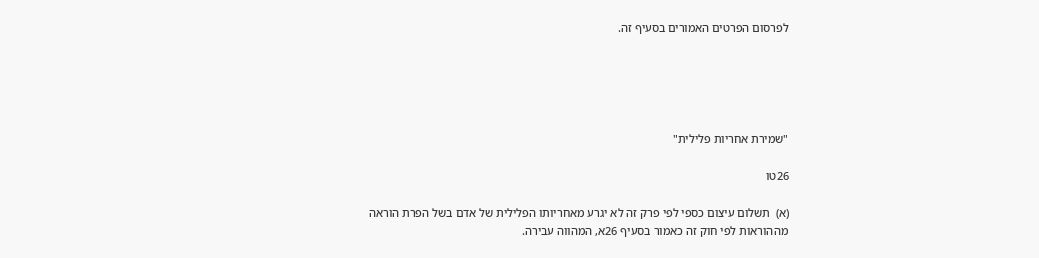לפרסום הפרטים האמורים בסעיף זה.





"שמירת אחריות פלילית"

26טו

(א)  תשלום עיצום כספי לפי פרק זה לא יגרע מאחריותו הפלילית של אדם בשל הפרת הוראה מההוראות לפי חוק זה כאמור בסעיף 26א, המהווה עבירה.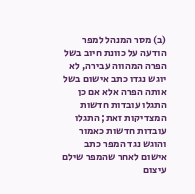(ב) מסר המנהל למפר הודעה על כוונת חיוב בשל הפרה המהווה עבירה, לא יוגש נגדו כתב אישום בשל אותה הפרה אלא אם כן התגלו עובדות חדשות המצדיקות זאת; התגלו עובדות חדשות כאמור והוגש נגד המפר כתב אישום לאחר שהמפר שילם עיצום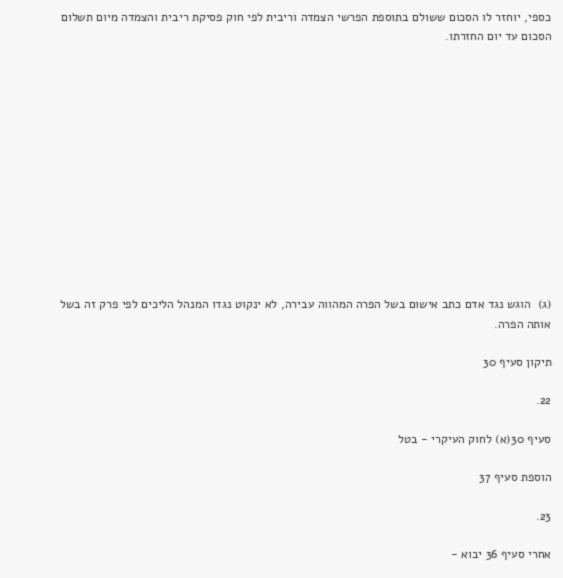כספי, יוחזר לו הסכום ששולם בתוספת הפרשי הצמדה וריבית לפי חוק פסיקת ריבית והצמדה מיום תשלום הסכום עד יום החזרתו.













(ג)  הוגש נגד אדם כתב אישום בשל הפרה המהווה עבירה, לא ינקוט נגדו המנהל הליכים לפי פרק זה בשל אותה הפרה.

תיקון סעיף 30

22.

סעיף 30(א) לחוק העיקרי - בטל

הוספת סעיף 37

23.

אחרי סעיף 36 יבוא -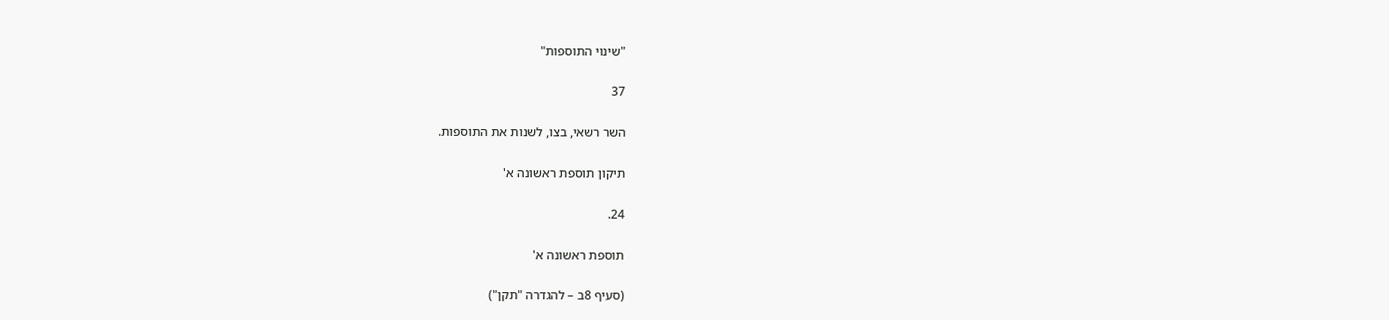"שינוי התוספות"

37

השר רשאי, בצו, לשנות את התוספות.

תיקון תוספת ראשונה א'

24.

תוספת ראשונה א'

(סעיף 8ב – להגדרה "תקן")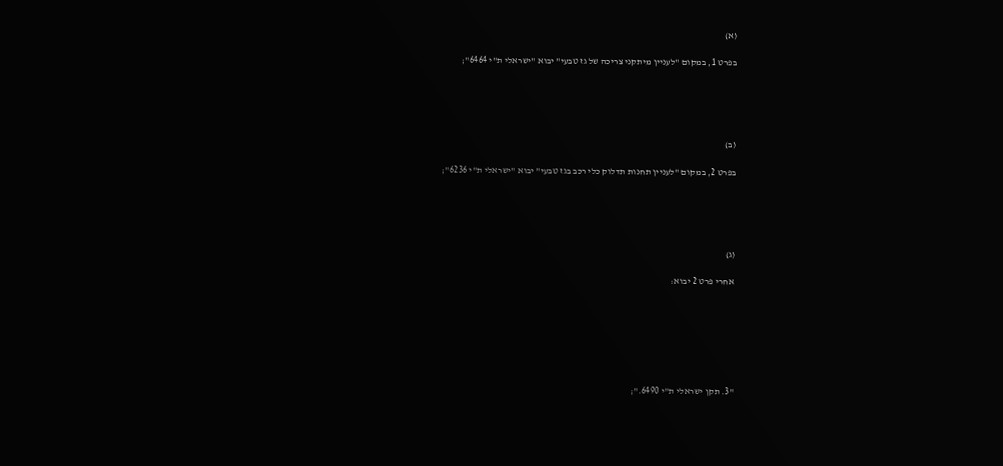(א)

בפרט 1, במקום "לעניין מיתקני צריכה של גז טבעי" יבוא "ישראלי ת"י 6464";





(ב)

בפרט 2, במקום "לעניין תחנות תדלוק כלי רכב בגז טבעי" יבוא "ישראלי ת"י 6236";





(ג)

אחרי פרט 2 יבוא:







"3. תקן ישראלי ת"י 6490.";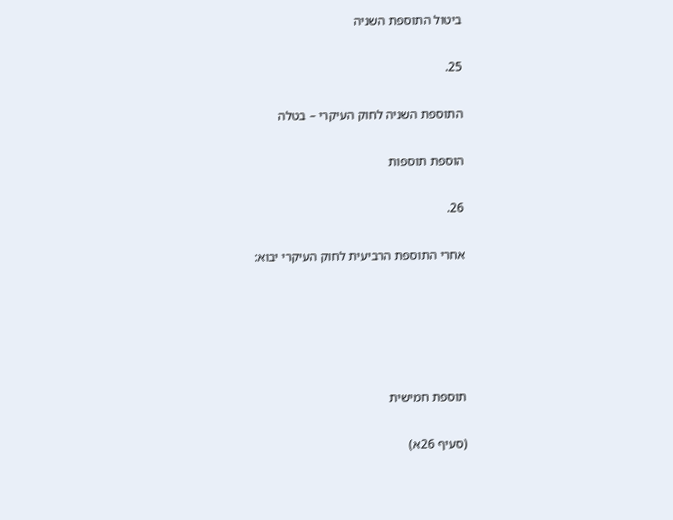ביטול התוספת השניה

25.

התוספת השניה לחוק העיקרי – בטלה

הוספת תוספות

26.

אחרי התוספת הרביעית לחוק העיקרי יבוא:





תוספת חמישית

(סעיף 26א)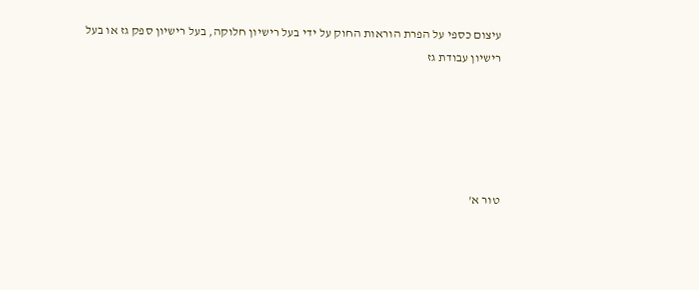עיצום כספי על הפרת הוראות החוק על ידי בעל רישיון חלוקה, בעל רישיון ספק גז או בעל רישיון עבודת גז





טור א'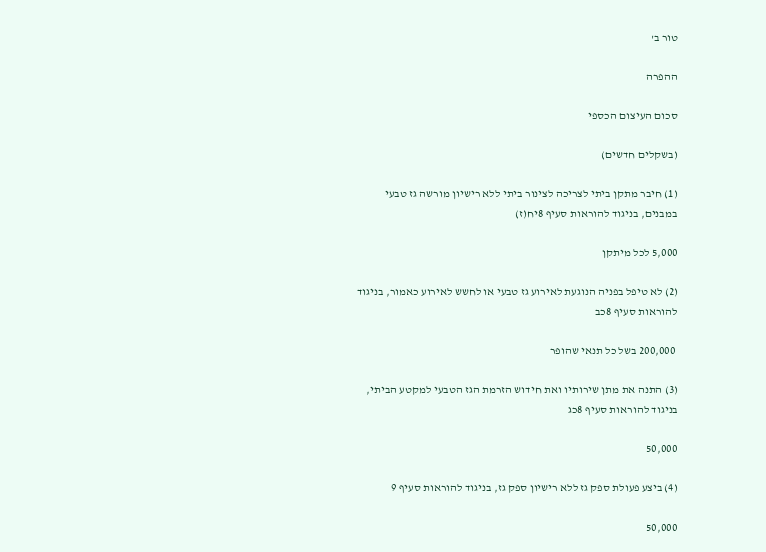טור ב'

ההפרה

סכום העיצום הכספי

(בשקלים חדשים)

(1) חיבר מתקן ביתי לצריכה לצינור ביתי ללא רישיון מורשה גז טבעי במבנים, בניגוד להוראות סעיף 8יח(ז)

5,000 לכל מיתקן

(2) לא טיפל בפניה הנוגעת לאירוע גז טבעי או לחשש לאירוע כאמור, בניגוד להוראות סעיף 8כב

 200,000 בשל כל תנאי שהופר

(3) התנה את מתן שירותיו ואת חידוש הזרמת הגז הטבעי למקטע הביתי, בניגוד להוראות סעיף 8כג

50,000

(4) ביצע פעולת ספק גז ללא רישיון ספק גז, בניגוד להוראות סעיף 9

50,000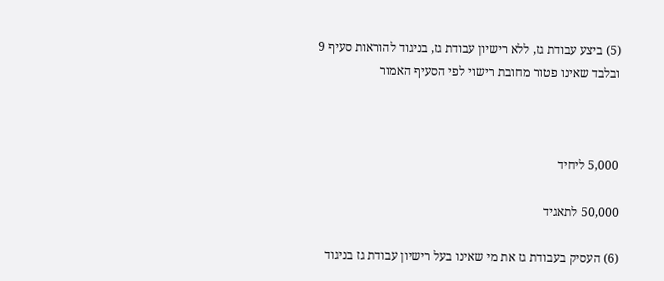(5) ביצע עבודת גז, ללא רישיון עבודת גז, בניגוד להוראות סעיף 9 ובלבד שאינו פטור מחובת רישוי לפי הסעיף האמור



5,000 ליחיד

50,000 לתאגיד

(6) העסיק בעבודת גז את מי שאינו בעל רישיון עבודת גז בניגוד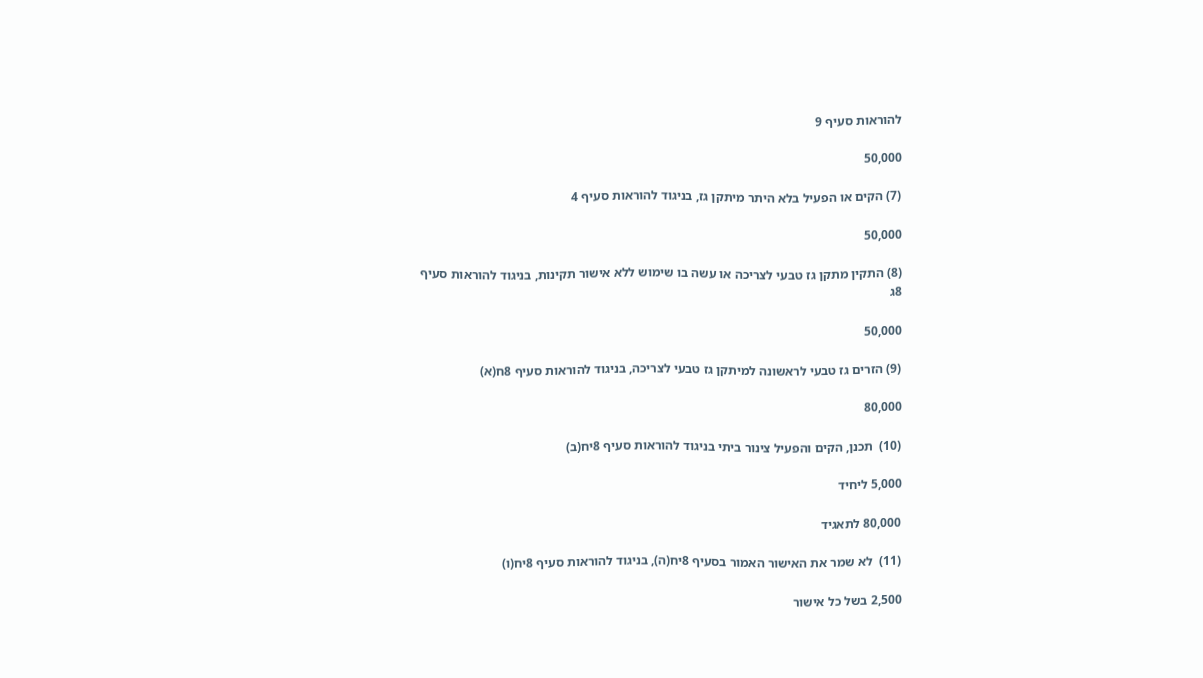להוראות סעיף 9

50,000

(7) הקים או הפעיל בלא היתר מיתקן גז, בניגוד להוראות סעיף 4

50,000

(8) התקין מתקן גז טבעי לצריכה או עשה בו שימוש ללא אישור תקינות, בניגוד להוראות סעיף 8ג

50,000

(9) הזרים גז טבעי לראשונה למיתקן גז טבעי לצריכה, בניגוד להוראות סעיף 8ח(א)

80,000

(10)  תכנן, הקים והפעיל צינור ביתי בניגוד להוראות סעיף 8יח(ב)

5,000 ליחיד

80,000 לתאגיד

(11)  לא שמר את האישור האמור בסעיף 8יח(ה), בניגוד להוראות סעיף 8יח(ו)

2,500 בשל כל אישור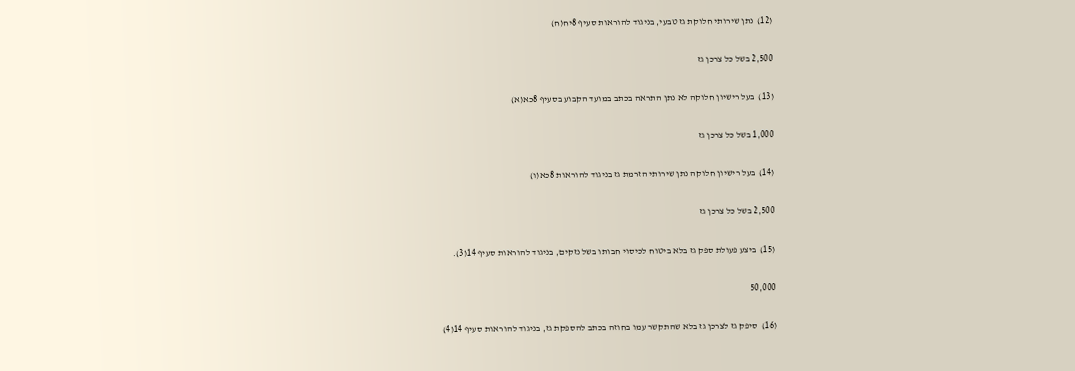(12)  נתן שירותי חלוקת גז טבעי, בניגוד להוראות סעיף 8יח(ח)

2,500 בשל כל צרכן גז

(13)  בעל רישיון חלוקה לא נתן התראה בכתב במועד הקבוע בסעיף 8כא(א)

1,000 בשל כל צרכן גז

(14)  בעל רישיון חלוקה נתן שירותי הזרמת גז בניגוד להוראות 8כא(ו)

2,500 בשל כל צרכן גז

(15)  ביצע פעולת ספק גז בלא ביטוח לכיסוי חבותו בשל נזקים, בניגוד להוראות סעיף 14(3).

50,000

(16)  סיפק גז לצרכן גז בלא שהתקשר עמו בחוזה בכתב להספקת גז, בניגוד להוראות סעיף 14(4)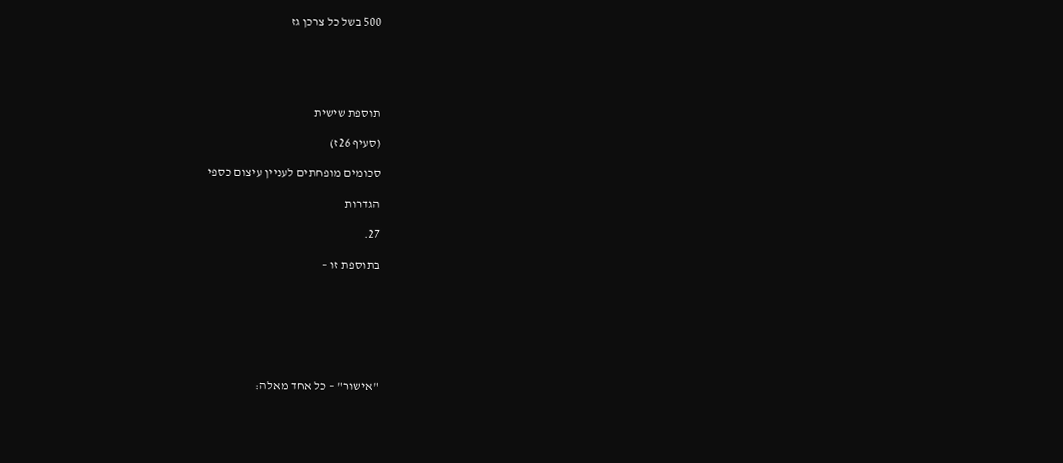500 בשל כל צרכן גז





תוספת שישית

(סעיף 26ז)

סכומים מופחתים לעניין עיצום כספי

הגדרות

27.

בתוספת זו –







"אישור" – כל אחד מאלה: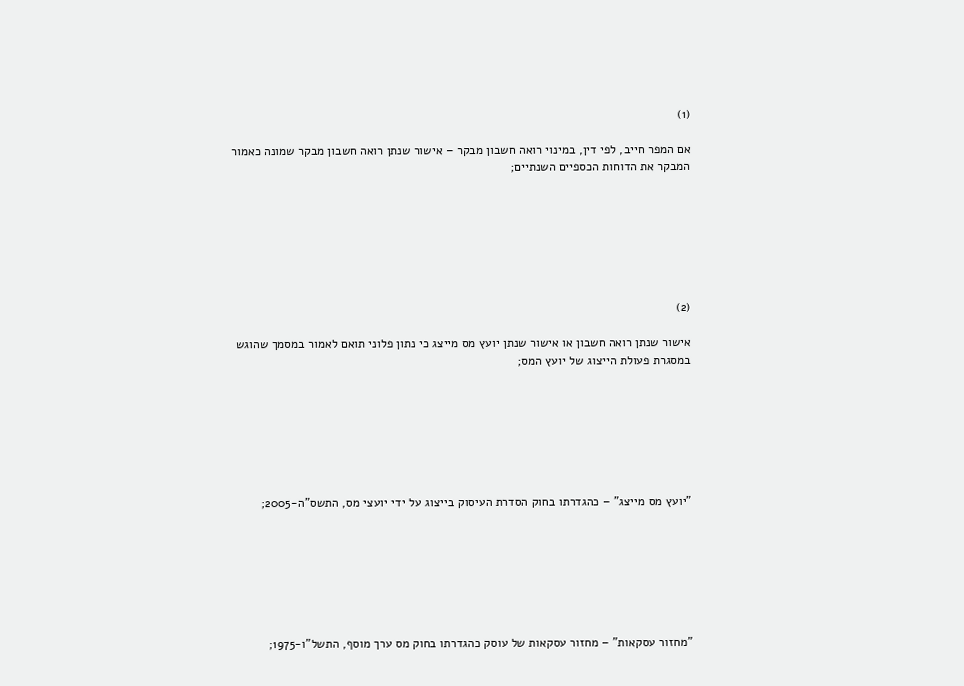(1)

אם המפר חייב, לפי דין, במינוי רואה חשבון מבקר – אישור שנתן רואה חשבון מבקר שמונה כאמור המבקר את הדוחות הכספיים השנתיים;







(2)

אישור שנתן רואה חשבון או אישור שנתן יועץ מס מייצג כי נתון פלוני תואם לאמור במסמך שהוגש במסגרת פעולת הייצוג של יועץ המס;







"יועץ מס מייצג" – כהגדרתו בחוק הסדרת העיסוק בייצוג על ידי יועצי מס, התשס"ה-2005;







"מחזור עסקאות" – מחזור עסקאות של עוסק כהגדרתו בחוק מס ערך מוסף, התשל"ו-1975;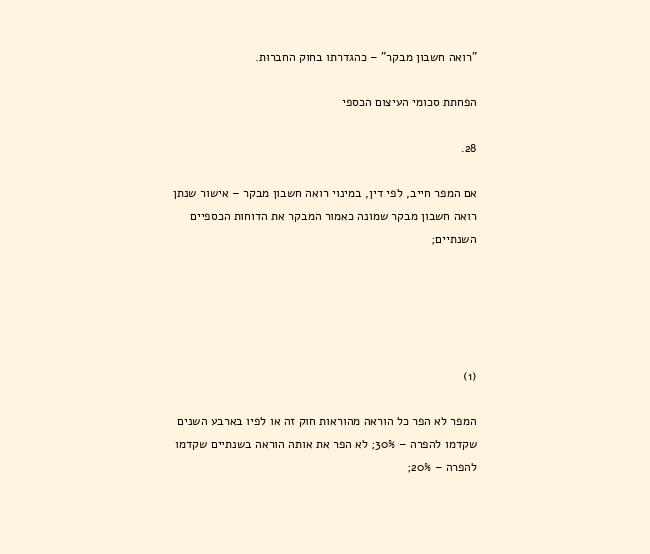"רואה חשבון מבקר" – כהגדרתו בחוק החברות.

הפחתת סכומי העיצום הכספי

28.

אם המפר חייב, לפי דין, במינוי רואה חשבון מבקר – אישור שנתן רואה חשבון מבקר שמונה כאמור המבקר את הדוחות הכספיים השנתיים;





(1)

המפר לא הפר כל הוראה מהוראות חוק זה או לפיו בארבע השנים שקדמו להפרה – 30%; לא הפר את אותה הוראה בשנתיים שקדמו להפרה – 20%;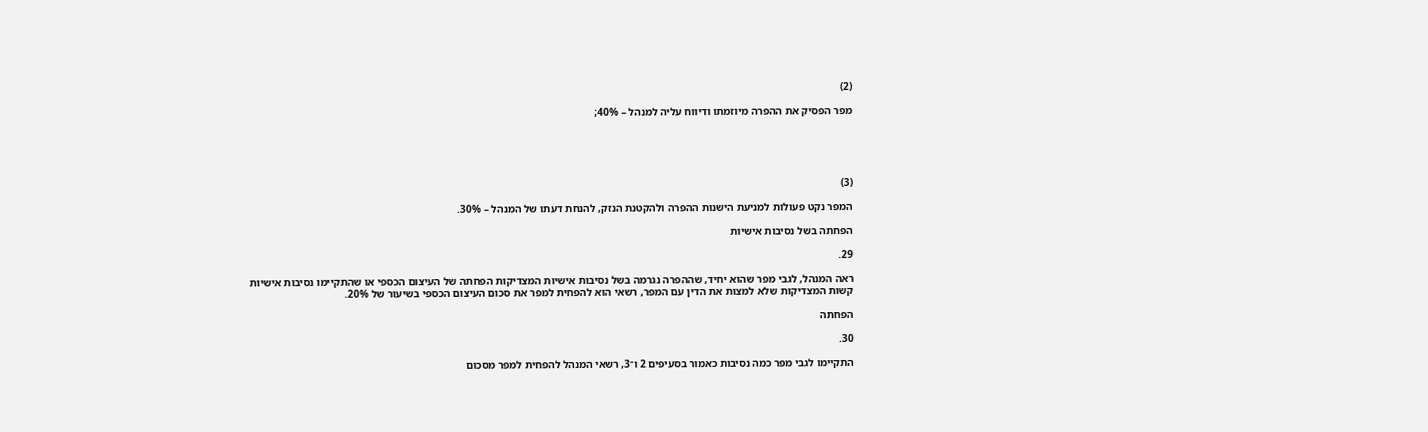(2)

מפר הפסיק את ההפרה מיוזמתו ודיווח עליה למנהל – 40%;





(3)

המפר נקט פעולות למניעת הישנות ההפרה ולהקטנת הנזק, להנחת דעתו של המנהל – 30%.

הפחתה בשל נסיבות אישיות

29.

ראה המנהל, לגבי מפר שהוא יחיד, שההפרה נגרמה בשל נסיבות אישיות המצדיקות הפחתה של העיצום הכספי או שהתקיימו נסיבות אישיות קשות המצדיקות שלא למצות את הדין עם המפר, רשאי הוא להפחית למפר את סכום העיצום הכספי בשיעור של 20%.

הפחתה

30.

התקיימו לגבי מפר כמה נסיבות כאמור בסעיפים 2 ו־3, רשאי המנהל להפחית למפר מסכום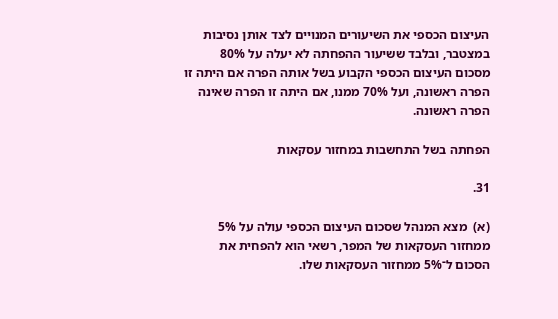העיצום הכספי את השיעורים המנויים לצד אותן נסיבות במצטבר, ובלבד ששיעור ההפחתה לא יעלה על 80% מסכום העיצום הכספי הקבוע בשל אותה הפרה אם היתה זו הפרה ראשונה, ועל 70% ממנו, אם היתה זו הפרה שאינה הפרה ראשונה.

הפחתה בשל התחשבות במחזור עסקאות

31.

(א)  מצא המנהל שסכום העיצום הכספי עולה על 5% ממחזור העסקאות של המפר, רשאי הוא להפחית את הסכום ל־5% ממחזור העסקאות שלו.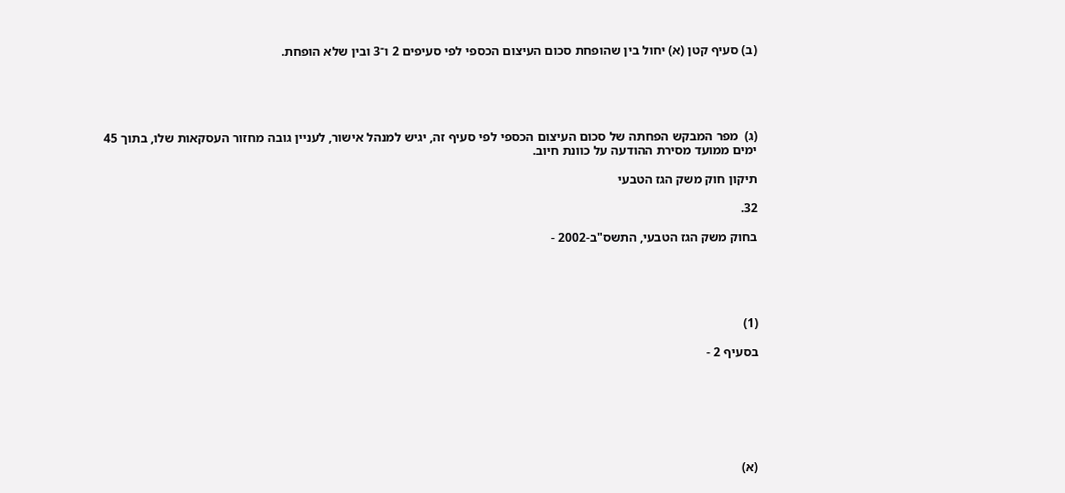(ב) סעיף קטן (א) יחול בין שהופחת סכום העיצום הכספי לפי סעיפים 2 ו־3 ובין שלא הופחת.





(ג)  מפר המבקש הפחתה של סכום העיצום הכספי לפי סעיף זה, יגיש למנהל אישור, לעניין גובה מחזור העסקאות שלו, בתוך 45 ימים ממועד מסירת ההודעה על כוונת חיוב.

תיקון חוק משק הגז הטבעי

32.

בחוק משק הגז הטבעי, התשס"ב-2002 -





(1)

בסעיף 2 -







(א)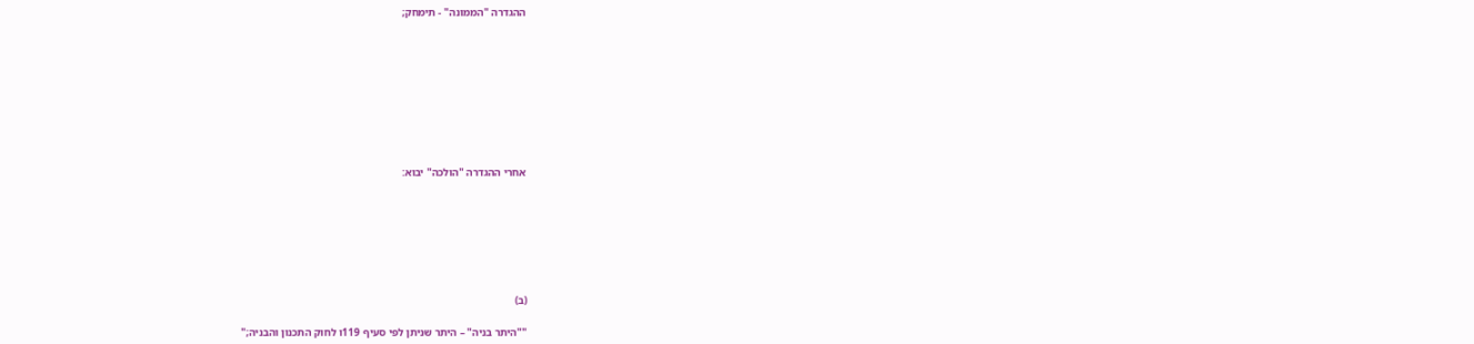ההגדרה "הממונה" - תימחק;









אחרי ההגדרה "הולכה" יבוא:







(ב)

""היתר בניה" – היתר שניתן לפי סעיף 119ו לחוק התכנון והבניה;"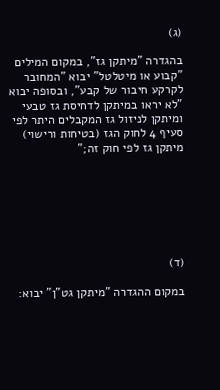(ג)

בהגדרה "מיתקן גז", במקום המילים "קבוע או מיטלטל" יבוא "המחובר לקרקע חיבור של קבע", ובסופה יבוא "לא יראו במיתקן לדחיסת גז טבעי ומיתקן לניזול גז המקבלים היתר לפי סעיף 4 לחוק הגז (בטיחות ורישוי) מיתקן גז לפי חוק זה;"







(ד)

במקום ההגדרה "מיתקן גט"ן" יבוא: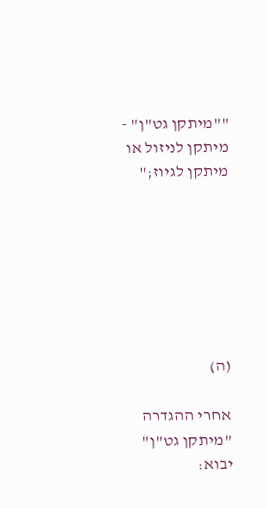""מיתקן גט"ן" - מיתקן לניזול או מיתקן לגיוז;"







(ה)

אחרי ההגדרה "מיתקן גט"ן" יבוא: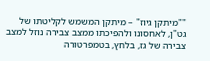""מיתקן גיוז" – מיתקן המשמש לקליטתו של גט"ן, לאחסונו ולהפיכתו ממצב צבירה נוזל למצב צבירה של גז, בלחץ, בטמפרטורה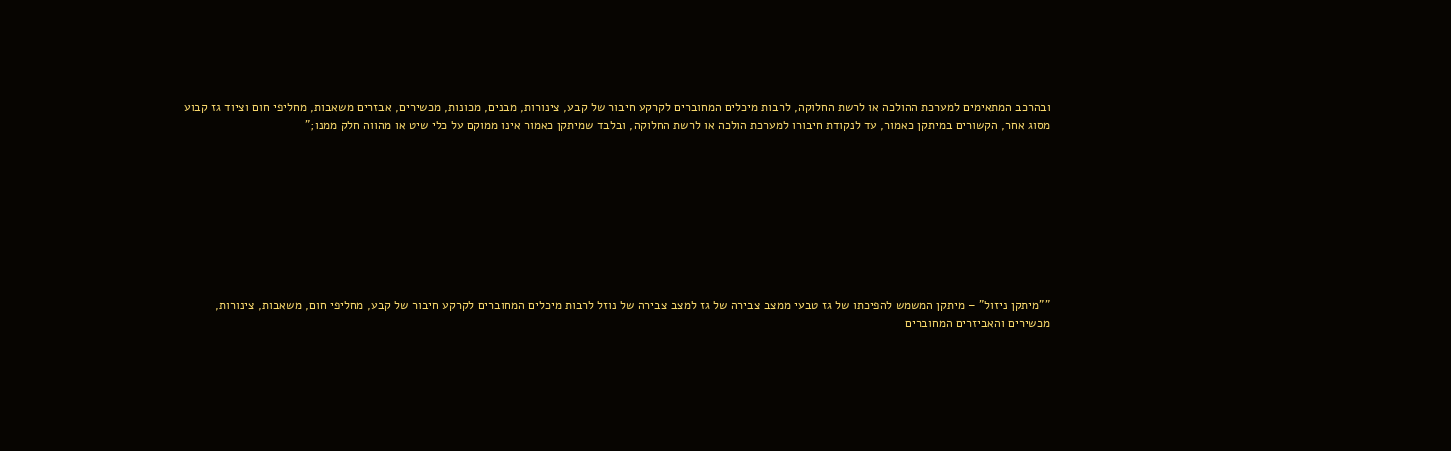ובהרכב המתאימים למערכת ההולכה או לרשת החלוקה, לרבות מיכלים המחוברים לקרקע חיבור של קבע, צינורות, מבנים, מכונות, מכשירים, אבזרים משאבות, מחליפי חום וציוד גז קבוע מסוג אחר, הקשורים במיתקן כאמור, עד לנקודת חיבורו למערכת הולכה או לרשת החלוקה, ובלבד שמיתקן כאמור אינו ממוקם על כלי שיט או מהווה חלק ממנו;"









""מיתקן ניזול" – מיתקן המשמש להפיכתו של גז טבעי ממצב צבירה של גז למצב צבירה של נוזל לרבות מיכלים המחוברים לקרקע חיבור של קבע, מחליפי חום, משאבות, צינורות, מכשירים והאביזרים המחוברים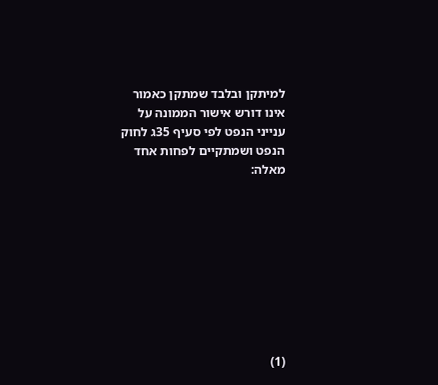למיתקן ובלבד שמתקן כאמור אינו דורש אישור הממונה על ענייני הנפט לפי סעיף 35ג לחוק הנפט ושמתקיים לפחות אחד מאלה:









(1)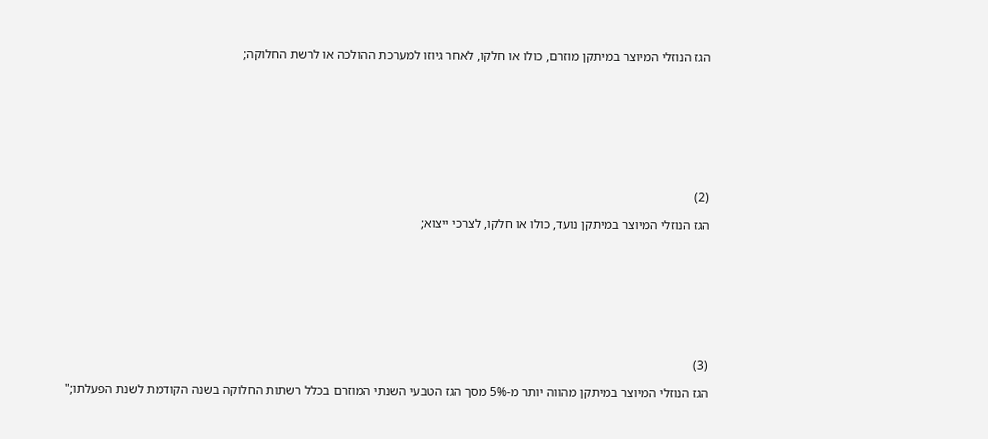הגז הנוזלי המיוצר במיתקן מוזרם, כולו או חלקו, לאחר גיוזו למערכת ההולכה או לרשת החלוקה;









(2)

הגז הנוזלי המיוצר במיתקן נועד, כולו או חלקו, לצרכי ייצוא;









(3)

הגז הנוזלי המיוצר במיתקן מהווה יותר מ-5% מסך הגז הטבעי השנתי המוזרם בכלל רשתות החלוקה בשנה הקודמת לשנת הפעלתו;"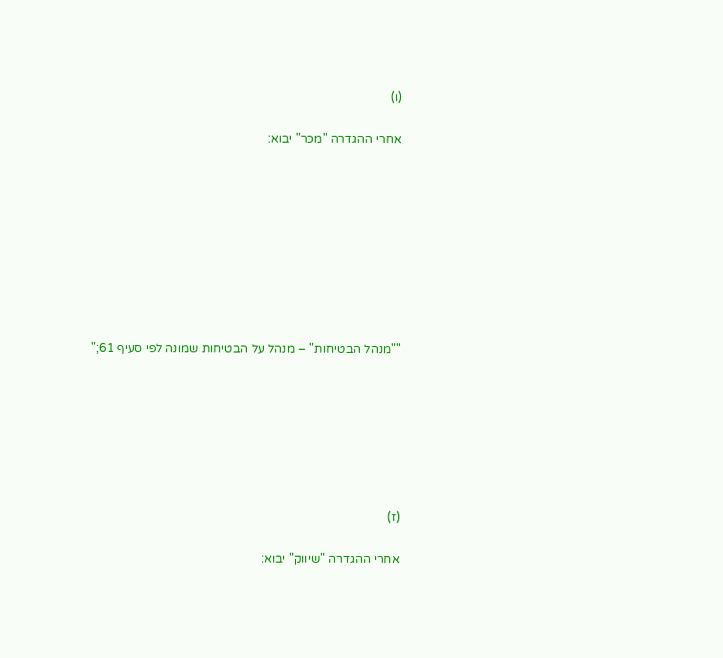(ו)

אחרי ההגדרה "מכר" יבוא:









""מנהל הבטיחות" – מנהל על הבטיחות שמונה לפי סעיף 61;"







(ז)

אחרי ההגדרה "שיווק" יבוא: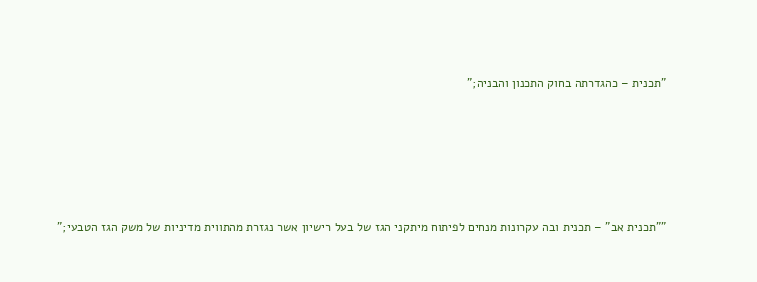"תכנית – כהגדרתה בחוק התכנון והבניה;"









""תכנית אב" – תכנית ובה עקרונות מנחים לפיתוח מיתקני הגז של בעל רישיון אשר נגזרת מהתווית מדיניות של משק הגז הטבעי;"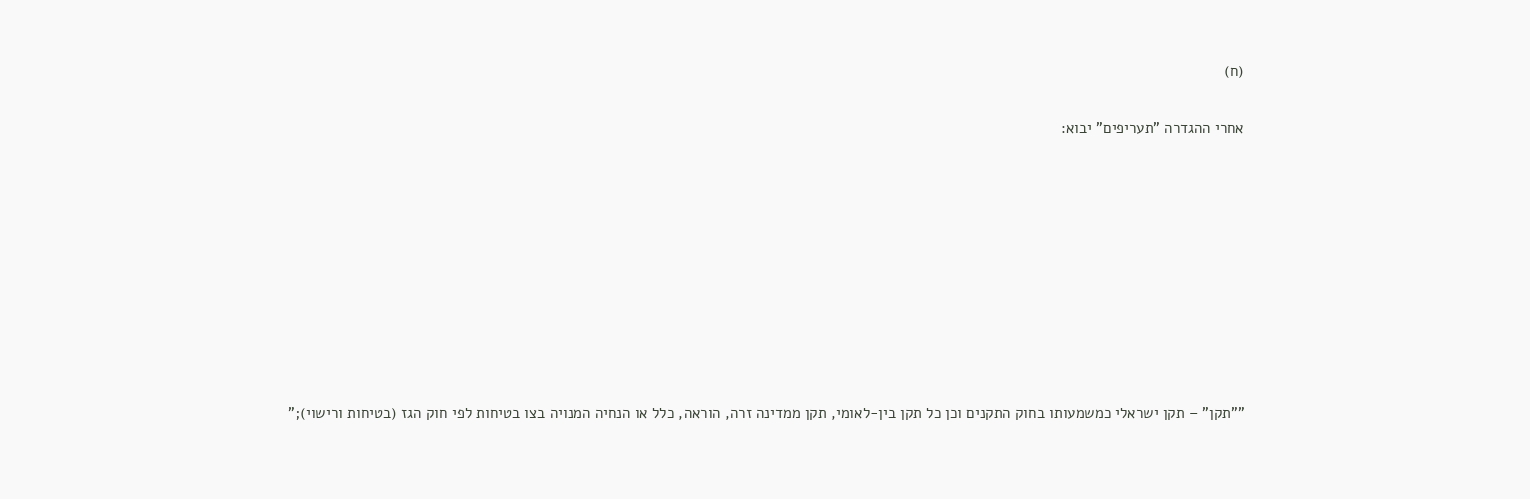(ח)

אחרי ההגדרה "תעריפים" יבוא:









""תקן" – תקן ישראלי כמשמעותו בחוק התקנים וכן כל תקן בין-לאומי, תקן ממדינה זרה, הוראה, כלל או הנחיה המנויה בצו בטיחות לפי חוק הגז (בטיחות ורישוי);"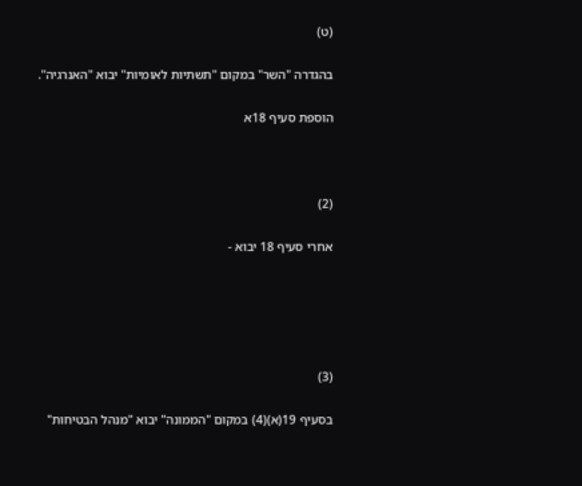(ט)

בהגדרה "השר" במקום "תשתיות לאומיות" יבוא "האנרגיה".

הוספת סעיף 18א



(2)

אחרי סעיף 18 יבוא -





(3)

בסעיף 19(א)(4) במקום "הממונה" יבוא "מנהל הבטיחות"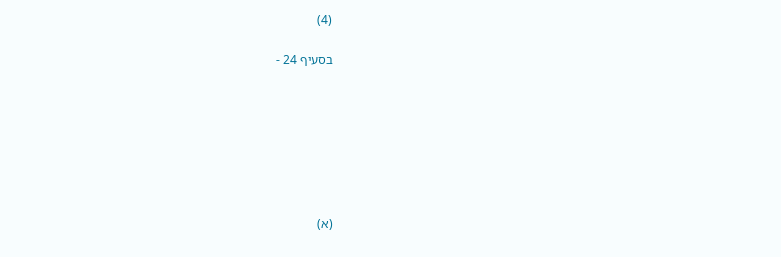(4)

בסעיף 24 -







(א)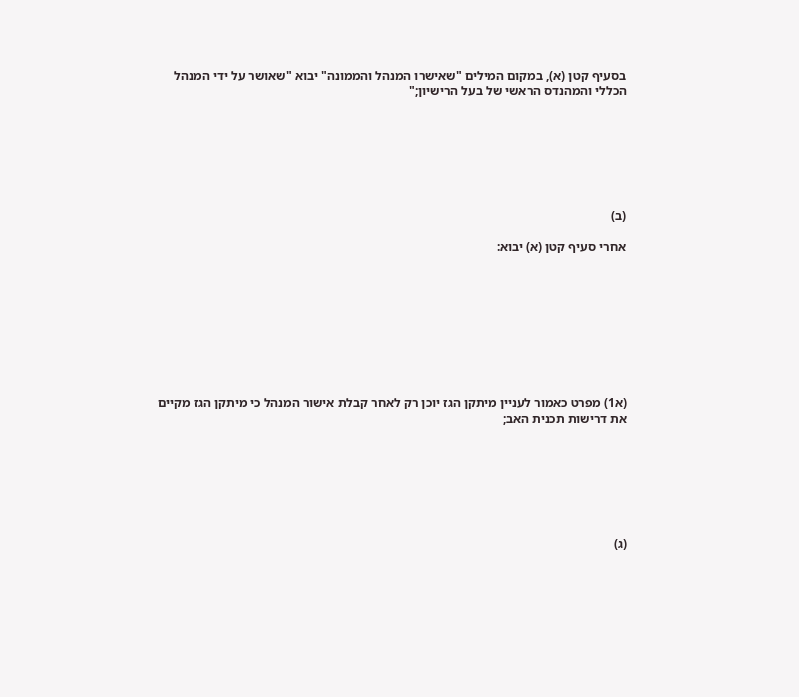בסעיף קטן (א), במקום המילים "שאישרו המנהל והממונה" יבוא "שאושר על ידי המנהל הכללי והמהנדס הראשי של בעל הרישיון;"







(ב)

אחרי סעיף קטן (א) יבוא:









(א1) מפרט כאמור לעניין מיתקן הגז יוכן רק לאחר קבלת אישור המנהל כי מיתקן הגז מקיים את דרישות תכנית האב;







(ג)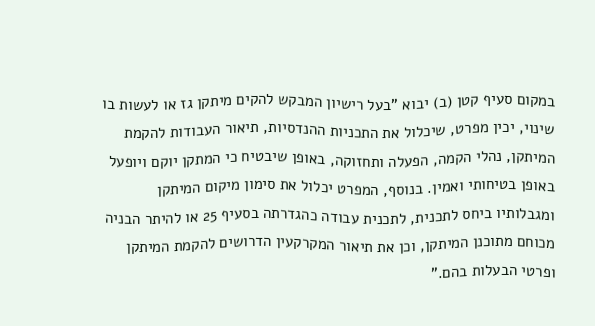במקום סעיף קטן (ב) יבוא "בעל רישיון המבקש להקים מיתקן גז או לעשות בו שינוי, יכין מפרט, שיכלול את התכניות ההנדסיות, תיאור העבודות להקמת המיתקן, נהלי הקמה, הפעלה ותחזוקה, באופן שיבטיח כי המתקן יוקם ויופעל באופן בטיחותי ואמין. בנוסף, המפרט יכלול את סימון מיקום המיתקן ומגבלותיו ביחס לתכנית, לתכנית עבודה כהגדרתה בסעיף 25 או להיתר הבניה מכוחם מתוכנן המיתקן, וכן את תיאור המקרקעין הדרושים להקמת המיתקן ופרטי הבעלות בהם."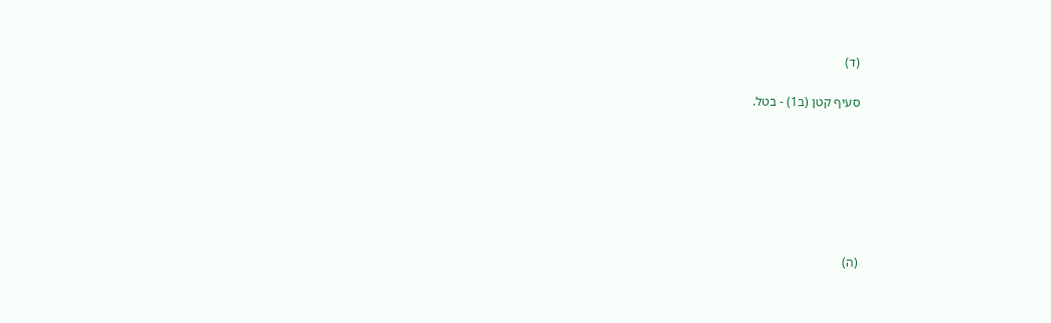(ד)

סעיף קטן (ב1) - בטל.







(ה)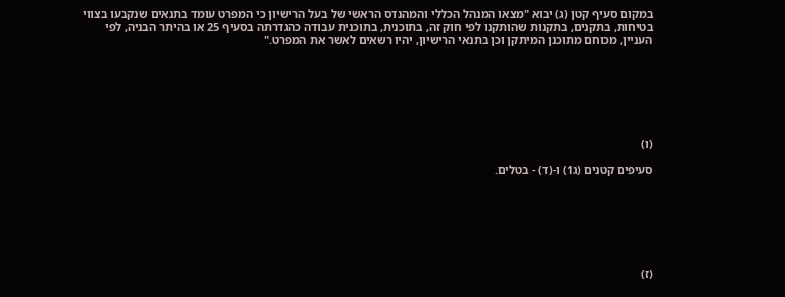במקום סעיף קטן (ג) יבוא "מצאו המנהל הכללי והמהנדס הראשי של בעל הרישיון כי המפרט עומד בתנאים שנקבעו בצווי בטיחות, בתקנים, בתקנות שהותקנו לפי חוק זה, בתוכנית, בתוכנית עבודה כהגדרתה בסעיף 25 או בהיתר הבניה, לפי העניין, מכוחם מתוכנן המיתקן וכן בתנאי הרישיון, יהיו רשאים לאשר את המפרט."







(ו)

סעיפים קטנים (ג1) ו-(ד) - בטלים.







(ז)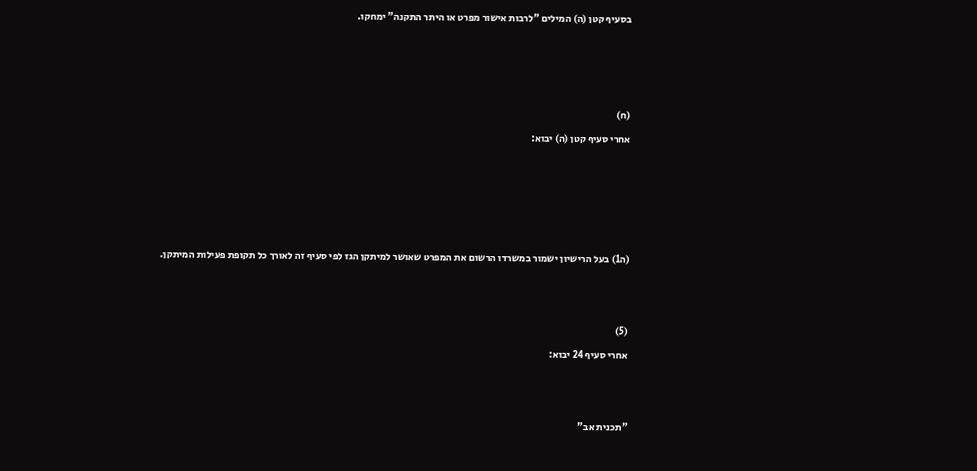בסעיף קטן (ה) המילים "לרבות אישור מפרט או היתר התקנה" ימחקו.







(ח)

אחרי סעיף קטן (ה) יבוא:









(ה1) בעל הרישיון ישמור במשרדו הרשום את המפרט שאושר למיתקן הגז לפי סעיף זה לאורך כל תקופת פעילות המיתקן.





(5)

אחרי סעיף 24 יבוא:





"תכנית אב"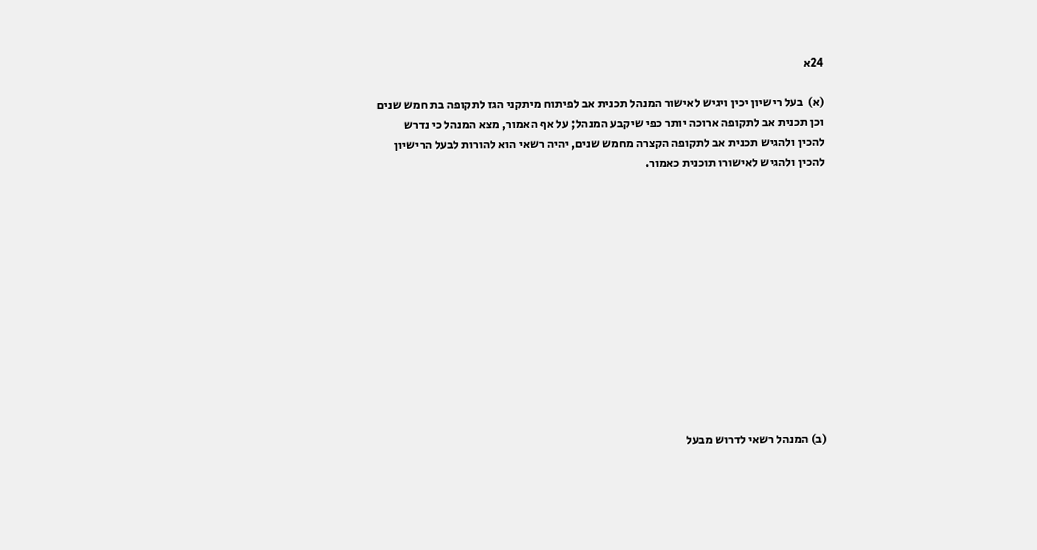24א

(א)  בעל רישיון יכין ויגיש לאישור המנהל תכנית אב לפיתוח מיתקני הגז לתקופה בת חמש שנים וכן תכנית אב לתקופה ארוכה יותר כפי שיקבע המנהל; על אף האמור, מצא המנהל כי נדרש להכין ולהגיש תכנית אב לתקופה הקצרה מחמש שנים, יהיה רשאי הוא להורות לבעל הרישיון להכין ולהגיש לאישורו תוכנית כאמור.













(ב) המנהל רשאי לדרוש מבעל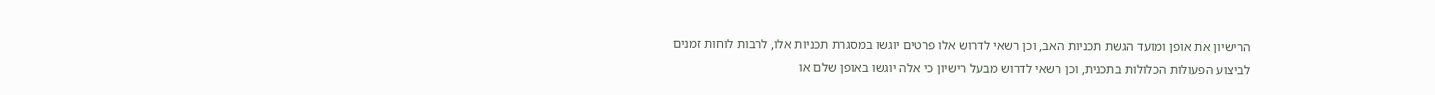הרישיון את אופן ומועד הגשת תכניות האב, וכן רשאי לדרוש אלו פרטים יוגשו במסגרת תכניות אלו, לרבות לוחות זמנים לביצוע הפעולות הכלולות בתכנית, וכן רשאי לדרוש מבעל רישיון כי אלה יוגשו באופן שלם או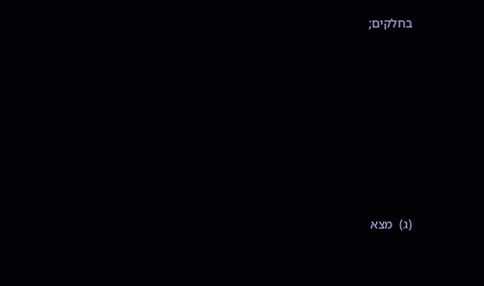בחלקים;













(ג)  מצא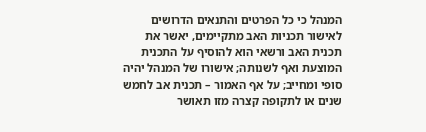המנהל כי כל הפרטים והתנאים הדרושים לאישור תכניות האב מתקיימים, יאשר את תכנית האב ורשאי הוא להוסיף על התכנית המוצעת ואף לשנותה; אישורו של המנהל יהיה סופי ומחייב; על אף האמור – תכנית אב לחמש שנים או לתקופה קצרה מזו תאושר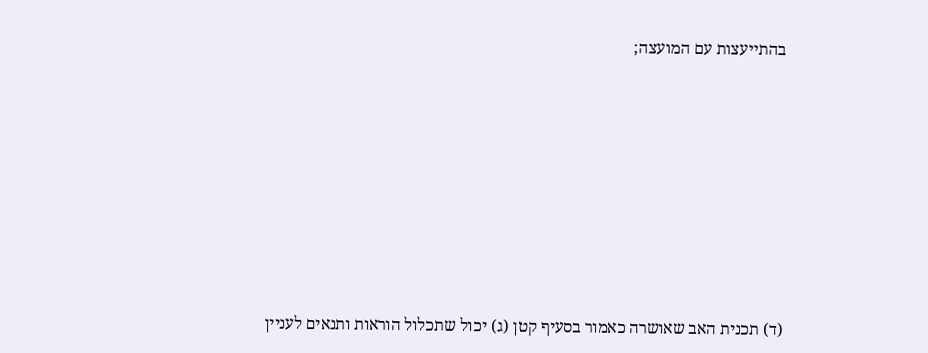בהתייעצות עם המועצה;













(ד) תכנית האב שאושרה כאמור בסעיף קטן (ג) יכול שתכלול הוראות ותנאים לעניין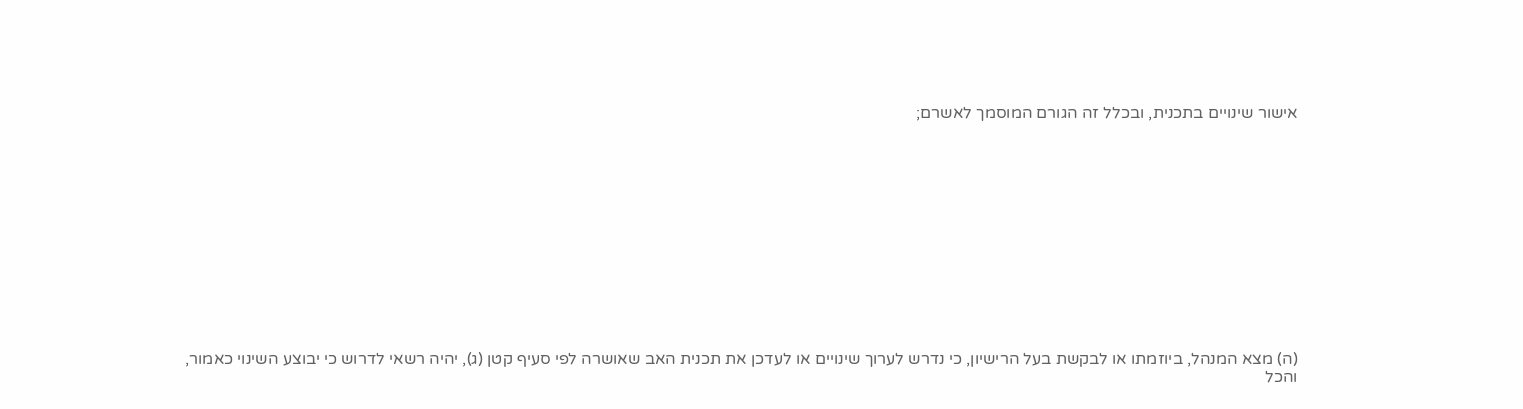אישור שינויים בתכנית, ובכלל זה הגורם המוסמך לאשרם;













(ה) מצא המנהל, ביוזמתו או לבקשת בעל הרישיון, כי נדרש לערוך שינויים או לעדכן את תכנית האב שאושרה לפי סעיף קטן (ג), יהיה רשאי לדרוש כי יבוצע השינוי כאמור, והכל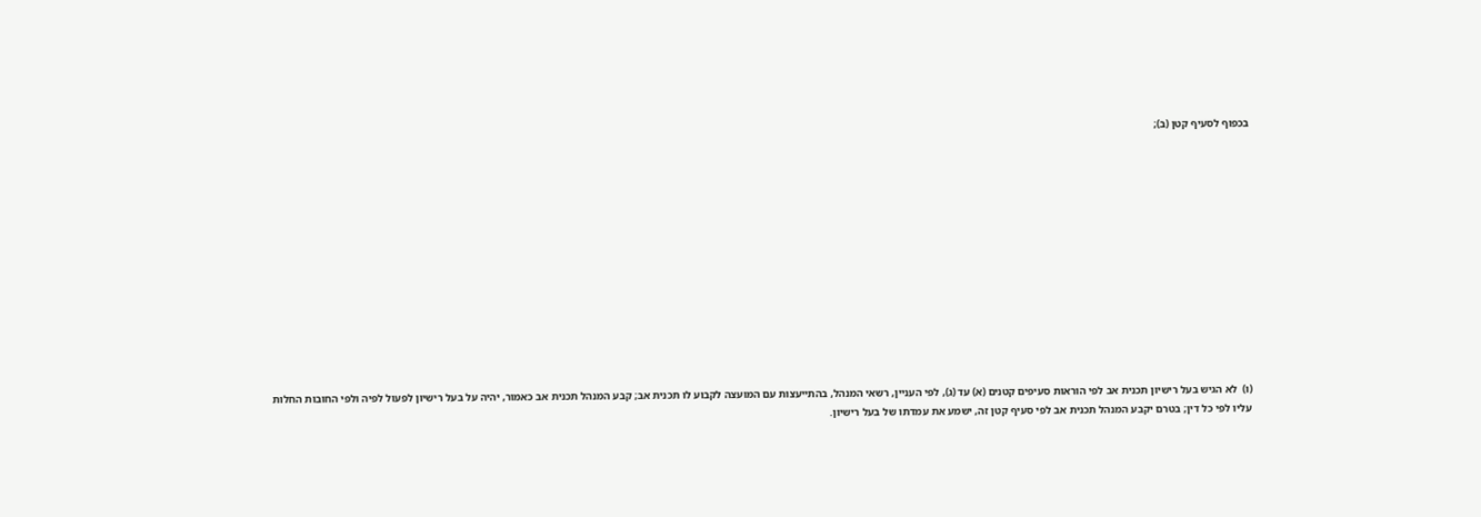בכפוף לסעיף קטן (ב);













(ו)  לא הגיש בעל רישיון תכנית אב לפי הוראות סעיפים קטנים (א) עד (ג), לפי העניין, רשאי המנהל, בהתייעצות עם המועצה לקבוע לו תכנית אב; קבע המנהל תכנית אב כאמור, יהיה על בעל רישיון לפעול לפיה ולפי החובות החלות עליו לפי כל דין; בטרם יקבע המנהל תכנית אב לפי סעיף קטן זה, ישמע את עמדתו של בעל רישיון.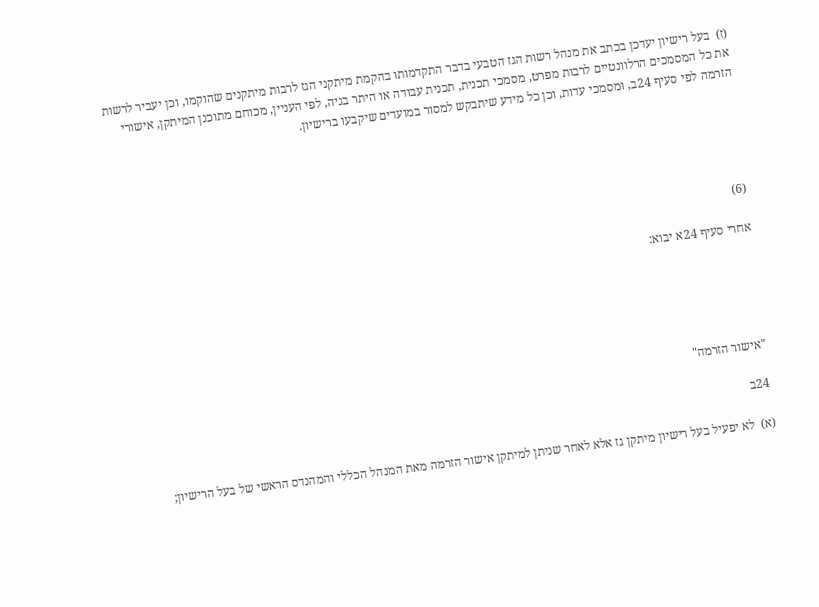(ז)  בעל רישיון יעדכן בכתב את מנהל רשות הגז הטבעי בדבר התקדמותו בהקמת מיתקני הגז לרבות מיתקנים שהוקמו, וכן יעביר לרשות את כל המסמכים הרלוונטיים לרבות מפרט, מסמכי תכנית, תכנית עבודה או היתר בניה, לפי העניין, מכוחם מתוכנן המיתקן, אישורי הזרמה לפי סעיף 24ב, ומסמכי עדות, וכן כל מידע שיתבקש למסור במועדים שיקבעו ברישיון.





(6)

אחרי סעיף 24א יבוא:





"אישור הזרמה"

24ב

(א)  לא יפעיל בעל רישיון מיתקן גז אלא לאחר שניתן למיתקן אישור הזרמה מאת המנהל הכללי והמהנדס הראשי של בעל הרישיון;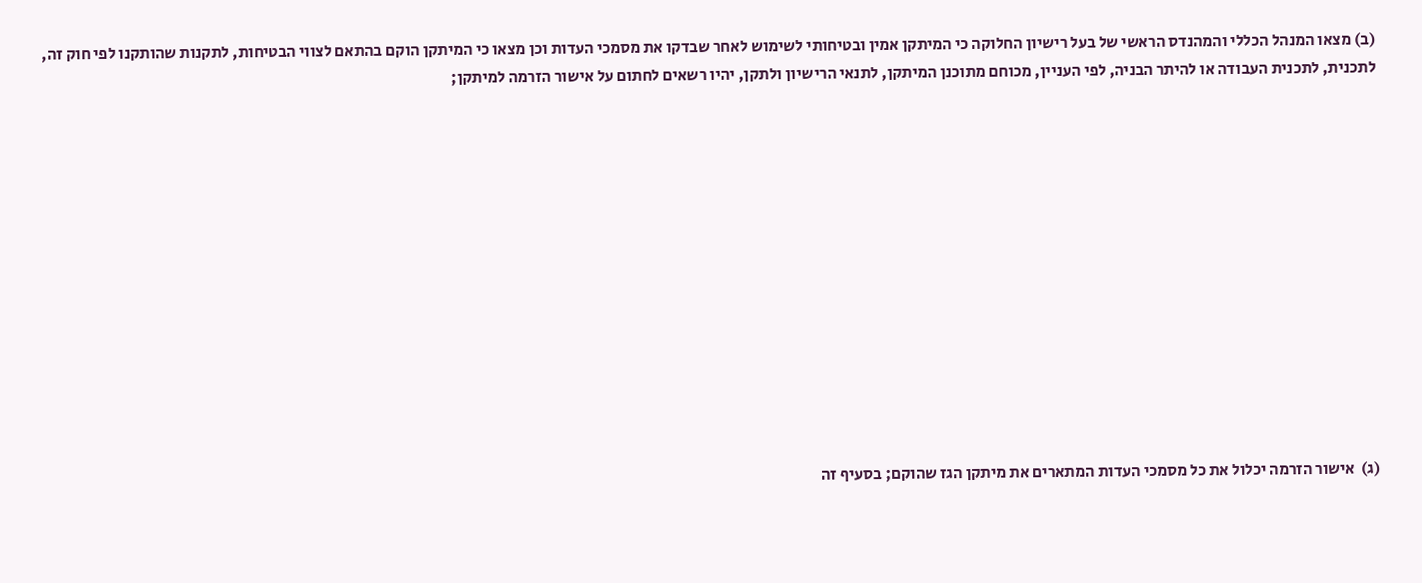(ב) מצאו המנהל הכללי והמהנדס הראשי של בעל רישיון החלוקה כי המיתקן אמין ובטיחותי לשימוש לאחר שבדקו את מסמכי העדות וכן מצאו כי המיתקן הוקם בהתאם לצווי הבטיחות, לתקנות שהותקנו לפי חוק זה, לתכנית, לתכנית העבודה או להיתר הבניה, לפי העניין, מכוחם מתוכנן המיתקן, לתנאי הרישיון ולתקן, יהיו רשאים לחתום על אישור הזרמה למיתקן;













(ג)  אישור הזרמה יכלול את כל מסמכי העדות המתארים את מיתקן הגז שהוקם; בסעיף זה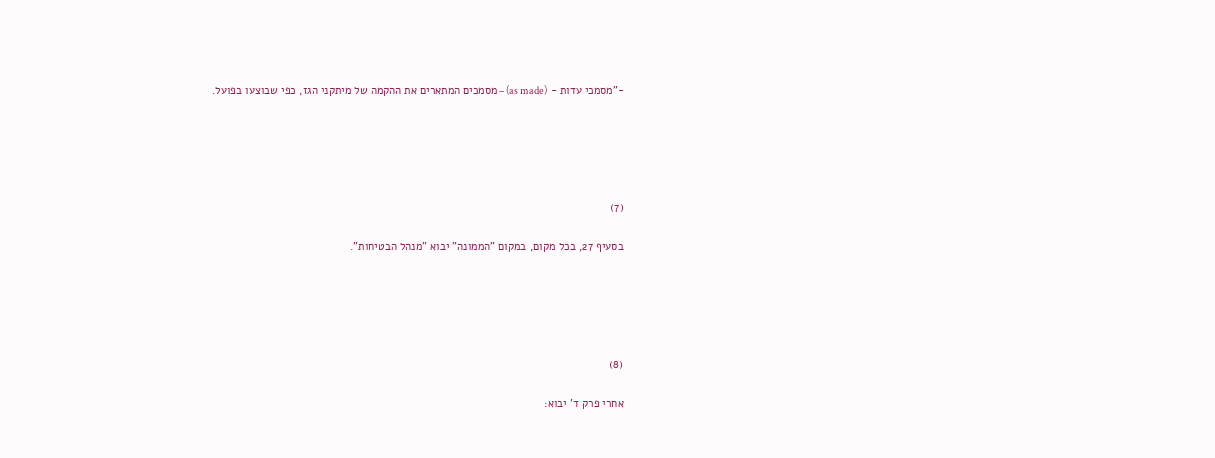-"מסמכי עדות - (as made) – מסמכים המתארים את ההקמה של מיתקני הגז, כפי שבוצעו בפועל.





(7)

בסעיף 27, בכל מקום, במקום "הממונה" יבוא "מנהל הבטיחות".





(8)

אחרי פרק ד' יבוא: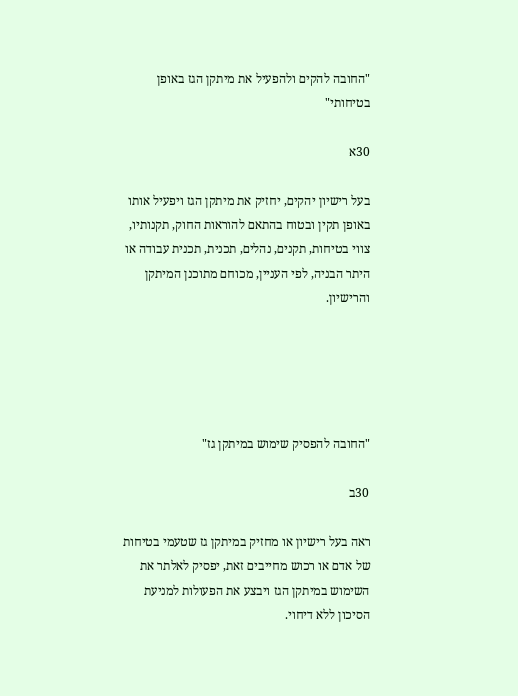"החובה להקים ולהפעיל את מיתקן הגז באופן בטיחותי"

30א

בעל רישיון יהקים, יחזיק את מיתקן הגז ויפעיל אותו באופן תקין ובטוח בהתאם להוראות החוק, תקנותיו, צווי בטיחות, תקנים, נהלים, תכנית, תכנית עבודה או היתר הבניה, לפי העניין, מכוחם מתוכנן המיתקן והרישיון.





"החובה להפסיק שימוש במיתקן גז"

30ב

ראה בעל רישיון או מחזיק במיתקן גז שטעמי בטיחות של אדם או רכוש מחייבים זאת, יפסיק לאלתר את השימוש במיתקן הגז ויבצע את הפעולות למניעת הסיכון ללא דיחוי.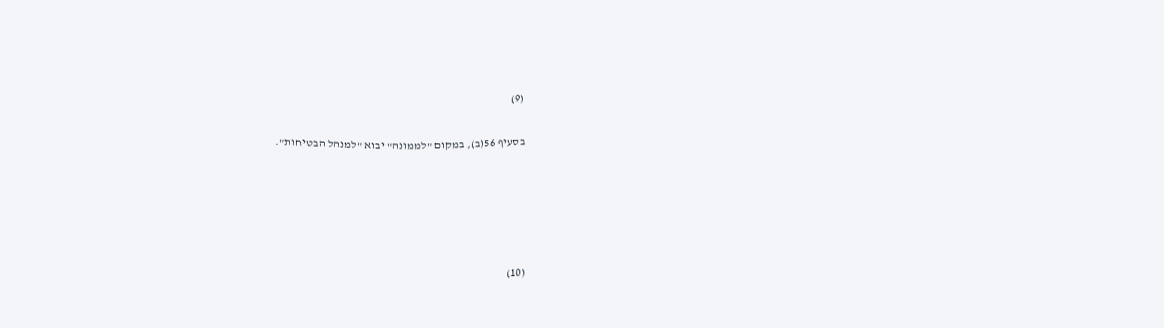(9)

בסעיף 56(ב), במקום "לממונה" יבוא "למנהל הבטיחות".





(10)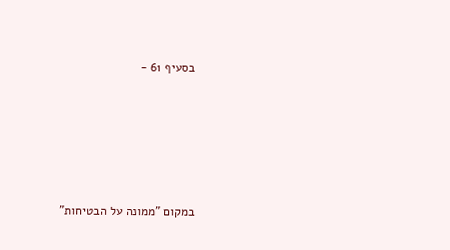בסעיף 61 -









במקום "ממונה על הבטיחות"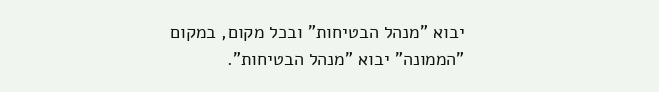יבוא "מנהל הבטיחות" ובכל מקום, במקום "הממונה" יבוא "מנהל הבטיחות".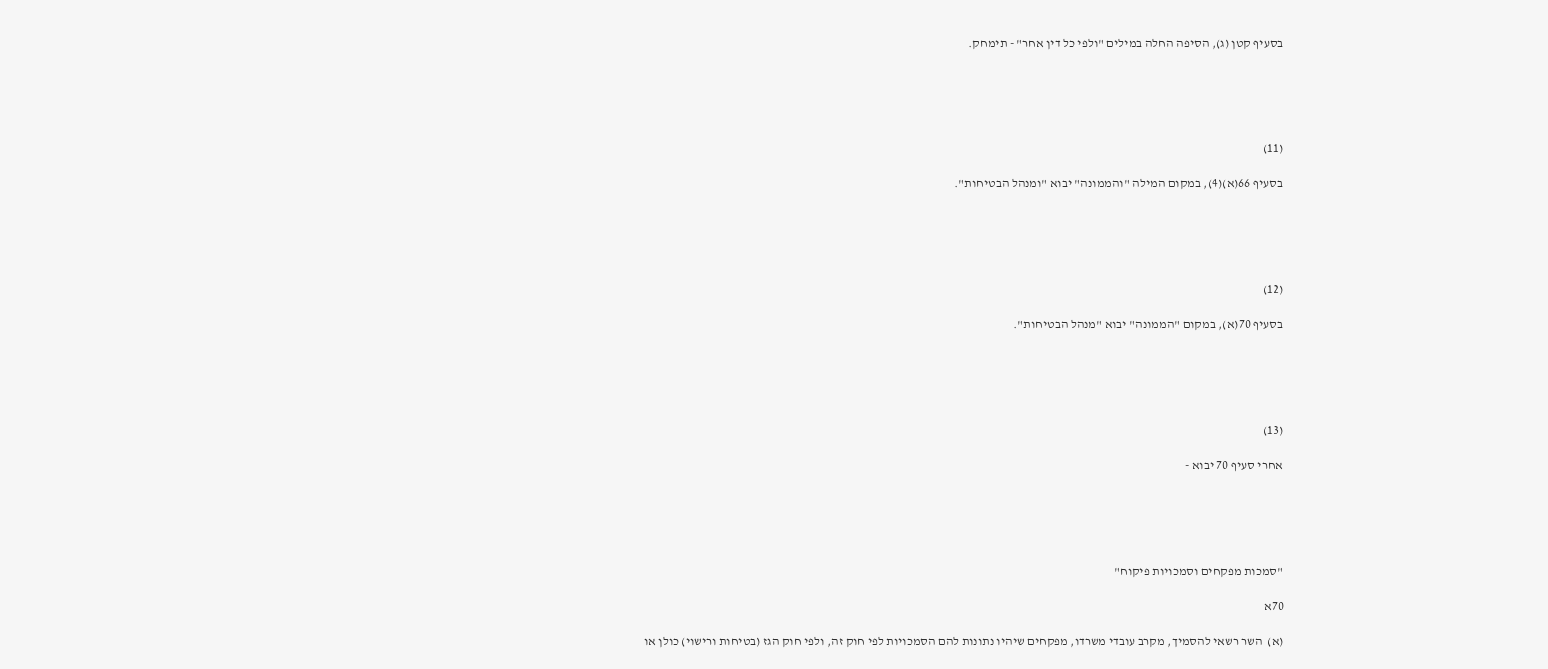בסעיף קטן (ג), הסיפה החלה במילים "ולפי כל דין אחר" - תימחק.





(11)

בסעיף 66(א)(4), במקום המילה "והממונה" יבוא "ומנהל הבטיחות".





(12)

בסעיף 70(א), במקום "הממונה" יבוא "מנהל הבטיחות".





(13)

אחרי סעיף 70 יבוא -





"סמכות מפקחים וסמכויות פיקוח"

70א

(א)  השר רשאי להסמיך, מקרב עובדי משרדו, מפקחים שיהיו נתונות להם הסמכויות לפי חוק זה, ולפי חוק הגז (בטיחות ורישוי) כולן או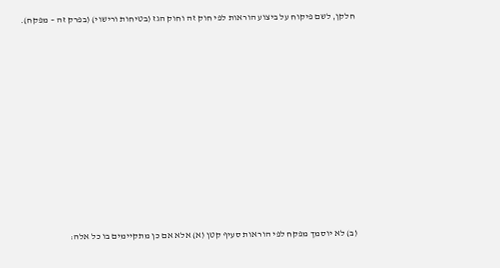חלקן, לשם פיקוח על ביצוע הוראות לפי חוק זה וחוק הגז (בטיחות ורישוי) (בפרק זה – מפקח).













(ב) לא יוסמך מפקח לפי הוראות סעיף קטן (א) אלא אם כן מתקיימים בו כל אלה: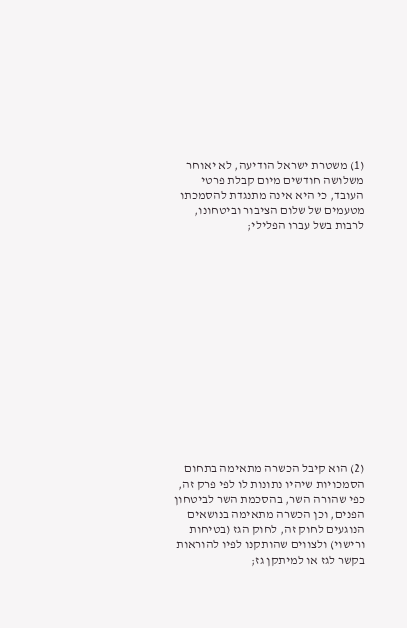(1) משטרת ישראל הודיעה, לא יאוחר משלושה חודשים מיום קבלת פרטי העובד, כי היא אינה מתנגדת להסמכתו מטעמים של שלום הציבור וביטחונו, לרבות בשל עברו הפלילי;















(2) הוא קיבל הכשרה מתאימה בתחום הסמכויות שיהיו נתונות לו לפי פרק זה, כפי שהורה השר, בהסכמת השר לביטחון הפנים, וכן הכשרה מתאימה בנושאים הנוגעים לחוק זה, לחוק הגז (בטיחות ורישוי) ולצווים שהותקנו לפיו להוראות בקשר לגז או למיתקן גז;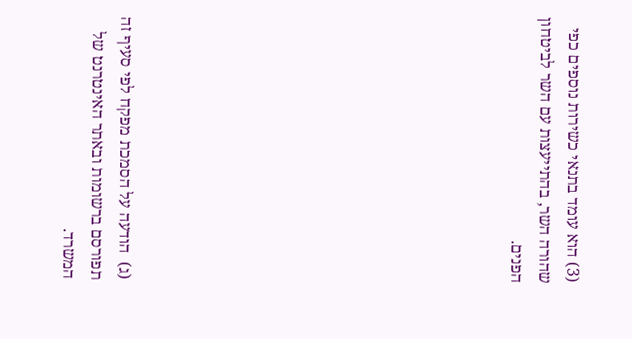(3) הוא עומד בתנאי כשירות נוספים כפי שהורה השר, בהתייעצות עם השר לביטחון הפנים.













(ג)  הודעה על הסמכת מפקח לפי סעיף זה תפורסם ברשומות ובאתר האינטרנט של המשרד.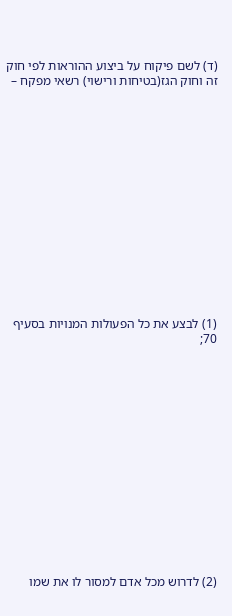(ד) לשם פיקוח על ביצוע ההוראות לפי חוק זה וחוק הגז(בטיחות ורישוי) רשאי מפקח –















(1) לבצע את כל הפעולות המנויות בסעיף 70;















(2) לדרוש מכל אדם למסור לו את שמו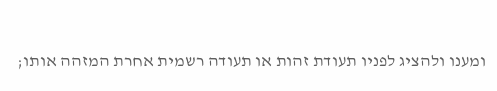ומענו ולהציג לפניו תעודת זהות או תעודה רשמית אחרת המזהה אותו;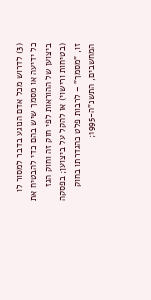(3) לדרוש מכל אדם הנוגע בדבר למסור לו כל ידיעה או מסמך שיש בהם כדי להבטיח את ביצוען של ההוראות לפי חוק זה וחוק הגז (בטיחות ורישוי) או להקל על ביצוען; בפסקה זו, "מסמך" – לרבות פלט כהגדרתו בחוק המחשבים, התשנ"ה-1995;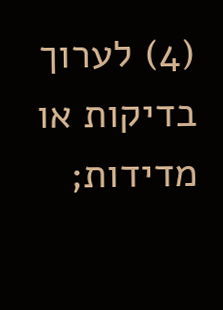(4) לערוך בדיקות או מדידות;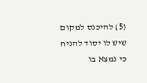(5) להיכנס למקום שיש לו יסוד להניח כי נמצא בו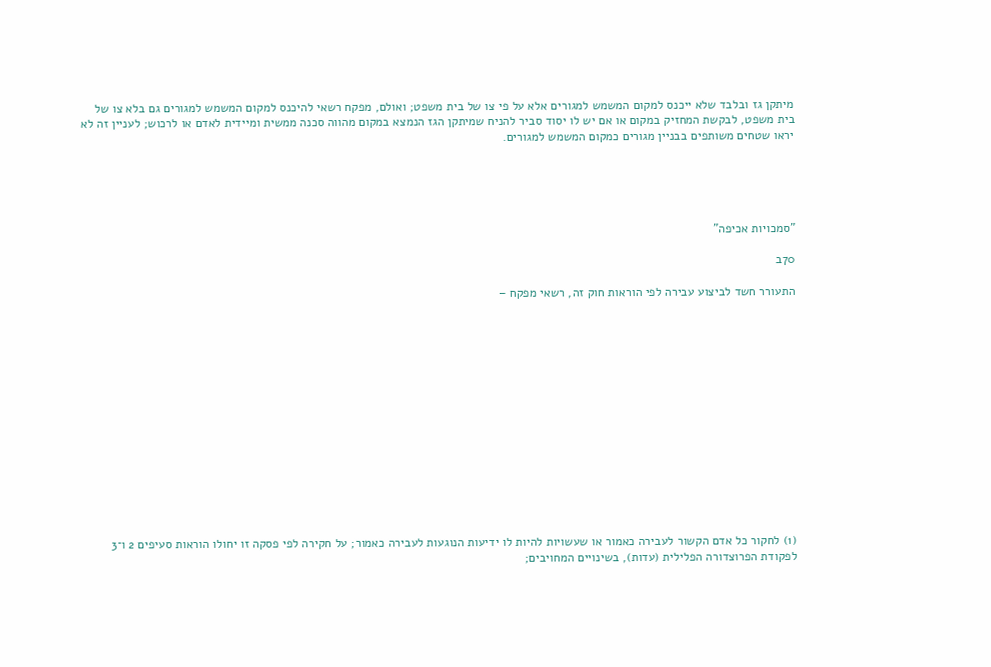מיתקן גז ובלבד שלא ייכנס למקום המשמש למגורים אלא על פי צו של בית משפט; ואולם, מפקח רשאי להיכנס למקום המשמש למגורים גם בלא צו של בית משפט, לבקשת המחזיק במקום או אם יש לו יסוד סביר להניח שמיתקן הגז הנמצא במקום מהווה סכנה ממשית ומיידית לאדם או לרכוש; לעניין זה לא יראו שטחים משותפים בבניין מגורים כמקום המשמש למגורים.





"סמכויות אכיפה"

70ב

התעורר חשד לביצוע עבירה לפי הוראות חוק זה, רשאי מפקח –















(1) לחקור כל אדם הקשור לעבירה כאמור או שעשויות להיות לו ידיעות הנוגעות לעבירה כאמור; על חקירה לפי פסקה זו יחולו הוראות סעיפים 2 ו־3 לפקודת הפרוצדורה הפלילית (עדות), בשינויים המחויבים;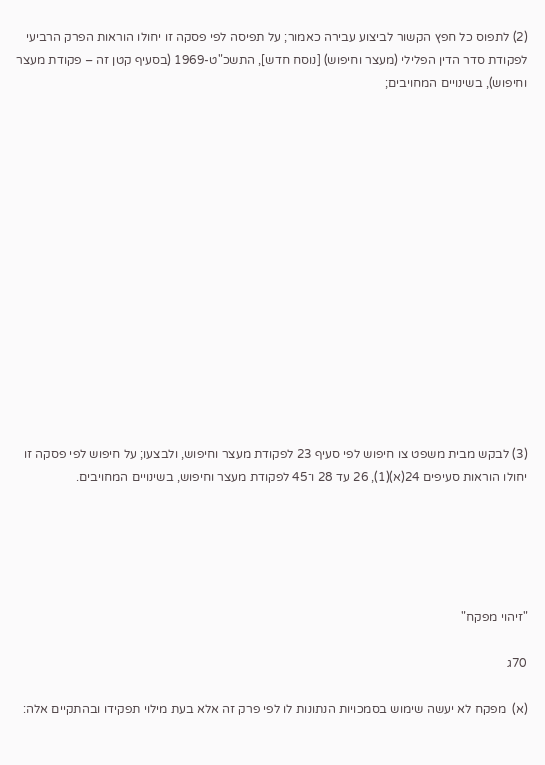(2) לתפוס כל חפץ הקשור לביצוע עבירה כאמור; על תפיסה לפי פסקה זו יחולו הוראות הפרק הרביעי לפקודת סדר הדין הפלילי (מעצר וחיפוש) [נוסח חדש], התשכ"ט-1969 (בסעיף קטן זה – פקודת מעצר וחיפוש), בשינויים המחויבים;















(3) לבקש מבית משפט צו חיפוש לפי סעיף 23 לפקודת מעצר וחיפוש, ולבצעו; על חיפוש לפי פסקה זו יחולו הוראות סעיפים 24(א)(1), 26 עד 28 ו־45 לפקודת מעצר וחיפוש, בשינויים המחויבים.





"זיהוי מפקח"

70ג

(א)  מפקח לא יעשה שימוש בסמכויות הנתונות לו לפי פרק זה אלא בעת מילוי תפקידו ובהתקיים אלה: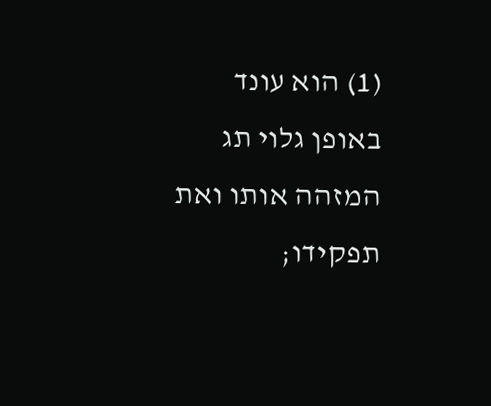(1) הוא עונד באופן גלוי תג המזהה אותו ואת תפקידו;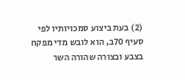(2) בעת ביצוע סמכויותיו לפי סעיף 70ב, הוא לובש מדי מפקח בצבע ובצורה שהורה השר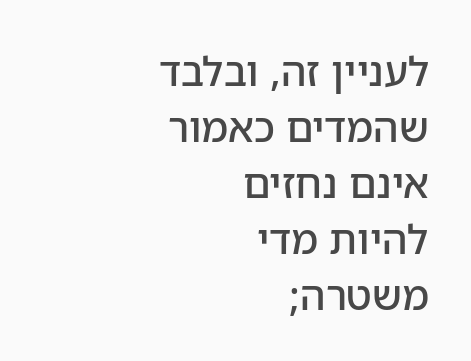לעניין זה, ובלבד שהמדים כאמור אינם נחזים להיות מדי משטרה;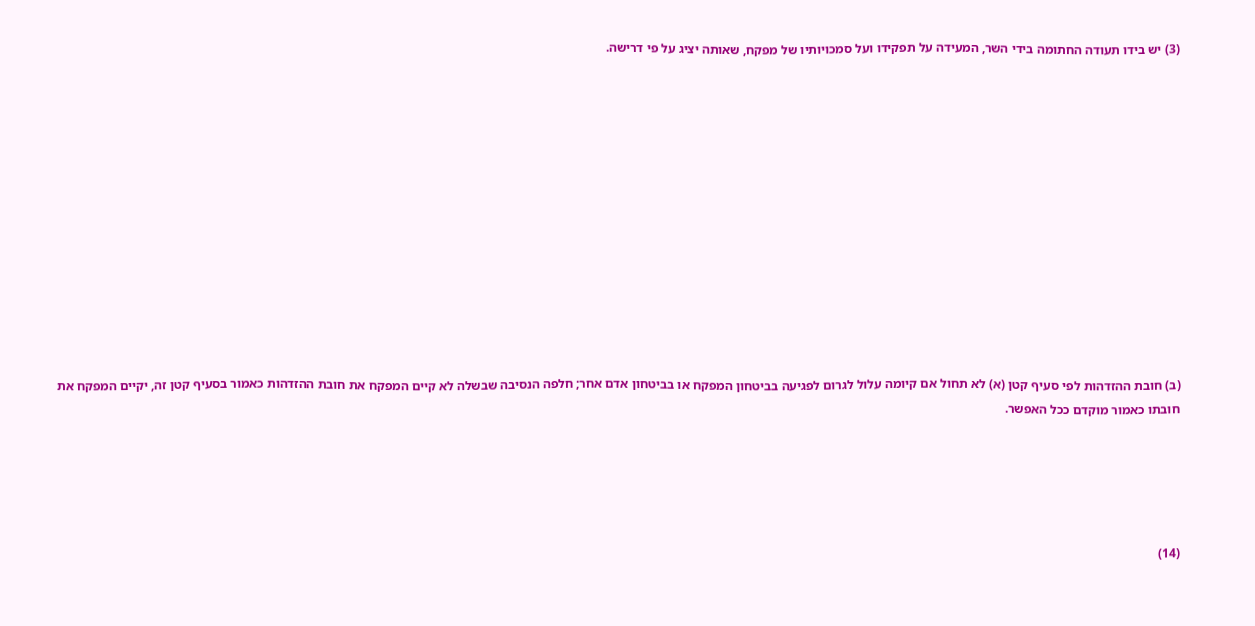(3) יש בידו תעודה החתומה בידי השר, המעידה על תפקידו ועל סמכויותיו של מפקח, שאותה יציג על פי דרישה.













(ב) חובת ההזדהות לפי סעיף קטן (א) לא תחול אם קיומה עלול לגרום לפגיעה בביטחון המפקח או בביטחון אדם אחר; חלפה הנסיבה שבשלה לא קיים המפקח את חובת ההזדהות כאמור בסעיף קטן זה, יקיים המפקח את חובתו כאמור מוקדם ככל האפשר.





(14)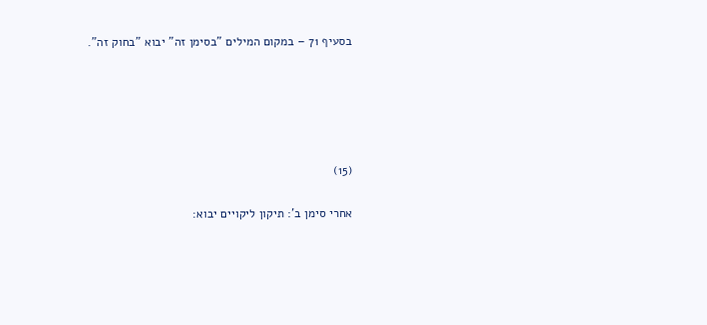בסעיף 71 – במקום המילים "בסימן זה" יבוא "בחוק זה".





(15)

אחרי סימן ב': תיקון ליקויים יבוא: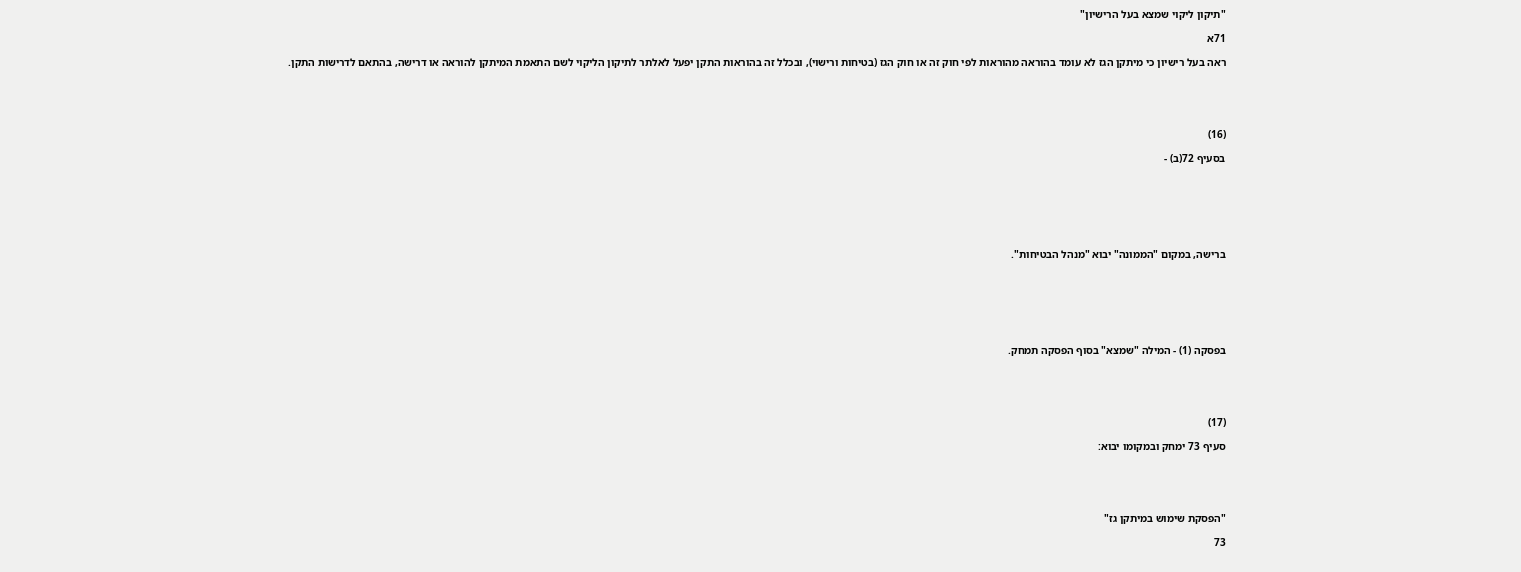"תיקון ליקוי שמצא בעל הרישיון"

71א

ראה בעל רישיון כי מיתקן הגז לא עומד בהוראה מהוראות לפי חוק זה או חוק הגז (בטיחות ורישוי), ובכלל זה בהוראות התקן יפעל לאלתר לתיקון הליקוי לשם התאמת המיתקן להוראה או דרישה, בהתאם לדרישות התקן.





(16)

בסעיף 72(ב) -







ברישה, במקום "הממונה" יבוא "מנהל הבטיחות".







בפסקה (1) - המילה "שמצא" בסוף הפסקה תמחק.





(17)

סעיף 73 ימחק ובמקומו יבוא:





"הפסקת שימוש במיתקן גז"

73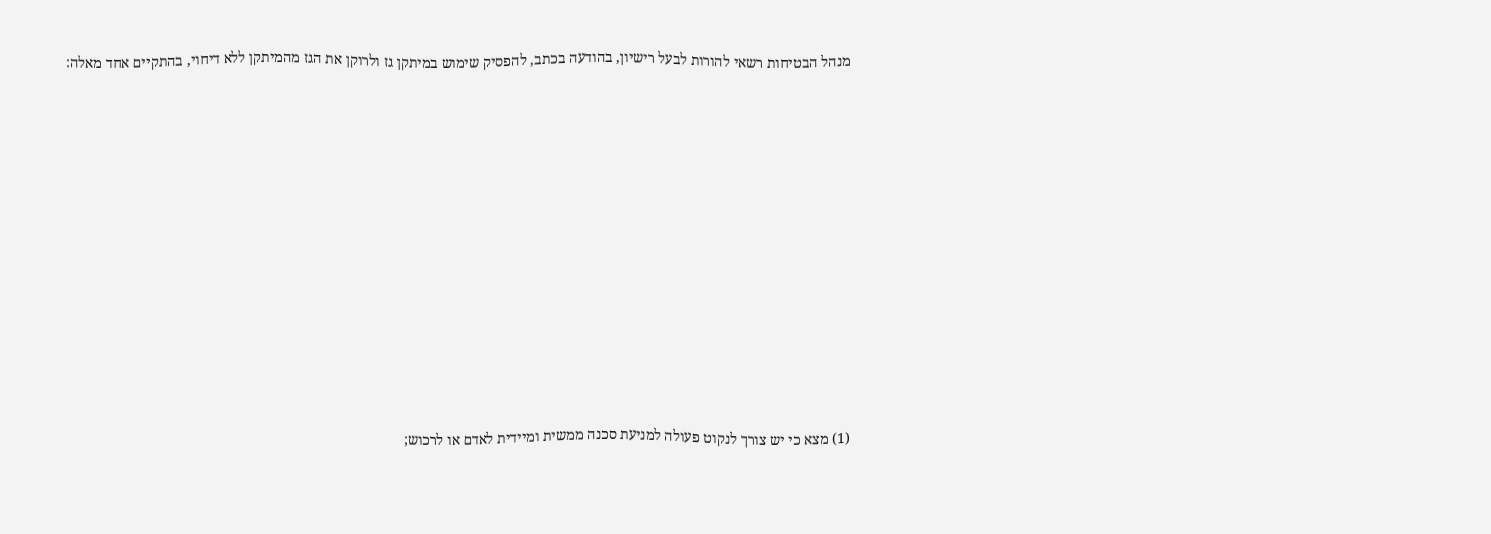מנהל הבטיחות רשאי להורות לבעל רישיון, בהודעה בכתב, להפסיק שימוש במיתקן גז ולרוקן את הגז מהמיתקן ללא דיחוי, בהתקיים אחד מאלה:















(1) מצא כי יש צורך לנקוט פעולה למניעת סכנה ממשית ומיידית לאדם או לרכוש;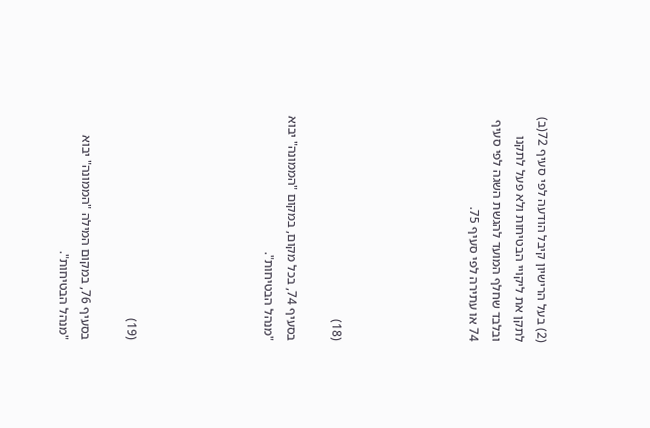(2) בעל הרישיון קיבל הודעה לפי סעיף 72(ב) לתקן את ליקויי הבטיחות ולא פעל לתקנו ובלבד שחלף המועד להגשת השגה לפי סעיף 74 או עתירה לפי סעיף 75.





(18)

בסעיף 74, בכל מקום, במקום "הממונה" יבוא "מנהל הבטיחות".





(19)

בסעיף 76, במקום המילה "הממונה" יבוא "מנהל הבטיחות".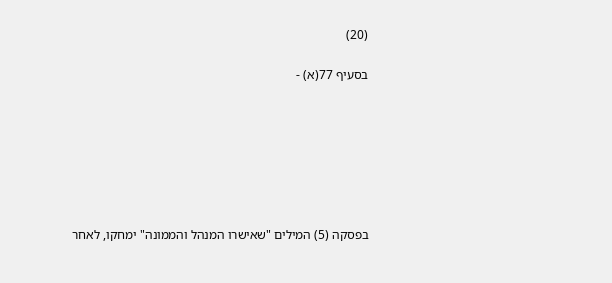(20)

בסעיף 77(א) -







בפסקה (5) המילים "שאישרו המנהל והממונה" ימחקו, לאחר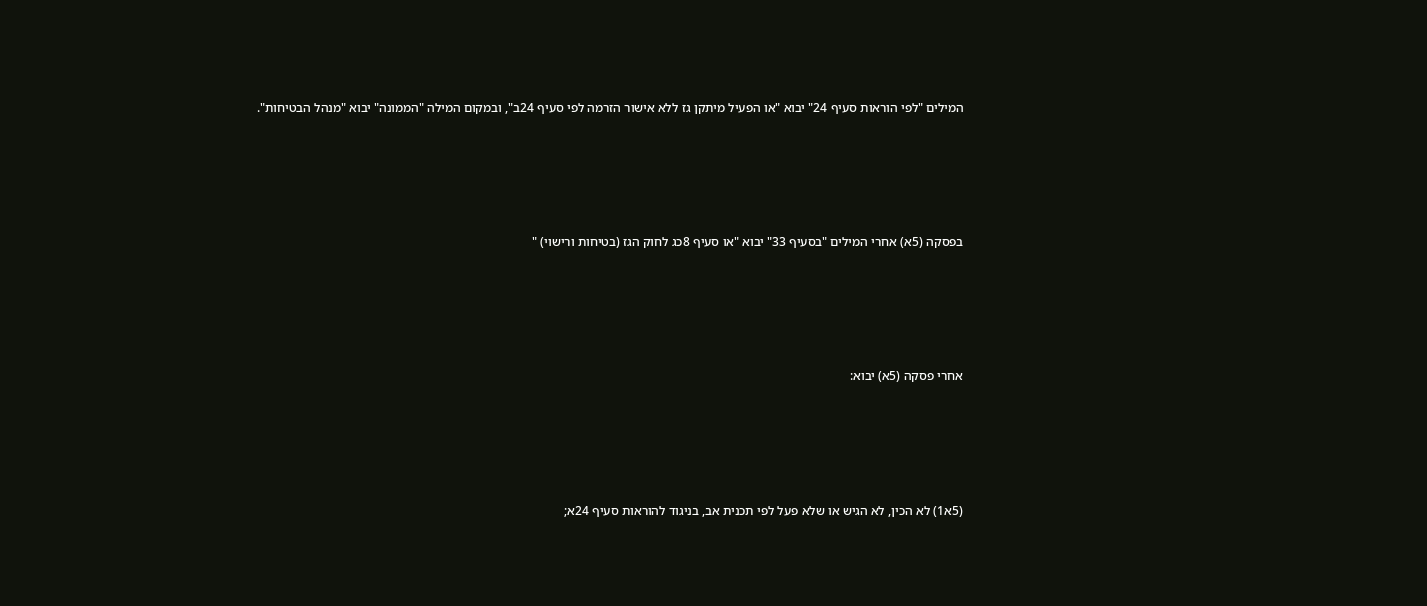המילים "לפי הוראות סעיף 24" יבוא "או הפעיל מיתקן גז ללא אישור הזרמה לפי סעיף 24ב", ובמקום המילה "הממונה" יבוא "מנהל הבטיחות".







בפסקה (5א) אחרי המילים "בסעיף 33" יבוא "או סעיף 8כג לחוק הגז (בטיחות ורישוי) "







אחרי פסקה (5א) יבוא:







(5א1) לא הכין, לא הגיש או שלא פעל לפי תכנית אב, בניגוד להוראות סעיף 24א;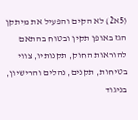(5א2) לא הקים והפעיל את מיתקן הגז באופן תקין ובטוח בהתאם להוראות החוק, תקנותיו, צווי בטיחות, תקנים, נהלים והרישיון, בניגוד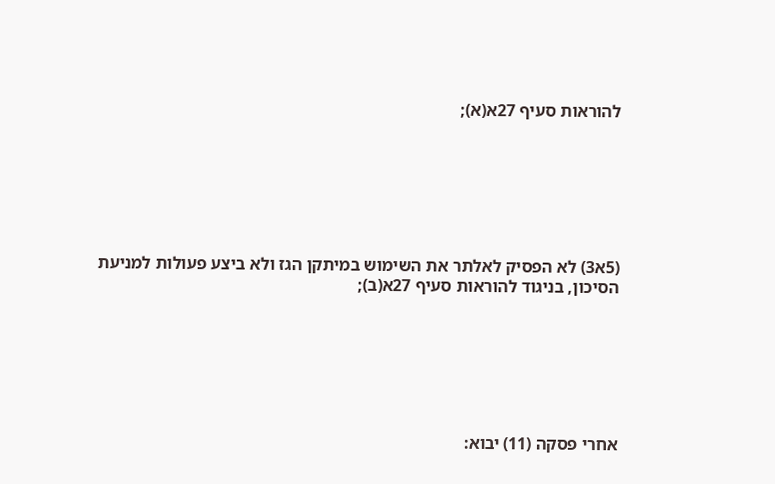להוראות סעיף 27א(א);







(5א3) לא הפסיק לאלתר את השימוש במיתקן הגז ולא ביצע פעולות למניעת הסיכון, בניגוד להוראות סעיף 27א(ב);







אחרי פסקה (11) יבוא: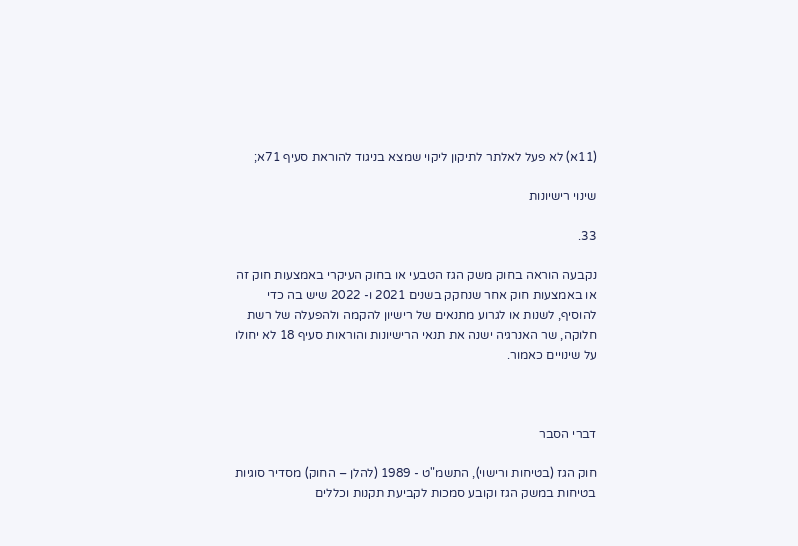(11א) לא פעל לאלתר לתיקון ליקוי שמצא בניגוד להוראת סעיף 71א;

שינוי רישיונות

33.

נקבעה הוראה בחוק משק הגז הטבעי או בחוק העיקרי באמצעות חוק זה או באמצעות חוק אחר שנחקק בשנים 2021 ו- 2022 שיש בה כדי להוסיף, לשנות או לגרוע מתנאים של רישיון להקמה ולהפעלה של רשת חלוקה, שר האנרגיה ישנה את תנאי הרישיונות והוראות סעיף 18 לא יחולו על שינויים כאמור.



דברי הסבר

חוק הגז (בטיחות ורישוי), התשמ"ט - 1989 (להלן – החוק) מסדיר סוגיות בטיחות במשק הגז וקובע סמכות לקביעת תקנות וכללים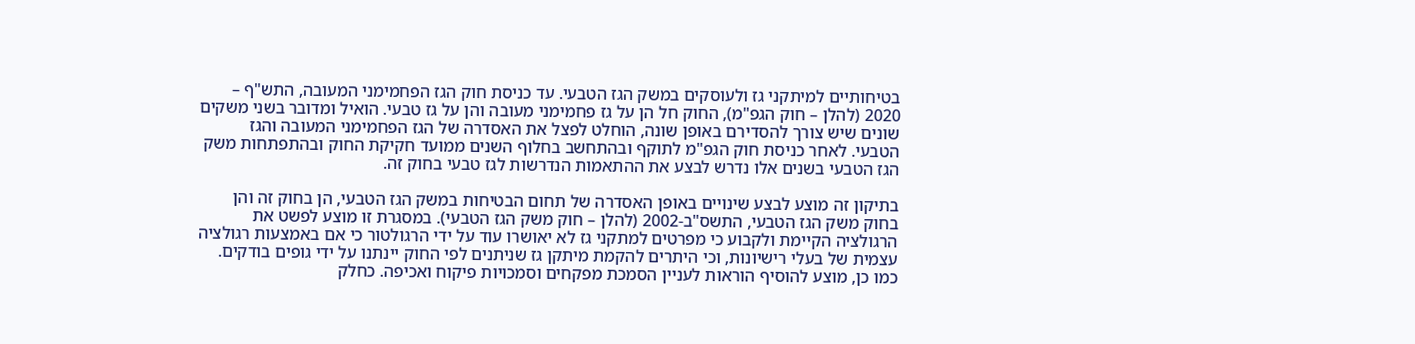בטיחותיים למיתקני גז ולעוסקים במשק הגז הטבעי. עד כניסת חוק הגז הפחמימני המעובה, התש"ף – 2020 (להלן – חוק הגפ"מ), החוק חל הן על גז פחמימני מעובה והן על גז טבעי. הואיל ומדובר בשני משקים שונים שיש צורך להסדירם באופן שונה, הוחלט לפצל את האסדרה של הגז הפחמימני המעובה והגז הטבעי. לאחר כניסת חוק הגפ"מ לתוקף ובהתחשב בחלוף השנים ממועד חקיקת החוק ובהתפתחות משק הגז הטבעי בשנים אלו נדרש לבצע את ההתאמות הנדרשות לגז טבעי בחוק זה.

בתיקון זה מוצע לבצע שינויים באופן האסדרה של תחום הבטיחות במשק הגז הטבעי, הן בחוק זה והן בחוק משק הגז הטבעי, התשס"ב-2002 (להלן – חוק משק הגז הטבעי). במסגרת זו מוצע לפשט את הרגולציה הקיימת ולקבוע כי מפרטים למתקני גז לא יאושרו עוד על ידי הרגולטור כי אם באמצעות רגולציה עצמית של בעלי רישיונות, וכי היתרים להקמת מיתקן גז שניתנים לפי החוק יינתנו על ידי גופים בודקים. כמו כן, מוצע להוסיף הוראות לעניין הסמכת מפקחים וסמכויות פיקוח ואכיפה. כחלק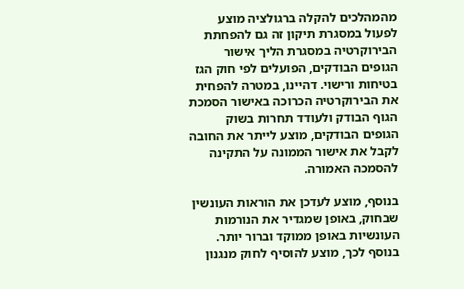מהמהלכים להקלה ברגולציה מוצע לפעול במסגרת תיקון זה גם להפחתת הבירוקרטיה במסגרת הליך אישור הגופים הבודקים, הפועלים לפי חוק הגז בטיחות ורישוי. דהיינו, במטרה להפחית את הבירוקרטיה הכרוכה באישור הסמכת הגוף הבודק ולעודד תחרות בשוק הגופים הבודקים, מוצע לייתר את החובה לקבל את אישור הממונה על התקינה להסמכה האמורה.

בנוסף, מוצע לעדכן את הוראות העונשין שבחוק, באופן שמגדיר את הנורמות העונשיות באופן ממוקד וברור יותר. בנוסף לכך, מוצע להוסיף לחוק מנגנון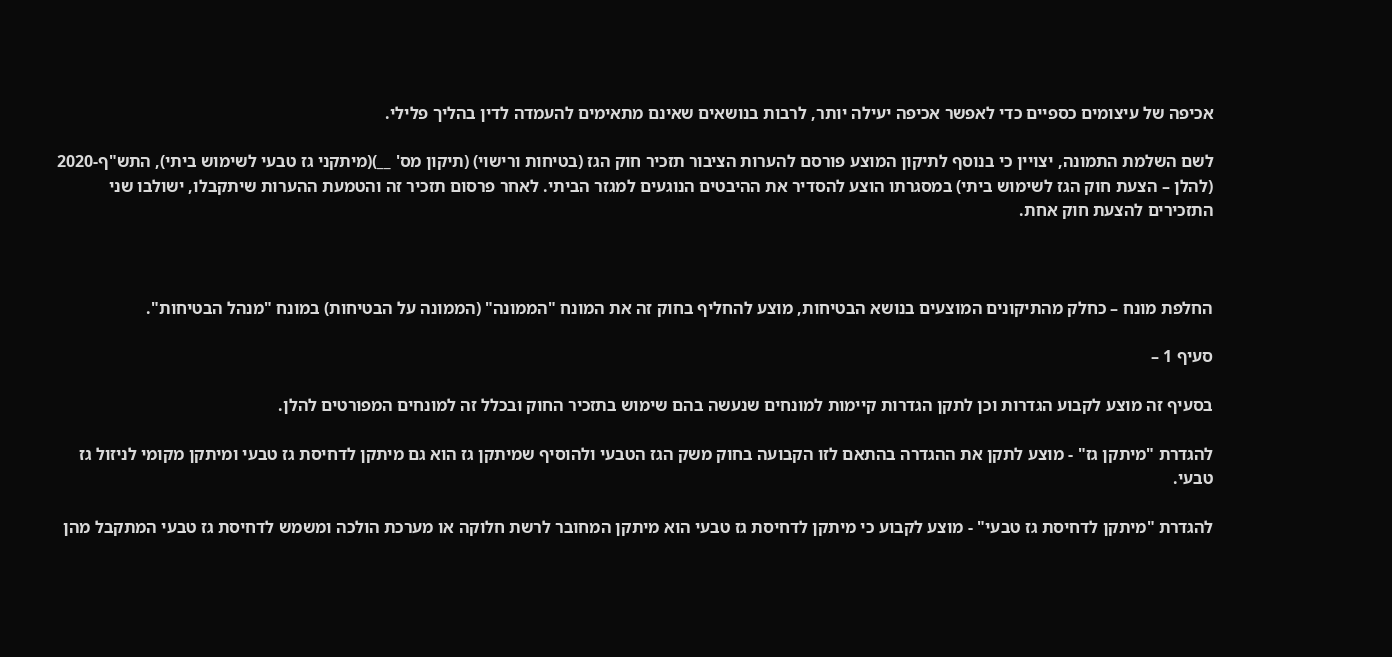אכיפה של עיצומים כספיים כדי לאפשר אכיפה יעילה יותר, לרבות בנושאים שאינם מתאימים להעמדה לדין בהליך פלילי.

לשם השלמת התמונה, יצויין כי בנוסף לתיקון המוצע פורסם להערות הציבור תזכיר חוק הגז (בטיחות ורישוי) (תיקון מס' __)(מיתקני גז טבעי לשימוש ביתי), התש"ף-2020 (להלן – הצעת חוק הגז לשימוש ביתי) במסגרתו הוצע להסדיר את ההיבטים הנוגעים למגזר הביתי. לאחר פרסום תזכיר זה והטמעת ההערות שיתקבלו, ישולבו שני התזכירים להצעת חוק אחת.



החלפת מונח – כחלק מהתיקונים המוצעים בנושא הבטיחות, מוצע להחליף בחוק זה את המונח "הממונה" (הממונה על הבטיחות) במונח "מנהל הבטיחות".

סעיף 1 –

בסעיף זה מוצע לקבוע הגדרות וכן לתקן הגדרות קיימות למונחים שנעשה בהם שימוש בתזכיר החוק ובכלל זה למונחים המפורטים להלן.

להגדרת "מיתקן גז" - מוצע לתקן את ההגדרה בהתאם לזו הקבועה בחוק משק הגז הטבעי ולהוסיף שמיתקן גז הוא גם מיתקן לדחיסת גז טבעי ומיתקן מקומי לניזול גז טבעי.

להגדרת "מיתקן לדחיסת גז טבעי" - מוצע לקבוע כי מיתקן לדחיסת גז טבעי הוא מיתקן המחובר לרשת חלוקה או מערכת הולכה ומשמש לדחיסת גז טבעי המתקבל מהן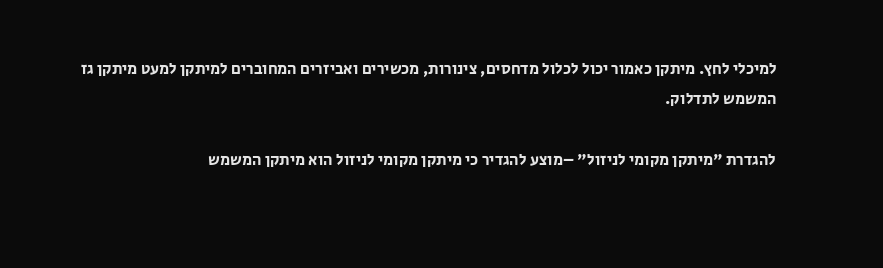למיכלי לחץ. מיתקן כאמור יכול לכלול מדחסים, צינורות, מכשירים ואביזרים המחוברים למיתקן למעט מיתקן גז המשמש לתדלוק.

להגדרת "מיתקן מקומי לניזול" –מוצע להגדיר כי מיתקן מקומי לניזול הוא מיתקן המשמש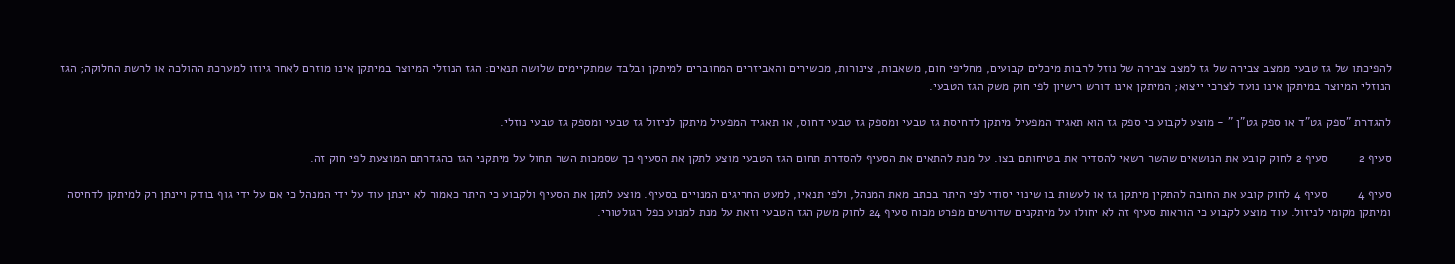להפיכתו של גז טבעי ממצב צבירה של גז למצב צבירה של נוזל לרבות מיכלים קבועים, מחליפי חום, משאבות, צינורות, מכשירים והאביזרים המחוברים למיתקן ובלבד שמתקיימים שלושה תנאים: הגז הנוזלי המיוצר במיתקן אינו מוזרם לאחר גיוזו למערכת ההולכה או לרשת החלוקה; הגז הנוזלי המיוצר במיתקן אינו נועד לצרכי ייצוא; המיתקן אינו דורש רישיון לפי חוק משק הגז הטבעי.

להגדרת "ספק גט"ד או ספק גט"ן " - מוצע לקבוע כי ספק גז הוא תאגיד המפעיל מיתקן לדחיסת גז טבעי ומספק גז טבעי דחוס, או תאגיד המפעיל מיתקן לניזול גז טבעי ומספק גז טבעי נוזלי.

סעיף 2         סעיף 2 לחוק קובע את הנושאים שהשר רשאי להסדיר את בטיחותם בצו. על מנת להתאים את הסעיף להסדרת תחום הגז הטבעי מוצע לתקן את הסעיף כך שסמכות השר תחול על מיתקני הגז כהגדרתם המוצעת לפי חוק זה.

סעיף 4         סעיף 4 לחוק קובע את החובה להתקין מיתקן גז או לעשות בו שינוי יסודי לפי היתר בכתב מאת המנהל, ולפי תנאיו, למעט החריגים המנויים בסעיף. מוצע לתקן את הסעיף ולקבוע כי היתר כאמור לא יינתן עוד על ידי המנהל כי אם על ידי גוף בודק ויינתן רק למיתקן לדחיסה ומיתקן מקומי לניזול. עוד מוצע לקבוע כי הוראות סעיף זה לא יחולו על מיתקנים שדורשים מפרט מכוח סעיף 24 לחוק משק הגז הטבעי וזאת על מנת למנוע כפל רגולטורי.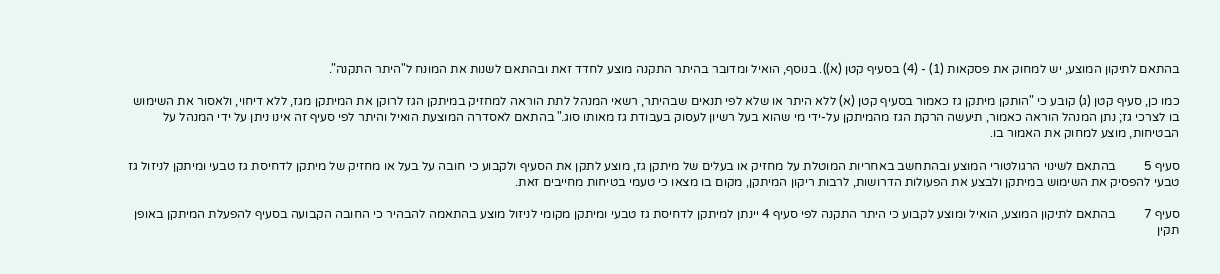בהתאם לתיקון המוצע, יש למחוק את פסקאות (1) - (4) בסעיף קטן (א)). בנוסף, הואיל ומדובר בהיתר התקנה מוצע לחדד זאת ובהתאם לשנות את המונח ל"היתר התקנה".

כמו כן, סעיף קטן (ג) קובע כי "הותקן מיתקן גז כאמור בסעיף קטן (א) ללא היתר או שלא לפי תנאים שבהיתר, רשאי המנהל לתת הוראה למחזיק במיתקן הגז לרוקן את המיתקן מגז, ללא דיחוי, ולאסור את השימוש בו לצרכי גז; נתן המנהל הוראה כאמור, תיעשה הרקת הגז מהמיתקן על-ידי מי שהוא בעל רשיון לעסוק בעבודת גז מאותו סוג." בהתאם לאסדרה המוצעת הואיל והיתר לפי סעיף זה אינו ניתן על ידי המנהל על הבטיחות, מוצע למחוק את האמור בו.

סעיף 5         בהתאם לשינוי הרגולטורי המוצע ובהתחשב באחריות המוטלת על מחזיק או בעלים של מיתקן גז, מוצע לתקן את הסעיף ולקבוע כי חובה על בעל או מחזיק של מיתקן לדחיסת גז טבעי ומיתקן לניזול גז טבעי להפסיק את השימוש במיתקן ולבצע את הפעולות הדרושות, לרבות ריקון המיתקן, מקום בו מצאו כי טעמי בטיחות מחייבים זאת.

סעיף 7         בהתאם לתיקון המוצע, הואיל ומוצע לקבוע כי היתר התקנה לפי סעיף 4 יינתן למיתקן לדחיסת גז טבעי ומיתקן מקומי לניזול מוצע בהתאמה להבהיר כי החובה הקבועה בסעיף להפעלת המיתקן באופן תקין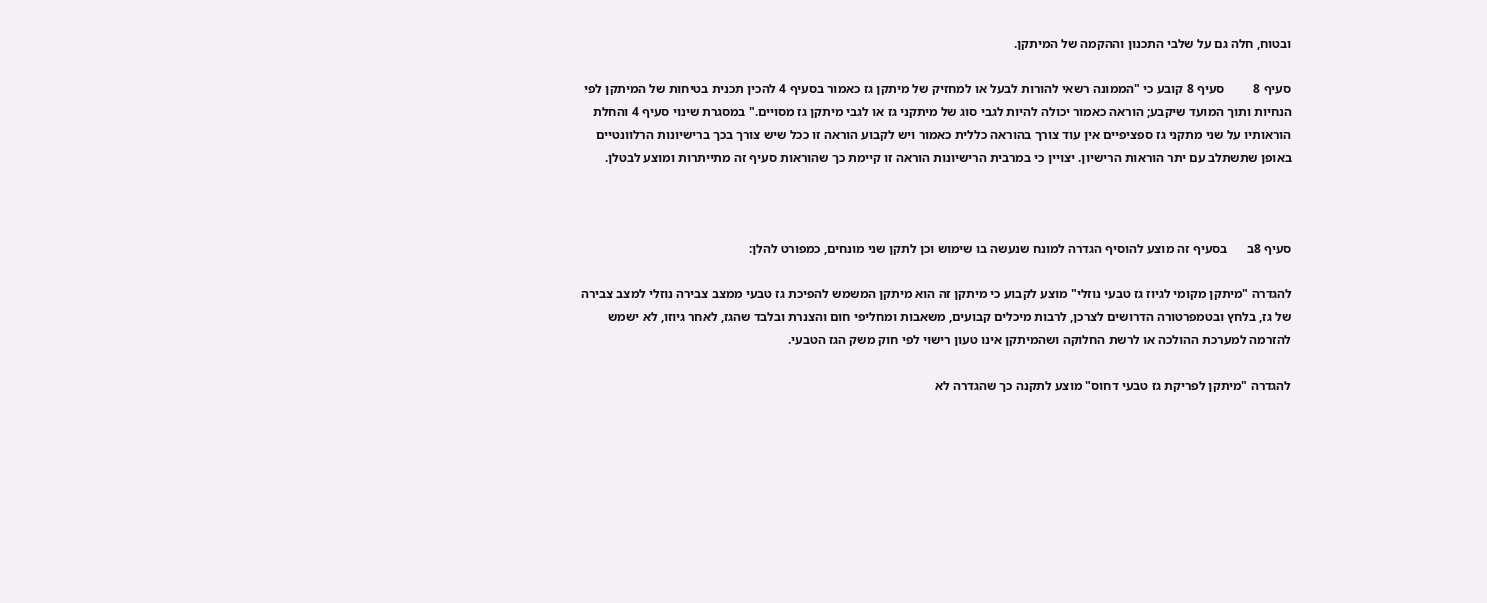ובטוח, חלה גם על שלבי התכנון וההקמה של המיתקן.

סעיף 8         סעיף 8 קובע כי "הממונה רשאי להורות לבעל או למחזיק של מיתקן גז כאמור בסעיף 4 להכין תכנית בטיחות של המיתקן לפי הנחיות ותוך המועד שיקבע; הוראה כאמור יכולה להיות לגבי סוג של מיתקני גז או לגבי מיתקן גז מסויים." במסגרת שינוי סעיף 4 והחלת הוראותיו על שני מתקני גז ספציפיים אין עוד צורך בהוראה כללית כאמור ויש לקבוע הוראה זו ככל שיש צורך בכך ברישיונות הרלוונטיים באופן שתשתלב עם יתר הוראות הרישיון. יצויין כי במרבית הרישיונות הוראה זו קיימת כך שהוראות סעיף זה מתייתרות ומוצע לבטלן.



סעיף 8ב      בסעיף זה מוצע להוסיף הגדרה למונח שנעשה בו שימוש וכן לתקן שני מונחים, כמפורט להלן:

להגדרה "מיתקן מקומי לגיוז גז טבעי נוזלי" מוצע לקבוע כי מיתקן זה הוא מיתקן המשמש להפיכת גז טבעי ממצב צבירה נוזלי למצב צבירה של גז, בלחץ ובטמפרטורה הדרושים לצרכן, לרבות מיכלים קבועים, משאבות ומחליפי חום והצנרת ובלבד שהגז, לאחר גיוזו, לא ישמש להזרמה למערכת ההולכה או לרשת החלוקה ושהמיתקן אינו טעון רישוי לפי חוק משק הגז הטבעי.

להגדרה "מיתקן לפריקת גז טבעי דחוס" מוצע לתקנה כך שהגדרה לא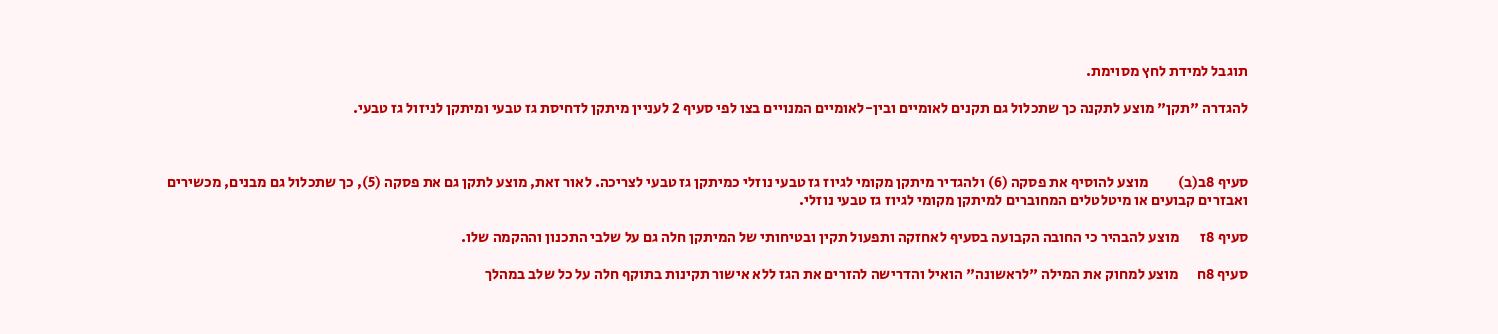תוגבל למידת לחץ מסוימת.

להגדרה "תקן" מוצע לתקנה כך שתכלול גם תקנים לאומיים ובין-לאומיים המנויים בצו לפי סעיף 2 לעניין מיתקן לדחיסת גז טבעי ומיתקן לניזול גז טבעי.



סעיף 8ב(ב)          מוצע להוסיף את פסקה (6) ולהגדיר מיתקן מקומי לגיוז גז טבעי נוזלי כמיתקן גז טבעי לצריכה. לאור זאת, מוצע לתקן גם את פסקה (5), כך שתכלול גם מבנים, מכשירים ואבזרים קבועים או מיטלטלים המחוברים למיתקן מקומי לגיוז גז טבעי נוזלי.

סעיף 8ז       מוצע להבהיר כי החובה הקבועה בסעיף לאחזקה ותפעול תקין ובטיחותי של המיתקן חלה גם על שלבי התכנון וההקמה שלו.

סעיף 8ח      מוצע למחוק את המילה "לראשונה" הואיל והדרישה להזרים את הגז ללא אישור תקינות בתוקף חלה על כל שלב במהלך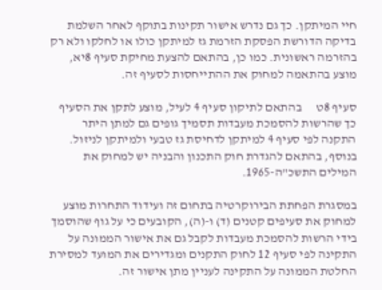חיי המיתקן. כך גם נדרש אישור תקינות בתוקף לאחר השלמת בדיקה הדורשת הפסקת הזרמת גז למיתקן כולו או לחלקו ולא רק בהזרמה ראשונית. כמו כן, בהתאם להצעת מחיקת סעיף 8יא, מוצע בהתאמה למחוק את ההתייחסות לסעיף זה.

סעיף 8ט      בהתאם לתיקון סעיף 4 לעיל, מוצע לתקן את הסעיף כך שהרשות להסמכת מעבדות תסמיך גופים גם למתן היתר התקנה לפי סעיף 4 למיתקן לדחיסת גז טבעי ולמיתקן לניזול. בנוסף, בהתאם להגדרת חוק התכנון והבניה יש למחוק את המילים התשכ"ה-1965.

במסגרת הפחתת הבירוקרטיה בתחום זה ועידוד התחרות מוצע למחוק את סעיפים קטנים (ד) ו-(ה), הקובעים כי על גוף שהוסמך בידי הרשות להסמכת מעבדות לקבל גם את אישור הממונה על התקינה לפי סעיף 12 לחוק התקנים ומגדירים את המועד למסירת החלטת הממונה על התקינה לעניין מתן אישור זה.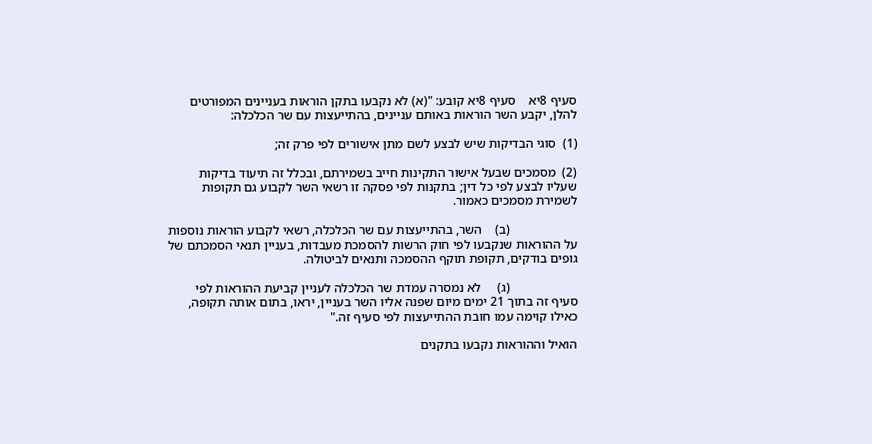סעיף 8יא    סעיף 8יא קובע: "(א) לא נקבעו בתקן הוראות בעניינים המפורטים להלן, יקבע השר הוראות באותם עניינים, בהתייעצות עם שר הכלכלה:

(1)  סוגי הבדיקות שיש לבצע לשם מתן אישורים לפי פרק זה;

(2)  מסמכים שבעל אישור התקינות חייב בשמירתם, ובכלל זה תיעוד בדיקות שעליו לבצע לפי כל דין; בתקנות לפי פסקה זו רשאי השר לקבוע גם תקופות לשמירת מסמכים כאמור.

                     (ב)    השר, בהתייעצות עם שר הכלכלה, רשאי לקבוע הוראות נוספות על ההוראות שנקבעו לפי חוק הרשות להסמכת מעבדות, בעניין תנאי הסמכתם של גופים בודקים, תקופת תוקף ההסמכה ותנאים לביטולה.

                     (ג)     לא נמסרה עמדת שר הכלכלה לעניין קביעת ההוראות לפי סעיף זה בתוך 21 ימים מיום שפנה אליו השר בעניין, יראו, בתום אותה תקופה, כאילו קוימה עמו חובת ההתייעצות לפי סעיף זה."

הואיל וההוראות נקבעו בתקנים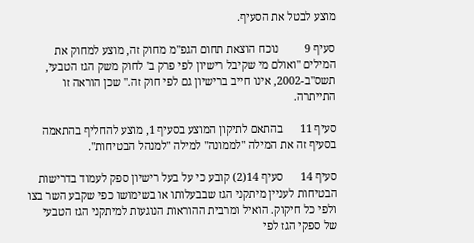מוצע לבטל את הסעיף.

סעיף 9         נוכח הוצאת תחום הגפ"מ מחוק זה, מוצע למחוק את המילים "ואולם מי שקיבל רישיון לפי פרק ב' לחוק משק הגז הטבעי, תשס"ב-2002, אינו חייב ברישיון גם לפי חוק זה." שכן הוראה זו התייתרה.

סעיף 11      בהתאם לתיקון המוצע בסעיף 1, מוצע להחליף בהתאמה בסעיף זה את המילה "לממונה" למילה "למנהל הבטיחות".

סעיף 14      סעיף 14(2) קובע כי על בעל רישיון ספק לעמוד בדרישות הבטיחות לעניין מיתקני הגז שבבעלותו או בשימושו כפי שקבע השר בצו ולפי כל חיקוק. הואיל ומרבית ההוראות הנוגעות למיתקני הגז הטבעי של ספקי הגז לפי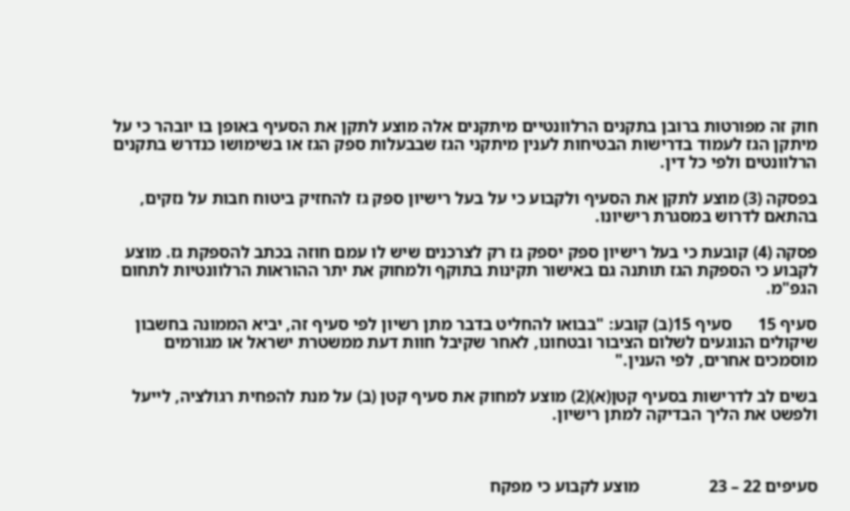חוק זה מפורטות ברובן בתקנים הרלוונטיים מיתקנים אלה מוצע לתקן את הסעיף באופן בו יובהר כי על מיתקן הגז לעמוד בדרישות הבטיחות לענין מיתקני הגז שבבעלות ספק הגז או בשימושו כנדרש בתקנים הרלוונטים ולפי כל דין.

בפסקה (3) מוצע לתקן את הסעיף ולקבוע כי על בעל רישיון ספק גז להחזיק ביטוח חבות על נזקים, בהתאם לדרוש במסגרת רישיונו.

פסקה (4) קובעת כי בעל רישיון ספק יספק גז רק לצרכנים שיש לו עמם חוזה בכתב להספקת גז. מוצע לקבוע כי הספקת הגז תותנה גם באישור תקינות בתוקף ולמחוק את יתר ההוראות הרלוונטיות לתחום הגפ"מ.

סעיף 15      סעיף 15(ב) קובע: "בבואו להחליט בדבר מתן רשיון לפי סעיף זה, יביא הממונה בחשבון שיקולים הנוגעים לשלום הציבור ובטחונו, לאחר שקיבל חוות דעת ממשטרת ישראל או מגורמים מוסמכים אחרים, לפי הענין."

בשים לב לדרישות בסעיף קטן(א)(2) מוצע למחוק את סעיף קטן (ב) על מנת להפחית רגולציה, לייעל ולפשט את הליך הבדיקה למתן רישיון.



סעיפים 22 – 23                מוצע לקבוע כי מפקח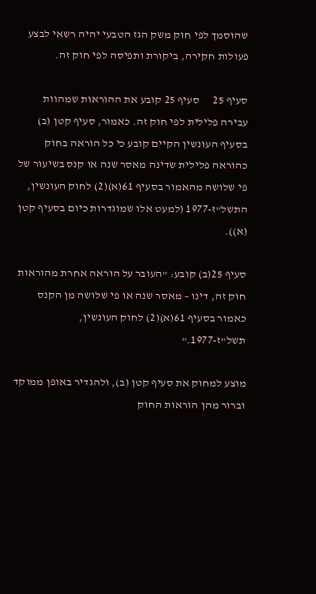שהוסמך לפי חוק משק הגז הטבעי יהיה רשאי לבצע פעולות חקירה, ביקורת ותפיסה לפי חוק זה.

סעיף 25      סעיף 25 קובע את ההוראות שמהוות עבירה פלילית לפי חוק זה. כאמור, סעיף קטן (ב) בסעיף העונשין הקיים קובע כי כל הוראה בחוק כהוראה פלילית שדינה מאסר שנה או קנס בשיעור של פי שלושה מהאמור בסעיף 61(א)(2) לחוק העונשין, התשל"ז-1977 (למעט אלו שמוגדרות כיום בסעיף קטן (א)).

סעיף 25(ב) קובע: "העובר על הוראה אחרת מהוראות חוק זה, דינו – מאסר שנה או פי שלושה מן הקנס כאמור בסעיף 61(א)(2) לחוק העונשין, תשל"ז-1977."

מוצע למחוק את סעיף קטן (ב), ולהגדיר באופן ממוקד וברור מהן הוראות החוק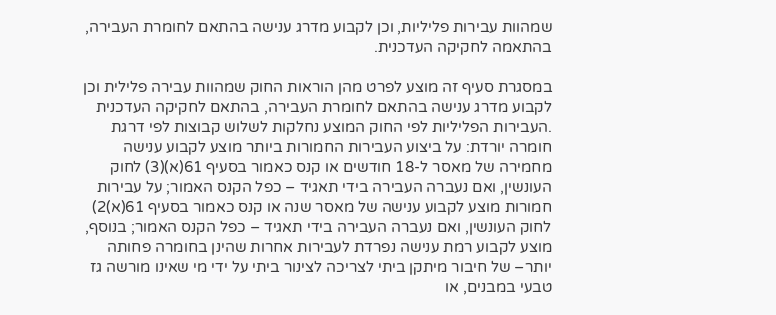שמהוות עבירות פליליות, וכן לקבוע מדרג ענישה בהתאם לחומרת העבירה, בהתאמה לחקיקה העדכנית.

במסגרת סעיף זה מוצע לפרט מהן הוראות החוק שמהוות עבירה פלילית וכן לקבוע מדרג ענישה בהתאם לחומרת העבירה, בהתאם לחקיקה העדכנית .העבירות הפליליות לפי החוק המוצע נחלקות לשלוש קבוצות לפי דרגת חומרה יורדת: על ביצוע העבירות החמורות ביותר מוצע לקבוע ענישה מחמירה של מאסר ל-18 חודשים או קנס כאמור בסעיף 61(א)(3) לחוק העונשין, ואם נעברה העבירה בידי תאגיד – כפל הקנס האמור; על עבירות חמורות מוצע לקבוע ענישה של מאסר שנה או קנס כאמור בסעיף 61(א)2) לחוק העונשין, ואם נעברה העבירה בידי תאגיד – כפל הקנס האמור; בנוסף, מוצע לקבוע רמת ענישה נפרדת לעבירות אחרות שהינן בחומרה פחותה יותר– של חיבור מיתקן ביתי לצריכה לצינור ביתי על ידי מי שאינו מורשה גז טבעי במבנים, או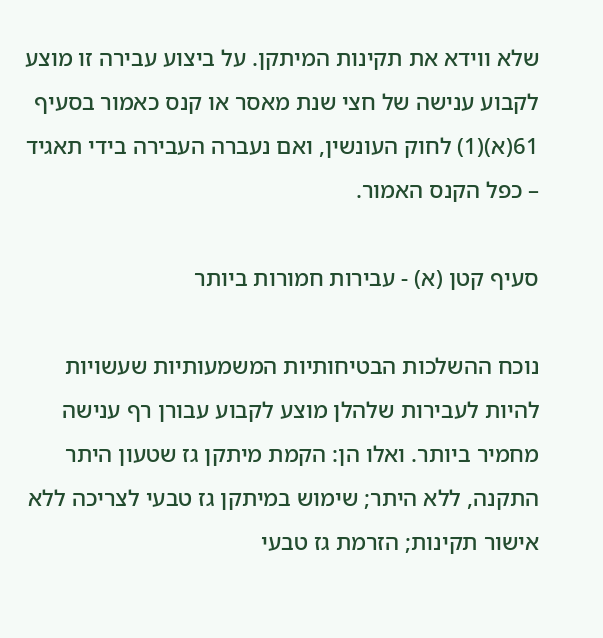שלא ווידא את תקינות המיתקן. על ביצוע עבירה זו מוצע לקבוע ענישה של חצי שנת מאסר או קנס כאמור בסעיף 61(א)(1) לחוק העונשין, ואם נעברה העבירה בידי תאגיד – כפל הקנס האמור.

סעיף קטן (א) - עבירות חמורות ביותר

נוכח ההשלכות הבטיחותיות המשמעותיות שעשויות להיות לעבירות שלהלן מוצע לקבוע עבורן רף ענישה מחמיר ביותר. ואלו הן: הקמת מיתקן גז שטעון היתר התקנה, ללא היתר; שימוש במיתקן גז טבעי לצריכה ללא אישור תקינות; הזרמת גז טבעי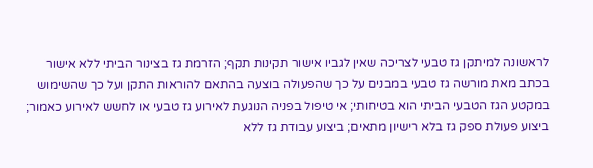לראשונה למיתקן גז טבעי לצריכה שאין לגביו אישור תקינות תקף; הזרמת גז בצינור הביתי ללא אישור בכתב מאת מורשה גז טבעי במבנים על כך שהפעולה בוצעה בהתאם להוראות התקן ועל כך שהשימוש במקטע הגז הטבעי הביתי הוא בטיחותי; אי טיפול בפניה הנוגעת לאירוע גז טבעי או לחשש לאירוע כאמור; ביצוע פעולת ספק גז בלא רישיון מתאים; ביצוע עבודת גז ללא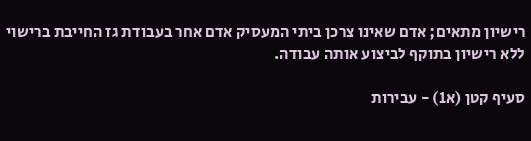רישיון מתאים; אדם שאינו צרכן ביתי המעסיק אדם אחר בעבודת גז החייבת ברישוי ללא רישיון בתוקף לביצוע אותה עבודה.

סעיף קטן (א1) - עבירות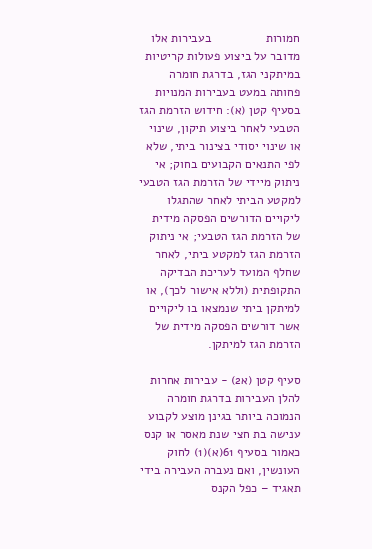חמורות                בעבירות אלו מדובר על ביצוע פעולות קריטיות במיתקני הגז, בדרגת חומרה פחותה במעט בעבירות המנויות בסעיף קטן (א): חידוש הזרמת הגז הטבעי לאחר ביצוע תיקון, שינוי או שינוי יסודי בצינור ביתי, שלא לפי התנאים הקבועים בחוק; אי ניתוק מיידי של הזרמת הגז הטבעי למקטע הביתי לאחר שהתגלו ליקויים הדורשים הפסקה מידית של הזרמת הגז הטבעי; אי ניתוק הזרמת הגז למקטע ביתי, לאחר שחלף המועד לעריכת הבדיקה התקופתית (וללא אישור לכך), או למיתקן ביתי שנמצאו בו ליקויים אשר דורשים הפסקה מידית של הזרמת הגז למיתקן.

סעיף קטן (א2) - עבירות אחרות  להלן העבירות בדרגת חומרה הנמוכה ביותר בגינן מוצע לקבוע ענישה בת חצי שנת מאסר או קנס כאמור בסעיף 61(א)(1) לחוק העונשין, ואם נעברה העבירה בידי תאגיד – כפל הקנס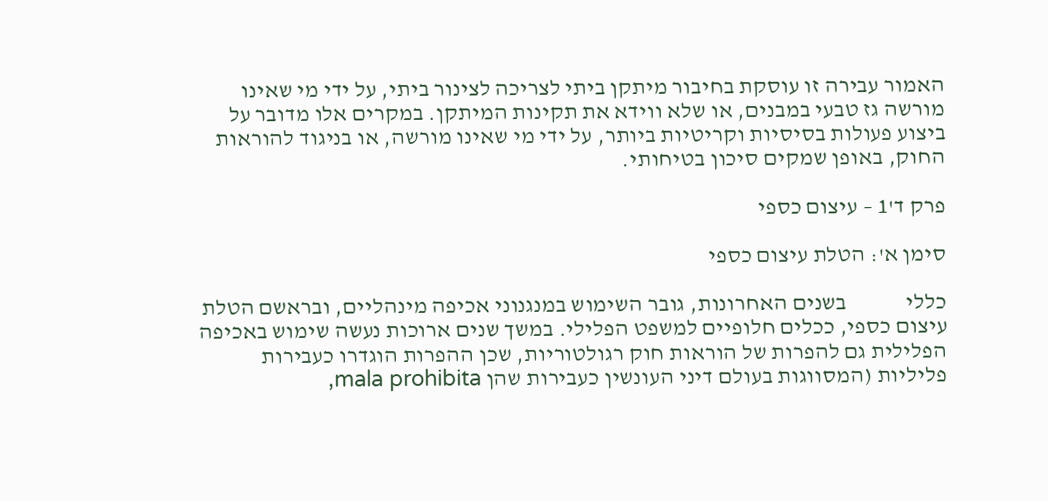האמור עבירה זו עוסקת בחיבור מיתקן ביתי לצריכה לצינור ביתי, על ידי מי שאינו מורשה גז טבעי במבנים, או שלא ווידא את תקינות המיתקן. במקרים אלו מדובר על ביצוע פעולות בסיסיות וקריטיות ביותר, על ידי מי שאינו מורשה, או בניגוד להוראות החוק, באופן שמקים סיכון בטיחותי.

פרק ד'1 – עיצום כספי

סימן א': הטלת עיצום כספי

כללי             בשנים האחרונות, גובר השימוש במנגנוני אכיפה מינהליים, ובראשם הטלת עיצום כספי, ככלים חלופיים למשפט הפלילי. במשך שנים ארוכות נעשה שימוש באכיפה הפלילית גם להפרות של הוראות חוק רגולטוריות, שכן ההפרות הוגדרו כעבירות פליליות (המסווגות בעולם דיני העונשין כעבירות שהן mala prohibita,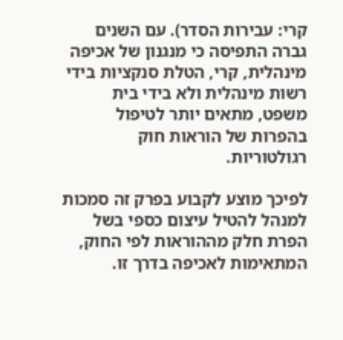קרי: עבירות הסדר). עם השנים גברה התפיסה כי מנגנון של אכיפה מינהלית, קרי, הטלת סנקציות בידי רשות מינהלית ולא בידי בית משפט, מתאים יותר לטיפול בהפרות של הוראות חוק רגולטוריות.

לפיכך מוצע לקבוע בפרק זה סמכות למנהל להטיל עיצום כספי בשל הפרת חלק מההוראות לפי החוק, המתאימות לאכיפה בדרך זו.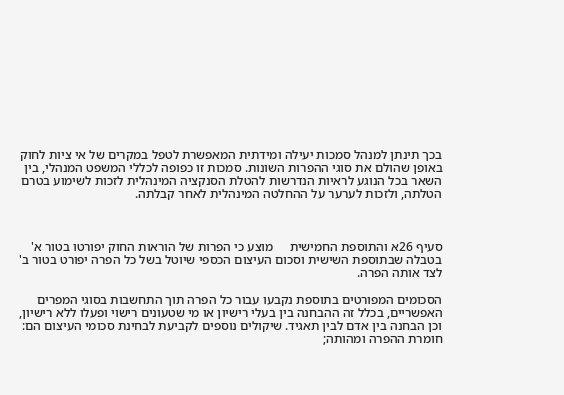בכך תינתן למנהל סמכות יעילה ומידתית המאפשרת לטפל במקרים של אי ציות לחוק באופן שהולם את סוגי ההפרות השונות. סמכות זו כפופה לכללי המשפט המנהלי, בין השאר בכל הנוגע לראיות הנדרשות להטלת הסנקציה המינהלית לזכות לשימוע בטרם הטלתה, ולזכות לערער על ההחלטה המינהלית לאחר קבלתה.



סעיף 26א והתוספת החמישית     מוצע כי הפרות של הוראות החוק יפורטו בטור א' בטבלה שבתוספת השישית וסכום העיצום הכספי שיוטל בשל כל הפרה יפורט בטור ב' לצד אותה הפרה.

הסכומים המפורטים בתוספת נקבעו עבור כל הפרה תוך התחשבות בסוגי המפרים האפשריים, בכלל זה ההבחנה בין בעלי רישיון או מי שטעונים רישוי ופעלו ללא רישיון, וכן הבחנה בין אדם לבין תאגיד. שיקולים נוספים לקביעת לבחינת סכומי העיצום הם: חומרת ההפרה ומהותה;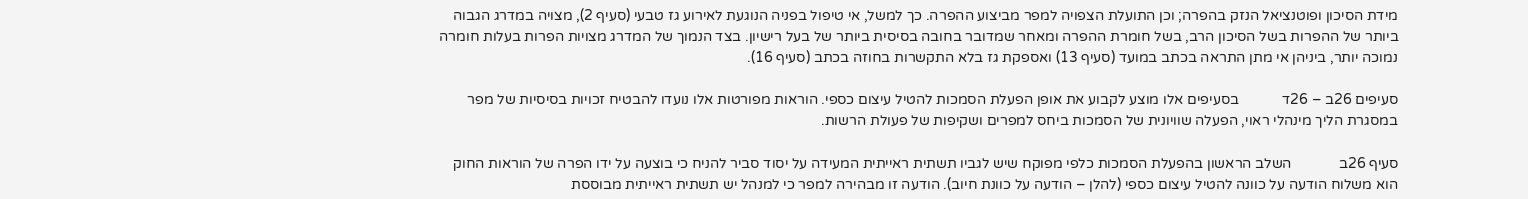מידת הסיכון ופוטנציאל הנזק בהפרה; וכן התועלת הצפויה למפר מביצוע ההפרה. כך למשל, אי טיפול בפניה הנוגעת לאירוע גז טבעי (סעיף 2), מצויה במדרג הגבוה ביותר של ההפרות בשל הסיכון הרב, בשל חומרת ההפרה ומאחר שמדובר בחובה בסיסית ביותר של בעל רישיון. בצד הנמוך של המדרג מצויות הפרות בעלות חומרה נמוכה יותר, ביניהן אי מתן התראה בכתב במועד (סעיף 13) ואספקת גז בלא התקשרות בחוזה בכתב (סעיף 16).

סעיפים 26ב – 26ד            בסעיפים אלו מוצע לקבוע את אופן הפעלת הסמכות להטיל עיצום כספי. הוראות מפורטות אלו נועדו להבטיח זכויות בסיסיות של מפר במסגרת הליך מינהלי ראוי, הפעלה שוויונית של הסמכות ביחס למפרים ושקיפות של פעולת הרשות.

סעיף 26ב             השלב הראשון בהפעלת הסמכות כלפי מפוקח שיש לגביו תשתית ראייתית המעידה על יסוד סביר להניח כי בוצעה על ידו הפרה של הוראות החוק הוא משלוח הודעה על כוונה להטיל עיצום כספי (להלן – הודעה על כוונת חיוב). הודעה זו מבהירה למפר כי למנהל יש תשתית ראייתית מבוססת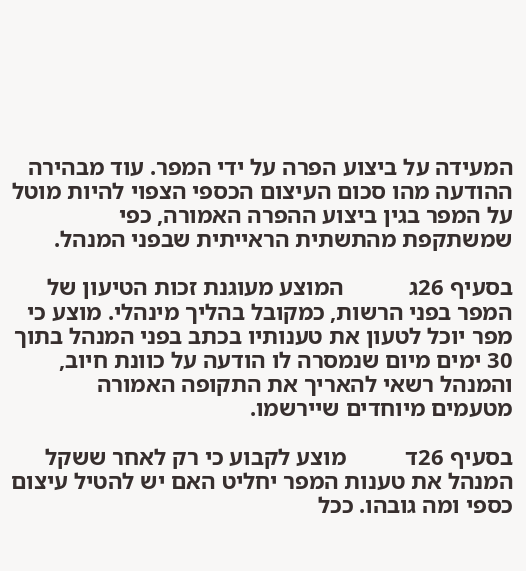המעידה על ביצוע הפרה על ידי המפר. עוד מבהירה ההודעה מהו סכום העיצום הכספי הצפוי להיות מוטל על המפר בגין ביצוע ההפרה האמורה, כפי שמשתקפת מהתשתית הראייתית שבפני המנהל.

בסעיף 26ג           המוצע מעוגנת זכות הטיעון של המפר בפני הרשות, כמקובל בהליך מינהלי. מוצע כי מפר יוכל לטעון את טענותיו בכתב בפני המנהל בתוך 30 ימים מיום שנמסרה לו הודעה על כוונת חיוב, והמנהל רשאי להאריך את התקופה האמורה מטעמים מיוחדים שיירשמו.

בסעיף 26ד          מוצע לקבוע כי רק לאחר ששקל המנהל את טענות המפר יחליט האם יש להטיל עיצום כספי ומה גובהו. ככל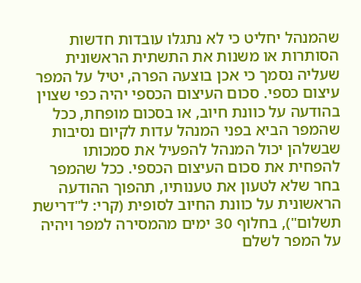שהמנהל יחליט כי לא נתגלו עובדות חדשות הסותרות או משנות את התשתית הראשונית שעליה נסמך כי אכן בוצעה הפרה, יטיל על המפר עיצום כספי. סכום העיצום הכספי יהיה כפי שצוין בהודעה על כוונת חיוב, או בסכום מופחת, ככל שהמפר הביא בפני המנהל עדות לקיום נסיבות שבשלהן יכול המנהל להפעיל את סמכותו להפחית את סכום העיצום הכספי. ככל שהמפר בחר שלא לטעון את טענותיו, תהפוך ההודעה הראשונית על כוונת החיוב לסופית (קרי: ל"דרישת תשלום"), בחלוף 30 ימים מהמסירה למפר ויהיה על המפר לשלם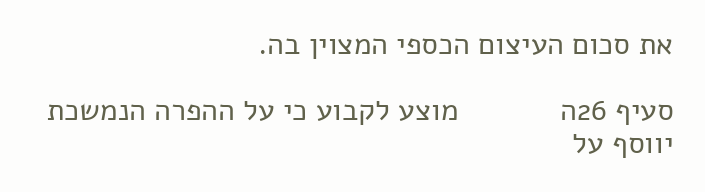את סכום העיצום הכספי המצוין בה.

סעיף 26ה            מוצע לקבוע כי על ההפרה הנמשכת יווסף על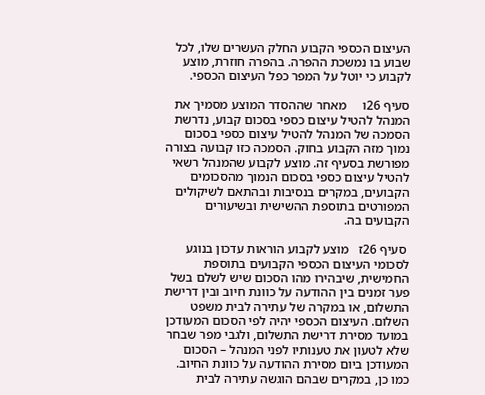העיצום הכספי הקבוע החלק העשרים שלו, לכל שבוע בו נמשכת ההפרה. בהפרה חוזרת, מוצע לקבוע כי יוטל על המפר כפל העיצום הכספי.

סעיף 26ו     מאחר שההסדר המוצע מסמיך את המנהל להטיל עיצום כספי בסכום קבוע, נדרשת הסמכה של המנהל להטיל עיצום כספי בסכום נמוך מזה הקבוע בחוק. הסמכה כזו קבועה בצורה מפורשת בסעיף זה. מוצע לקבוע שהמנהל רשאי להטיל עיצום כספי בסכום הנמוך מהסכומים הקבועים, במקרים בנסיבות ובהתאם לשיקולים המפורטים בתוספת ההשישית ובשיעורים הקבועים בה.

 סעיף 26ז   מוצע לקבוע הוראות עדכון בנוגע לסכומי העיצום הכספי הקבועים בתוספת החמישית, שיבהירו מהו הסכום שיש לשלם בשל פער זמנים בין ההודעה על כוונת חיוב ובין דרישת התשלום, או במקרה של עתירה לבית משפט השלום. העיצום הכספי יהיה לפי הסכום המעודכן במועד מסירת דרישת התשלום, ולגבי מפר שבחר שלא לטעון את טענותיו לפני המנהל – הסכום המעודכן ביום מסירת ההודעה על כוונת החיוב. כמו כן, במקרים שבהם הוגשה עתירה לבית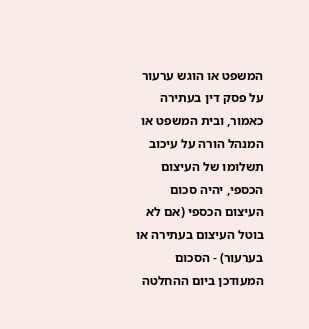המשפט או הוגש ערעור על פסק דין בעתירה כאמור, ובית המשפט או המנהל הורה על עיכוב תשלומו של העיצום הכספי, יהיה סכום העיצום הכספי (אם לא בוטל העיצום בעתירה או בערעור) - הסכום המעודכן ביום ההחלטה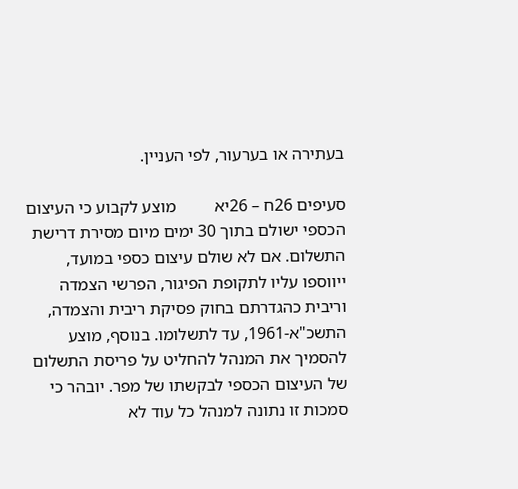בעתירה או בערעור, לפי העניין.

סעיפים 26ח – 26יא         מוצע לקבוע כי העיצום הכספי ישולם בתוך 30 ימים מיום מסירת דרישת התשלום. אם לא שולם עיצום כספי במועד, ייווספו עליו לתקופת הפיגור, הפרשי הצמדה וריבית כהגדרתם בחוק פסיקת ריבית והצמדה, התשכ"א-1961, עד לתשלומו. בנוסף, מוצע להסמיך את המנהל להחליט על פריסת התשלום של העיצום הכספי לבקשתו של מפר. יובהר כי סמכות זו נתונה למנהל כל עוד לא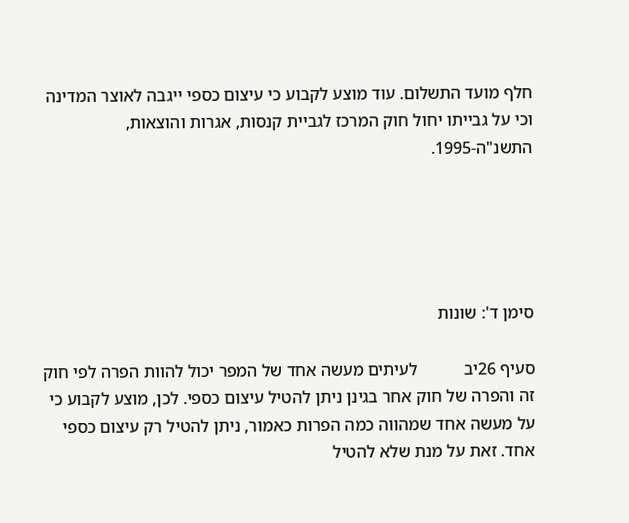חלף מועד התשלום. עוד מוצע לקבוע כי עיצום כספי ייגבה לאוצר המדינה וכי על גבייתו יחול חוק המרכז לגביית קנסות, אגרות והוצאות, התשנ"ה-1995.





סימן ד': שונות

סעיף 26יב           לעיתים מעשה אחד של המפר יכול להוות הפרה לפי חוק זה והפרה של חוק אחר בגינן ניתן להטיל עיצום כספי. לכן, מוצע לקבוע כי על מעשה אחד שמהווה כמה הפרות כאמור, ניתן להטיל רק עיצום כספי אחד. זאת על מנת שלא להטיל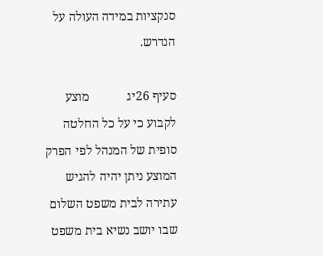סנקציות במידה העולה על הנדרש.

סעיף 26יג            מוצע לקבוע כי על כל החלטה סופית של המנהל לפי הפרק המוצע ניתן יהיה להגיש עתירה לבית משפט השלום שבו יושב נשיא בית משפט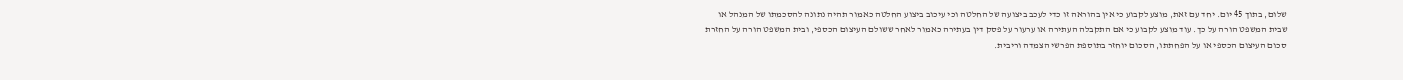שלום, בתוך 45 יום. יחד עם זאת, מוצע לקבוע כי אין בהוראה זו כדי לעכב ביצועה של החלטה וכי עיכוב ביצוע החלטה כאמור תהיה נתונה להסכמתו של המנהל או שבית המשפט הורה על כך. עוד מוצע לקבוע כי אם התקבלה העתירה או ערעור על פסק דין בעתירה כאמור לאחר ששולם העיצום הכספי, ובית המשפט הורה על החזרת סכום העיצום הכספי או על הפחתתו, הסכום יוחזר בתוספת הפרשי הצמדה וריבית.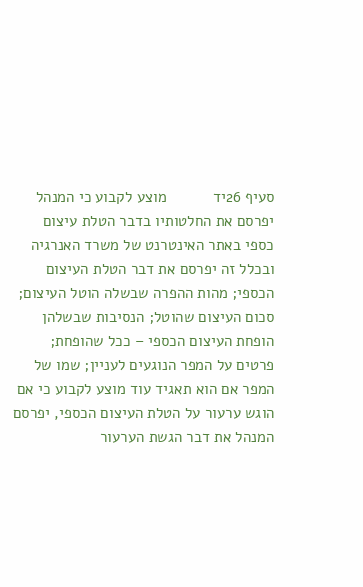סעיף 26יד           מוצע לקבוע כי המנהל יפרסם את החלטותיו בדבר הטלת עיצום כספי באתר האינטרנט של משרד האנרגיה ובכלל זה יפרסם את דבר הטלת העיצום הכספי; מהות ההפרה שבשלה הוטל העיצום; סכום העיצום שהוטל; הנסיבות שבשלהן הופחת העיצום הכספי – ככל שהופחת; פרטים על המפר הנוגעים לעניין; שמו של המפר אם הוא תאגיד עוד מוצע לקבוע כי אם הוגש ערעור על הטלת העיצום הכספי, יפרסם המנהל את דבר הגשת הערעור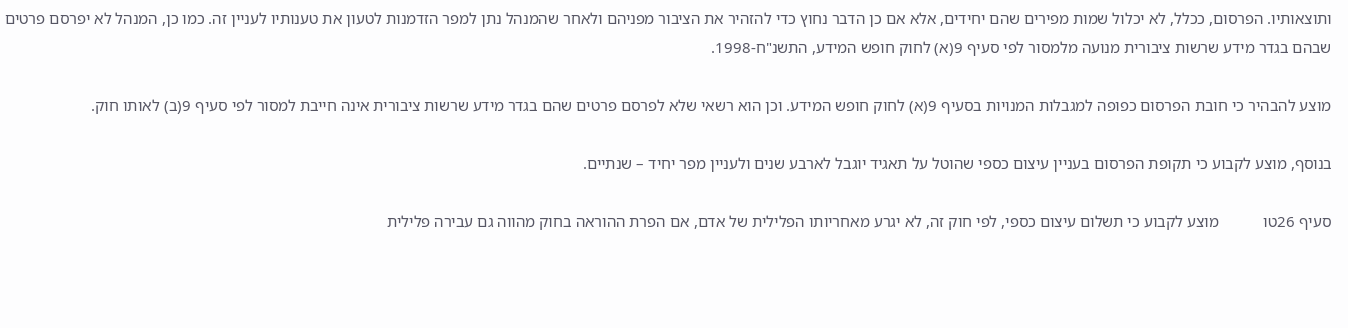ותוצאותיו. הפרסום, ככלל, לא יכלול שמות מפירים שהם יחידים, אלא אם כן הדבר נחוץ כדי להזהיר את הציבור מפניהם ולאחר שהמנהל נתן למפר הזדמנות לטעון את טענותיו לעניין זה. כמו כן, המנהל לא יפרסם פרטים שבהם בגדר מידע שרשות ציבורית מנועה מלמסור לפי סעיף 9(א) לחוק חופש המידע, התשנ"ח-1998.

מוצע להבהיר כי חובת הפרסום כפופה למגבלות המנויות בסעיף 9(א) לחוק חופש המידע. וכן הוא רשאי שלא לפרסם פרטים שהם בגדר מידע שרשות ציבורית אינה חייבת למסור לפי סעיף 9(ב) לאותו חוק.

בנוסף, מוצע לקבוע כי תקופת הפרסום בעניין עיצום כספי שהוטל על תאגיד יוגבל לארבע שנים ולעניין מפר יחיד – שנתיים.

סעיף 26טו           מוצע לקבוע כי תשלום עיצום כספי, לפי חוק זה, לא יגרע מאחריותו הפלילית של אדם, אם הפרת ההוראה בחוק מהווה גם עבירה פלילית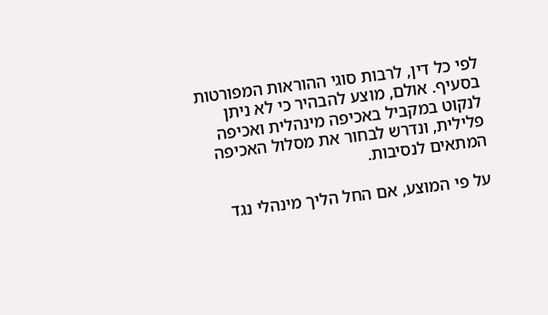לפי כל דין, לרבות סוגי ההוראות המפורטות בסעיף. אולם, מוצע להבהיר כי לא ניתן לנקוט במקביל באכיפה מינהלית ואכיפה פלילית, ונדרש לבחור את מסלול האכיפה המתאים לנסיבות.

על פי המוצע, אם החל הליך מינהלי נגד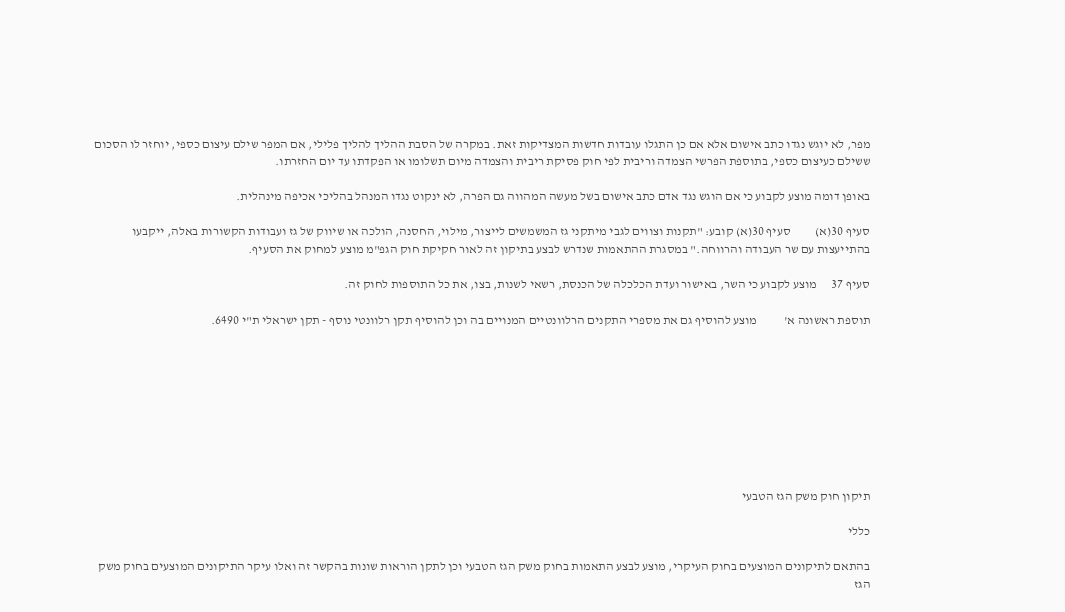מפר, לא יוגש נגדו כתב אישום אלא אם כן התגלו עובדות חדשות המצדיקות זאת. במקרה של הסבת ההליך להליך פלילי, אם המפר שילם עיצום כספי, יוחזר לו הסכום ששילם כעיצום כספי, בתוספת הפרשי הצמדה וריבית לפי חוק פסיקת ריבית והצמדה מיום תשלומו או הפקדתו עד יום החזרתו.

באופן דומה מוצע לקבוע כי אם הוגש נגד אדם כתב אישום בשל מעשה המהווה גם הפרה, לא ינקוט נגדו המנהל בהליכי אכיפה מינהלית.

סעיף 30(א)          סעיף 30(א) קובע: "תקנות וצווים לגבי מיתקני גז המשמשים לייצור, מילוי, החסנה, הולכה או שיווק של גז ועבודות הקשורות באלה, ייקבעו בהתייעצות עם שר העבודה והרווחה." במסגרת ההתאמות שנדרש לבצע בתיקון זה לאור חקיקת חוק הגפ"מ מוצע למחוק את הסעיף.

סעיף 37      מוצע לקבוע כי השר, באישור ועדת הכלכלה של הכנסת, רשאי לשנות, בצו, את כל התוספות לחוק זה.

תוספת ראשונה א'           מוצע להוסיף גם את מספרי התקנים הרלוונטיים המנויים בה וכן להוסיף תקן רלוונטי נוסף - תקן ישראלי ת"י 6490.









תיקון חוק משק הגז הטבעי

כללי

בהתאם לתיקונים המוצעים בחוק העיקרי, מוצע לבצע התאמות בחוק משק הגז הטבעי וכן לתקן הוראות שונות בהקשר זה ואלו עיקר התיקונים המוצעים בחוק משק הגז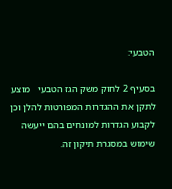הטבעי:

בסעיף 2 לחוק משק הגז הטבעי   מוצע לתקן את ההגדרות המפורטות להלן וכן לקבוע הגדרות למונחים בהם ייעשה שימוש במסגרת תיקון זה.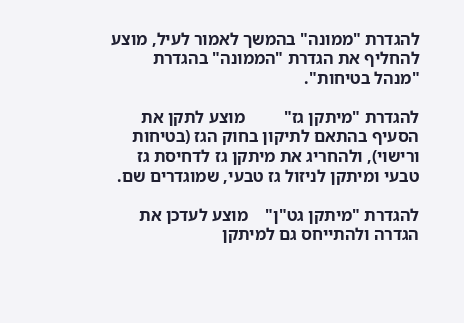להגדרת "ממונה" בהמשך לאמור לעיל, מוצע להחליף את הגדרת "הממונה" בהגדרת "מנהל בטיחות".

להגדרת "מיתקן גז"         מוצע לתקן את הסעיף בהתאם לתיקון בחוק הגז (בטיחות ורישוי), ולהחריג את מיתקן גז לדחיסת גז טבעי ומיתקן לניזול גז טבעי, שמוגדרים שם.

להגדרת "מיתקן גט"ן"    מוצע לעדכן את הגדרה ולהתייחס גם למיתקן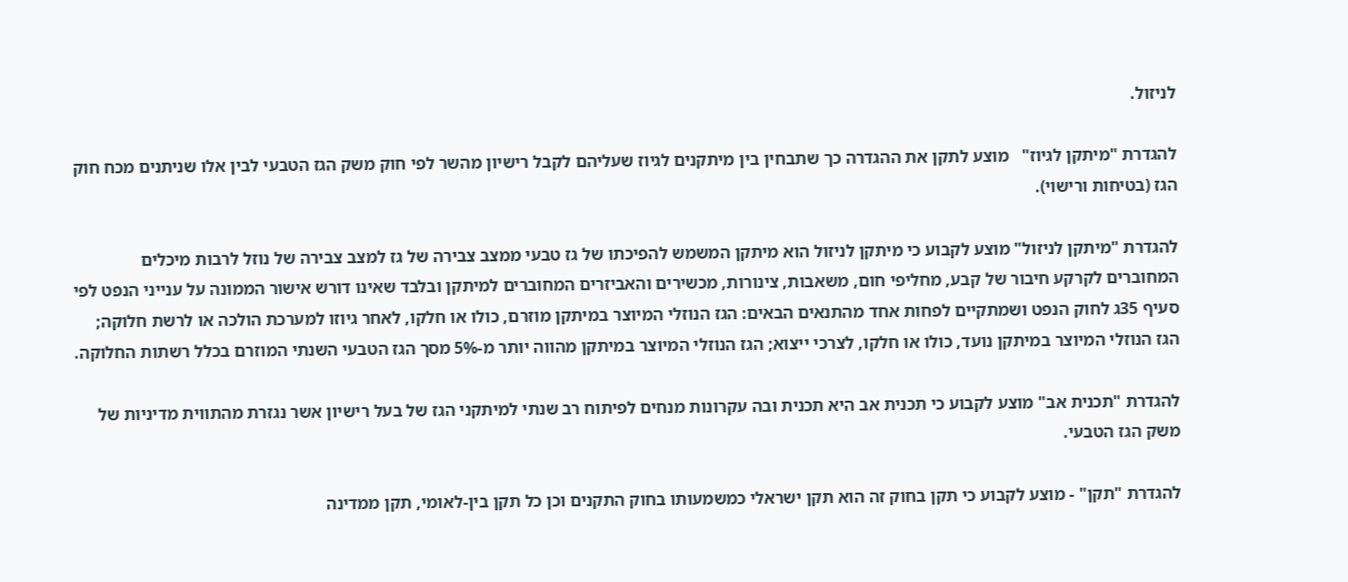לניזול.

להגדרת "מיתקן לגיוז"   מוצע לתקן את ההגדרה כך שתבחין בין מיתקנים לגיוז שעליהם לקבל רישיון מהשר לפי חוק משק הגז הטבעי לבין אלו שניתנים מכח חוק הגז (בטיחות ורישוי).

להגדרת "מיתקן לניזול" מוצע לקבוע כי מיתקן לניזול הוא מיתקן המשמש להפיכתו של גז טבעי ממצב צבירה של גז למצב צבירה של נוזל לרבות מיכלים המחוברים לקרקע חיבור של קבע, מחליפי חום, משאבות, צינורות, מכשירים והאביזרים המחוברים למיתקן ובלבד שאינו דורש אישור הממונה על ענייני הנפט לפי סעיף 35ג לחוק הנפט ושמתקיים לפחות אחד מהתנאים הבאים: הגז הנוזלי המיוצר במיתקן מוזרם, כולו או חלקו, לאחר גיוזו למערכת הולכה או לרשת חלוקה; הגז הנוזלי המיוצר במיתקן נועד, כולו או חלקו, לצרכי ייצוא; הגז הנוזלי המיוצר במיתקן מהווה יותר מ-5% מסך הגז הטבעי השנתי המוזרם בכלל רשתות החלוקה.

להגדרת "תכנית אב" מוצע לקבוע כי תכנית אב היא תכנית ובה עקרונות מנחים לפיתוח רב שנתי למיתקני הגז של בעל רישיון אשר נגזרת מהתווית מדיניות של משק הגז הטבעי.

להגדרת "תקן" - מוצע לקבוע כי תקן בחוק זה הוא תקן ישראלי כמשמעותו בחוק התקנים וכן כל תקן בין-לאומי, תקן ממדינה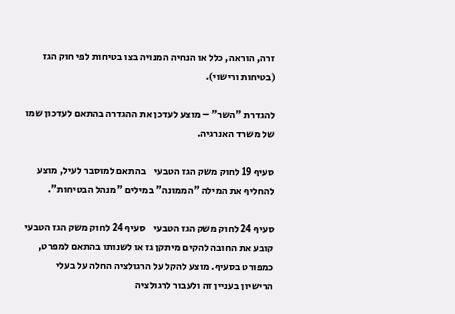זרה, הוראה, כלל או הנחיה המנויה בצו בטיחות לפי חוק הגז (בטיחות ורישוי).

להגדרת "השר" – מוצע לעדכן את ההגדרה בהתאם לעדכון שמו של משרד האנרגיה.

סעיף 19 לחוק משק הגז הטבעי    בהתאם למוסבר לעיל, מוצע להחליף את המילה "הממונה" במילים "מנהל הבטיחות".

סעיף 24 לחוק משק הגז הטבעי    סעיף 24 לחוק משק הגז הטבעי קובע את החובה להקים מיתקן גז או לשנותו בהתאם למפרט, כמפורט בסעיף. מוצע להקל על הרגולציה החלה על בעלי הרישיון בעניין זה ולעבור לרגולציה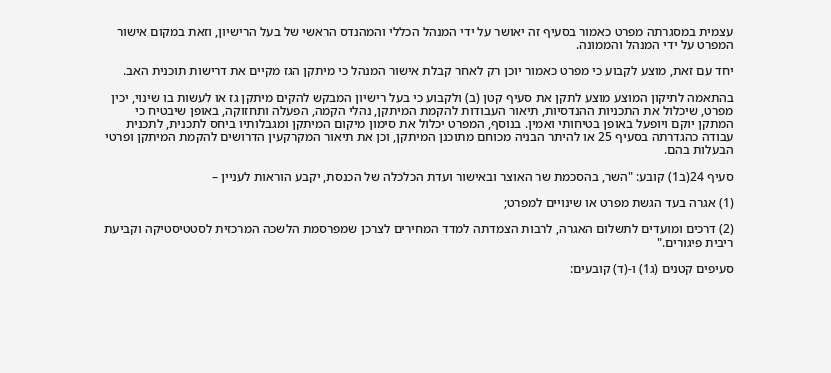עצמית במסגרתה מפרט כאמור בסעיף זה יאושר על ידי המנהל הכללי והמהנדס הראשי של בעל הרישיון, וזאת במקום אישור המפרט על ידי המנהל והממונה.

יחד עם זאת, מוצע לקבוע כי מפרט כאמור יוכן רק לאחר קבלת אישור המנהל כי מיתקן הגז מקיים את דרישות תוכנית האב.

בהתאמה לתיקון המוצע מוצע לתקן את סעיף קטן (ב) ולקבוע כי בעל רישיון המבקש להקים מיתקן גז או לעשות בו שינוי, יכין מפרט, שיכלול את התכניות ההנדסיות, תיאור העבודות להקמת המיתקן, נהלי הקמה, הפעלה ותחזוקה, באופן שיבטיח כי המתקן יוקם ויופעל באופן בטיחותי ואמין. בנוסף, המפרט יכלול את סימון מיקום המיתקן ומגבלותיו ביחס לתכנית, לתכנית עבודה כהגדרתה בסעיף 25 או להיתר הבניה מכוחם מתוכנן המיתקן, וכן את תיאור המקרקעין הדרושים להקמת המיתקן ופרטי הבעלות בהם.

סעיף 24(ב1) קובע: "השר, בהסכמת שר האוצר ובאישור ועדת הכלכלה של הכנסת, יקבע הוראות לעניין –

(1) אגרה בעד הגשת מפרט או שינויים למפרט;

(2) דרכים ומועדים לתשלום האגרה, לרבות הצמדתה למדד המחירים לצרכן שמפרסמת הלשכה המרכזית לסטטיסטיקה וקביעת ריבית פיגורים."

סעיפים קטנים (ג1) ו-(ד) קובעים: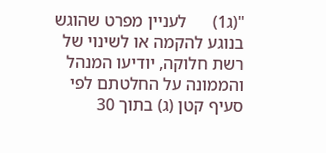"(ג1)      לעניין מפרט שהוגש בנוגע להקמה או לשינוי של רשת חלוקה, יודיעו המנהל והממונה על החלטתם לפי סעיף קטן (ג) בתוך 30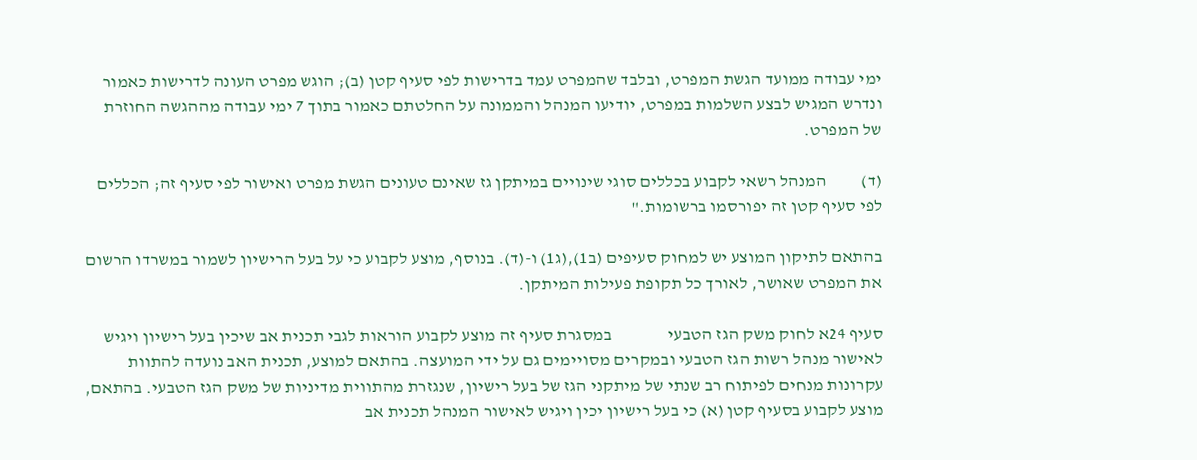ימי עבודה ממועד הגשת המפרט, ובלבד שהמפרט עמד בדרישות לפי סעיף קטן (ב); הוגש מפרט העונה לדרישות כאמור ונדרש המגיש לבצע השלמות במפרט, יודיעו המנהל והממונה על החלטתם כאמור בתוך 7 ימי עבודה מההגשה החוזרת של המפרט.

(ד)          המנהל רשאי לקבוע בכללים סוגי שינויים במיתקן גז שאינם טעונים הגשת מפרט ואישור לפי סעיף זה; הכללים לפי סעיף קטן זה יפורסמו ברשומות."

בהתאם לתיקון המוצע יש למחוק סעיפים (ב1),(ג1) ו-(ד). בנוסף, מוצע לקבוע כי על בעל הרישיון לשמור במשרדו הרשום את המפרט שאושר, לאורך כל תקופת פעילות המיתקן.

סעיף 24א לחוק משק הגז הטבעי                במסגרת סעיף זה מוצע לקבוע הוראות לגבי תכנית אב שיכין בעל רישיון ויגיש לאישור מנהל רשות הגז הטבעי ובמקרים מסויימים גם על ידי המועצה. בהתאם למוצע, תכנית האב נועדה להתוות עקרונות מנחים לפיתוח רב שנתי של מיתקני הגז של בעל רישיון, שנגזרת מהתווית מדיניות של משק הגז הטבעי. בהתאם, מוצע לקבוע בסעיף קטן (א) כי בעל רישיון יכין ויגיש לאישור המנהל תכנית אב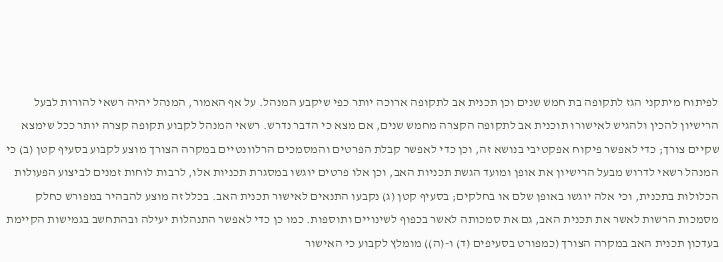לפיתוח מיתקני הגז לתקופה בת חמש שנים וכן תכנית אב לתקופה ארוכה יותר כפי שיקבע המנהל. על אף האמור, המנהל יהיה רשאי להורות לבעל הרישיון להכין ולהגיש לאישורו תוכנית אב לתקופה הקצרה מחמש שנים, אם מצא כי הדבר נדרש. רשאי המנהל לקבוע תקופה קצרה יותר ככל שימצא שקיים צורך; כדי לאפשר פיקוח אפקטיבי בנושא זה, וכן כדי לאפשר קבלת הפרטים והמסמכים הרלוונטיים במקרה הצורך מוצע לקבוע בסעיף קטן (ב) כי המנהל רשאי לדרוש מבעל הרישיון את אופן ומועד הגשת תכניות האב, וכן אלו פרטים יוגשו במסגרת תכניות אלו, לרבות לוחות זמנים לביצוע הפעולות הכלולות בתכנית, וכי אלה יוגשו באופן שלם או בחלקים; בסעיף קטן (ג) נקבעו התנאים לאישור תכנית האב. בכלל זה מוצע להבהיר במפורש כחלק מסמכות הרשות לאשר את תכנית האב, גם את סמכותה לאשר בכפוף לשינויים ותוספות. כמו כן כדי לאפשר התנהלות יעילה ובהתחשב בגמישות הקיימת בעדכון תכנית האב במקרה הצורך (כמפורט בסעיפים (ד) ו-(ה)) מומלץ לקבוע כי האישור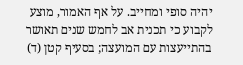יהיה סופי ומחייב. על אף האמור, מוצע לקבוע כי תכנית אב לחמש שנים תאושר בהתייעצות עם המועצה; בסעיף קטן (ד)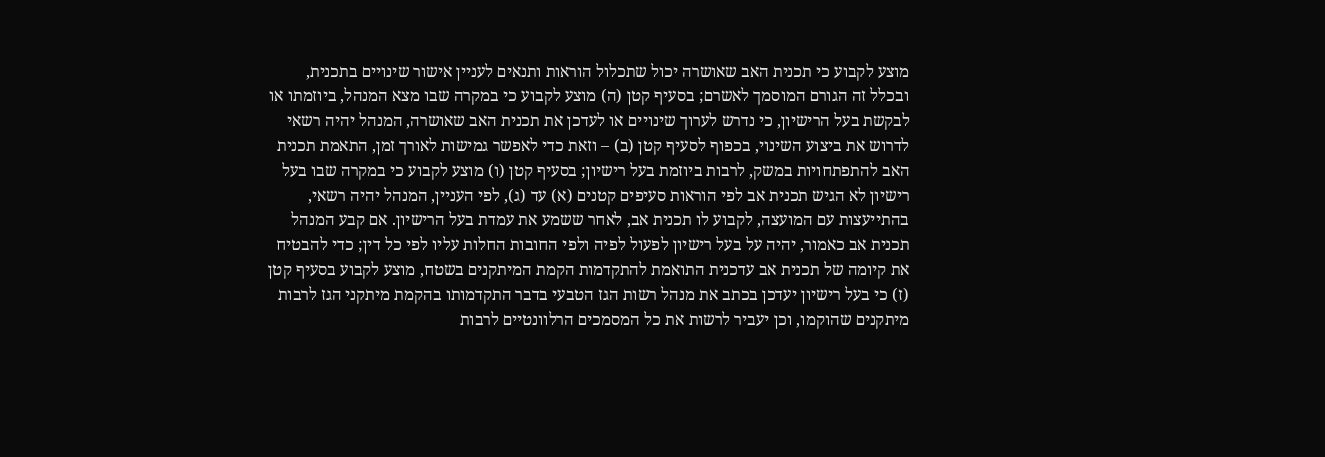מוצע לקבוע כי תכנית האב שאושרה יכול שתכלול הוראות ותנאים לעניין אישור שינויים בתכנית, ובכלל זה הגורם המוסמך לאשרם; בסעיף קטן (ה) מוצע לקבוע כי במקרה שבו מצא המנהל, ביוזמתו או לבקשת בעל הרישיון, כי נדרש לערוך שינויים או לעדכן את תכנית האב שאושרה, המנהל יהיה רשאי לדרוש את ביצוע השינוי, בכפוף לסעיף קטן (ב) – וזאת כדי לאפשר גמישות לאורך זמן, התאמת תכנית האב להתפתחויות במשק, לרבות ביוזמת בעל רישיון; בסעיף קטן (ו) מוצע לקבוע כי במקרה שבו בעל רישיון לא הגיש תכנית אב לפי הוראות סעיפים קטנים (א) עד (ג), לפי העניין, המנהל יהיה רשאי, בהתייעצות עם המועצה, לקבוע לו תכנית אב, לאחר ששמע את עמדת בעל הרישיון. אם קבע המנהל תכנית אב כאמור, יהיה על בעל רישיון לפעול לפיה ולפי החובות החלות עליו לפי כל דין; כדי להבטיח את קיומה של תכנית אב עדכנית התואמת להתקדמות הקמת המיתקנים בשטח, מוצע לקבוע בסעיף קטן (ז) כי בעל רישיון יעדכן בכתב את מנהל רשות הגז הטבעי בדבר התקדמותו בהקמת מיתקני הגז לרבות מיתקנים שהוקמו, וכן יעביר לרשות את כל המסמכים הרלוונטיים לרבות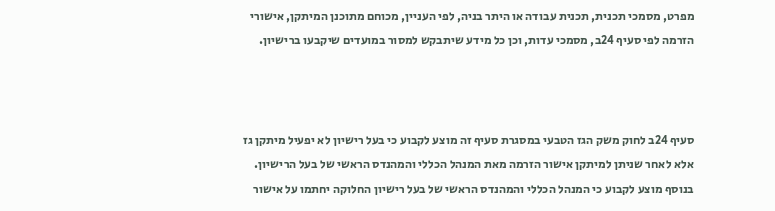מפרט, מסמכי תכנית, תכנית עבודה או היתר בניה, לפי העניין, מכוחם מתוכנן המיתקן, אישורי הזרמה לפי סעיף 24ב, מסמכי עדות, וכן כל מידע שיתבקש למסור במועדים שיקבעו ברישיון.



סעיף 24ב לחוק משק הגז הטבעי במסגרת סעיף זה מוצע לקבוע כי בעל רישיון לא יפעיל מיתקן גז אלא לאחר שניתן למיתקן אישור הזרמה מאת המנהל הכללי והמהנדס הראשי של בעל הרישיון. בנוסף מוצע לקבוע כי המנהל הכללי והמהנדס הראשי של בעל רישיון החלוקה יחתמו על אישור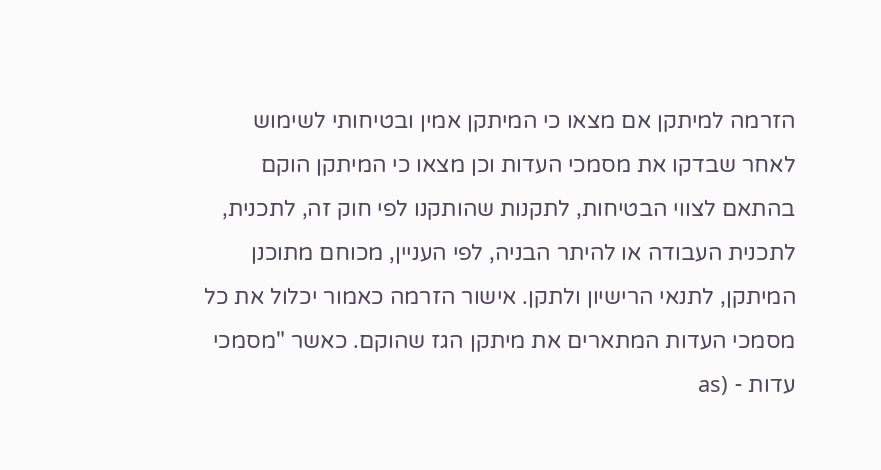הזרמה למיתקן אם מצאו כי המיתקן אמין ובטיחותי לשימוש לאחר שבדקו את מסמכי העדות וכן מצאו כי המיתקן הוקם בהתאם לצווי הבטיחות, לתקנות שהותקנו לפי חוק זה, לתכנית, לתכנית העבודה או להיתר הבניה, לפי העניין, מכוחם מתוכנן המיתקן, לתנאי הרישיון ולתקן. אישור הזרמה כאמור יכלול את כל מסמכי העדות המתארים את מיתקן הגז שהוקם. כאשר "מסמכי עדות - (as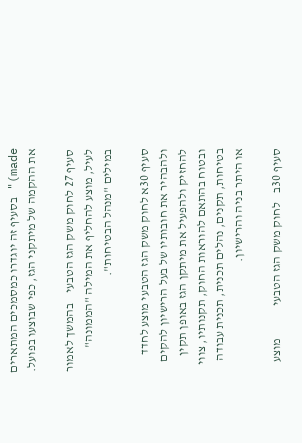made)" בסעיף זה יוגדרו כמסמכים המתארים את ההקמה של מיתקני הגז, כפי שבוצעו בפועל.

סעיף 27 לחוק משק הגז הטבעי    בהמשך לאמור לעיל, מוצע להחליף את המילה "הממונה" במילים "מנהל הבטיחות".

סעיף 30א לחוק משק הגז הטבעי מוצע לחדד ולהבהיר את חובותיו של בעל הרישיון להקים להחזיק ולהפעיל את מיתקן הגז באופן תקין ובטוח בהתאם להוראות החוק, תקנותיו, צווי בטיחות, תקנים, נהלים תכנית, תכנית עבודה או היתר בניה והרישיון.

סעיף 30ב    לחוק משק הגז הטבעי             מוצע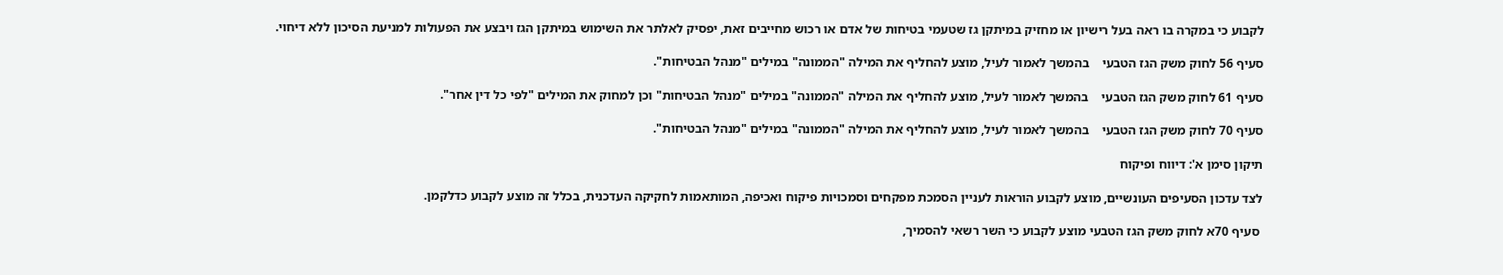לקבוע כי במקרה בו ראה בעל רישיון או מחזיק במיתקן גז שטעמי בטיחות של אדם או רכוש מחייבים זאת, יפסיק לאלתר את השימוש במיתקן הגז ויבצע את הפעולות למניעת הסיכון ללא דיחוי.

סעיף 56 לחוק משק הגז הטבעי    בהמשך לאמור לעיל, מוצע להחליף את המילה "הממונה" במילים "מנהל הבטיחות".

סעיף 61 לחוק משק הגז הטבעי    בהמשך לאמור לעיל, מוצע להחליף את המילה "הממונה" במילים "מנהל הבטיחות" וכן למחוק את המילים "לפי כל דין אחר".

סעיף 70 לחוק משק הגז הטבעי    בהמשך לאמור לעיל, מוצע להחליף את המילה "הממונה" במילים "מנהל הבטיחות".

תיקון סימן א': דיווח ופיקוח

לצד עדכון הסעיפים העונשיים, מוצע לקבוע הוראות לעניין הסמכת מפקחים וסמכויות פיקוח ואכיפה, המותאמות לחקיקה העדכנית, בכלל זה מוצע לקבוע כדלקמן.

 סעיף 70א לחוק משק הגז הטבעי מוצע לקבוע כי השר רשאי להסמיך,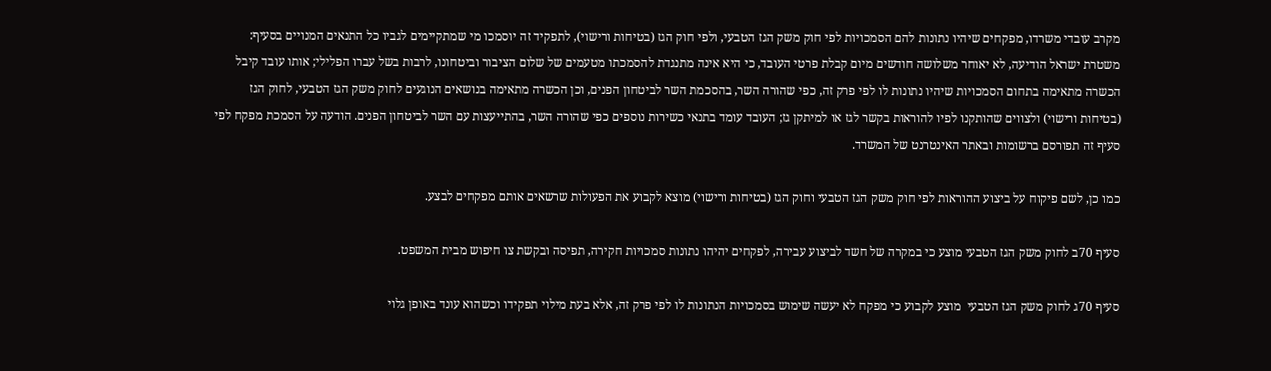מקרב עובדי משרדו, מפקחים שיהיו נתונות להם הסמכויות לפי חוק משק הגז הטבעי, ולפי חוק הגז (בטיחות ורישוי), לתפקיד זה יוסמכו מי שמתקיימים לגביו כל התנאים המנויים בסעיף: משטרת ישראל הודיעה, לא יאוחר משלושה חודשים מיום קבלת פרטי העובד, כי היא אינה מתנגדת להסמכתו מטעמים של שלום הציבור וביטחונו, לרבות בשל עברו הפלילי; אותו עובד קיבל הכשרה מתאימה בתחום הסמכויות שיהיו נתונות לו לפי פרק זה, כפי שהורה השר, בהסכמת השר לביטחון הפנים, וכן הכשרה מתאימה בנושאים הנוגעים לחוק משק הגז הטבעי, לחוק הגז (בטיחות ורישוי) ולצווים שהותקנו לפיו להוראות בקשר לגז או למיתקן גז; העובד עומד בתנאי כשירות נוספים כפי שהורה השר, בהתייעצות עם השר לביטחון הפנים. הודעה על הסמכת מפקח לפי סעיף זה תפורסם ברשומות ובאתר האינטרנט של המשרד.

כמו כן, לשם פיקוח על ביצוע ההוראות לפי חוק משק הגז הטבעי וחוק הגז (בטיחות ורישוי) מוצא לקבוע את הפעולות שרשאים אותם מפקחים לבצע.

סעיף 70ב לחוק משק הגז הטבעי מוצע כי במקרה של חשד לביצוע עבירה, לפקחים יהיהו נתונות סמכויות חקירה, תפיסה ובקשת צו חיפוש מבית המשפט.

סעיף 70ג לחוק משק הגז הטבעי  מוצע לקבוע כי מפקח לא יעשה שימוש בסמכויות הנתונות לו לפי פרק זה, אלא בעת מילוי תפקידו וכשהוא עונד באופן גלוי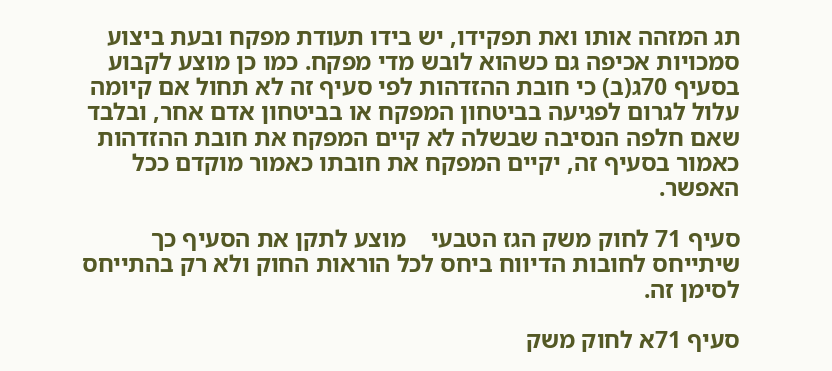תג המזהה אותו ואת תפקידו, יש בידו תעודת מפקח ובעת ביצוע סמכויות אכיפה גם כשהוא לובש מדי מפקח. כמו כן מוצע לקבוע בסעיף 70ג(ב) כי חובת ההזדהות לפי סעיף זה לא תחול אם קיומה עלול לגרום לפגיעה בביטחון המפקח או בביטחון אדם אחר, ובלבד שאם חלפה הנסיבה שבשלה לא קיים המפקח את חובת ההזדהות כאמור בסעיף זה, יקיים המפקח את חובתו כאמור מוקדם ככל האפשר.

סעיף 71 לחוק משק הגז הטבעי    מוצע לתקן את הסעיף כך שיתייחס לחובות הדיווח ביחס לכל הוראות החוק ולא רק בהתייחס לסימן זה.

סעיף 71א לחוק משק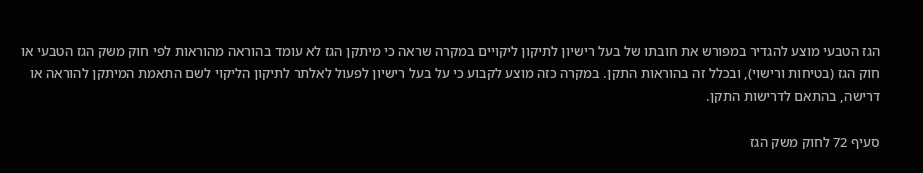הגז הטבעי מוצע להגדיר במפורש את חובתו של בעל רישיון לתיקון ליקויים במקרה שראה כי מיתקן הגז לא עומד בהוראה מהוראות לפי חוק משק הגז הטבעי או חוק הגז (בטיחות ורישוי), ובכלל זה בהוראות התקן. במקרה כזה מוצע לקבוע כי על בעל רישיון לפעול לאלתר לתיקון הליקוי לשם התאמת המיתקן להוראה או דרישה, בהתאם לדרישות התקן.

סעיף 72 לחוק משק הגז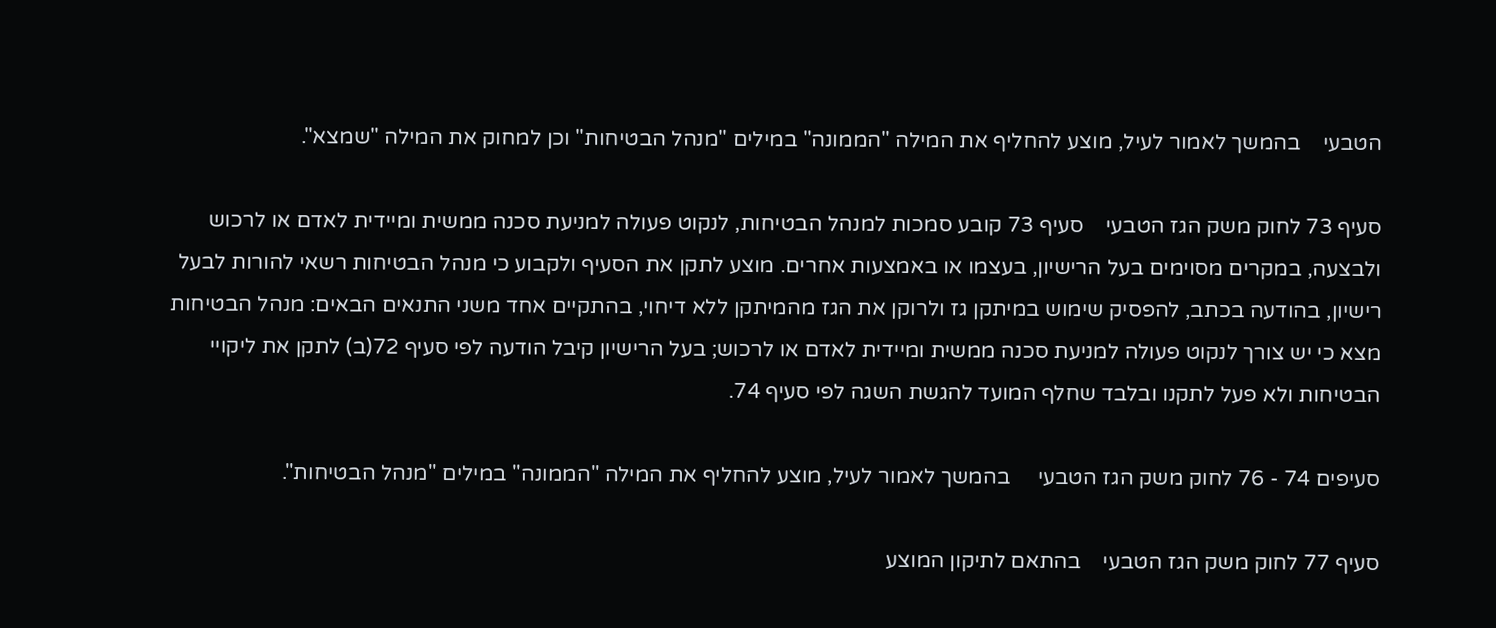הטבעי    בהמשך לאמור לעיל, מוצע להחליף את המילה "הממונה" במילים "מנהל הבטיחות" וכן למחוק את המילה "שמצא".

סעיף 73 לחוק משק הגז הטבעי    סעיף 73 קובע סמכות למנהל הבטיחות, לנקוט פעולה למניעת סכנה ממשית ומיידית לאדם או לרכוש ולבצעה, במקרים מסוימים בעל הרישיון, בעצמו או באמצעות אחרים. מוצע לתקן את הסעיף ולקבוע כי מנהל הבטיחות רשאי להורות לבעל רישיון, בהודעה בכתב, להפסיק שימוש במיתקן גז ולרוקן את הגז מהמיתקן ללא דיחוי, בהתקיים אחד משני התנאים הבאים: מנהל הבטיחות מצא כי יש צורך לנקוט פעולה למניעת סכנה ממשית ומיידית לאדם או לרכוש; בעל הרישיון קיבל הודעה לפי סעיף 72(ב) לתקן את ליקויי הבטיחות ולא פעל לתקנו ובלבד שחלף המועד להגשת השגה לפי סעיף 74.

סעיפים 74 - 76 לחוק משק הגז הטבעי     בהמשך לאמור לעיל, מוצע להחליף את המילה "הממונה" במילים "מנהל הבטיחות".

סעיף 77 לחוק משק הגז הטבעי    בהתאם לתיקון המוצע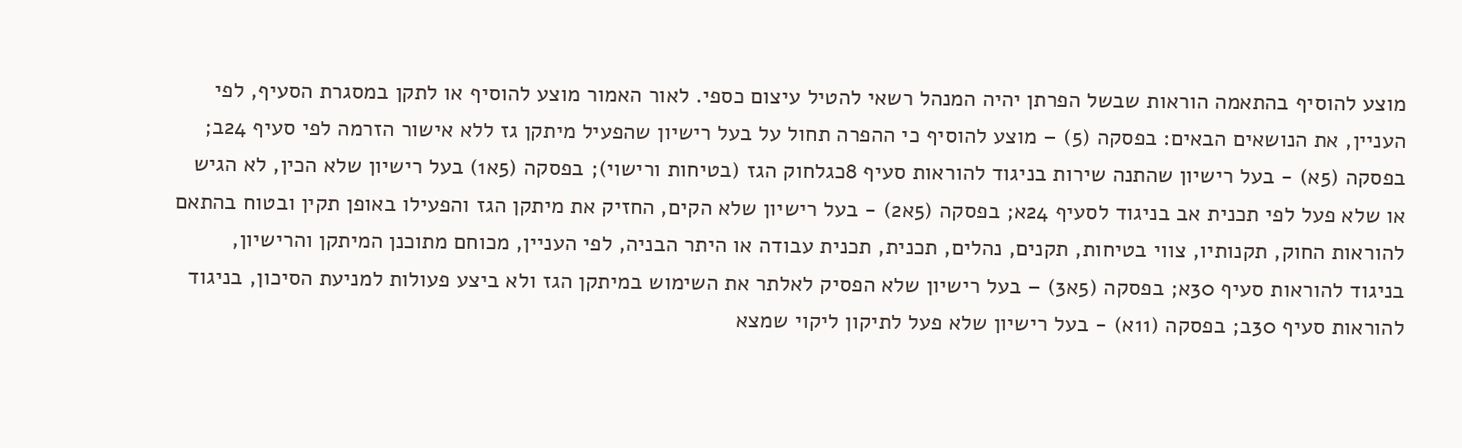מוצע להוסיף בהתאמה הוראות שבשל הפרתן יהיה המנהל רשאי להטיל עיצום כספי. לאור האמור מוצע להוסיף או לתקן במסגרת הסעיף, לפי העניין, את הנושאים הבאים: בפסקה (5) – מוצע להוסיף כי ההפרה תחול על בעל רישיון שהפעיל מיתקן גז ללא אישור הזרמה לפי סעיף 24ב; בפסקה (5א) - בעל רישיון שהתנה שירות בניגוד להוראות סעיף 8כגלחוק הגז (בטיחות ורישוי); בפסקה (5א1) בעל רישיון שלא הכין, לא הגיש או שלא פעל לפי תכנית אב בניגוד לסעיף 24א; בפסקה (5א2) - בעל רישיון שלא הקים, החזיק את מיתקן הגז והפעילו באופן תקין ובטוח בהתאם להוראות החוק, תקנותיו, צווי בטיחות, תקנים, נהלים, תכנית, תכנית עבודה או היתר הבניה, לפי העניין, מכוחם מתוכנן המיתקן והרישיון, בניגוד להוראות סעיף 30א; בפסקה (5א3) – בעל רישיון שלא הפסיק לאלתר את השימוש במיתקן הגז ולא ביצע פעולות למניעת הסיכון, בניגוד להוראות סעיף 30ב; בפסקה (11א) - בעל רישיון שלא פעל לתיקון ליקוי שמצא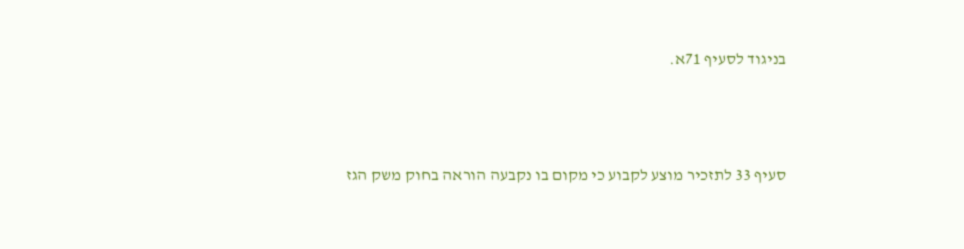בניגוד לסעיף 71א.



סעיף 33 לתזכיר מוצע לקבוע כי מקום בו נקבעה הוראה בחוק משק הגז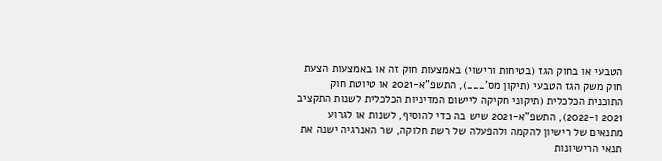הטבעי או בחוק הגז (בטיחות ורישוי) באמצעות חוק זה או באמצעות הצעת חוק משק הגז הטבעי (תיקון מס'___), התשפ"א-2021 או טיוטת חוק התוכנית הכלכלית (תיקוני חקיקה ליישום המדיניות הכלכלית לשנות התקציב 2021 ו-2022), התשפ"א-2021 שיש בה כדי להוסיף, לשנות או לגרוע מתנאים של רישיון להקמה ולהפעלה של רשת חלוקה, שר האנרגיה ישנה את תנאי הרישיונות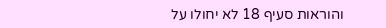והוראות סעיף 18 לא יחולו על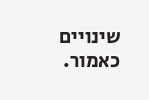שינויים כאמור.